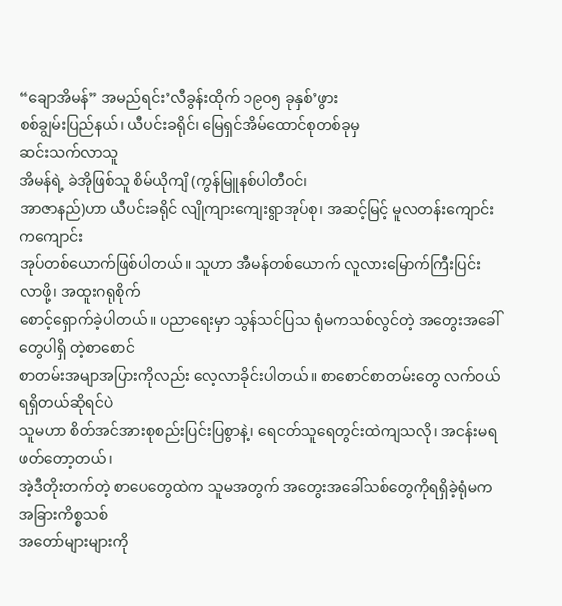“ချောအိမန်” အမည်ရင်း’လီခွန်းထိုက် ၁၉ဝ၅ ခုနှစ်’ဖွား
စစ်ချွမ်းပြည်နယ်၊ ယီပင်းခရိုင်၊ မြေရှင်အိမ်ထောင်စုတစ်ခုမှ
ဆင်းသက်လာသူ
အိမန်ရဲ့ ခဲအိုဖြစ်သူ စိမ်ယိုကျိ (ကွန်မြူနစ်ပါတီဝင်၊
အာဇာနည်)ဟာ ယီပင်းခရိုင် လျိုကျားကျေးရွာအုပ်စု၊ အဆင့်မြင့် မူလတန်းကျောင်းကကျောင်း
အုပ်တစ်ယောက်ဖြစ်ပါတယ်။ သူဟာ အီမန်တစ်ယောက် လူလားမြောက်ကြီးပြင်း လာဖို့၊ အထူးဂရုစိုက်
စောင့်ရှောက်ခဲ့ပါတယ်။ ပညာရေးမှာ သွန်သင်ပြသ ရုံမကသစ်လွင်တဲ့ အတွေးအခေါ်တွေပါရှိ တဲ့စာစောင်
စာတမ်းအမျာအပြားကိုလည်း လေ့လာခိုင်းပါတယ်။ စာစောင်စာတမ်းတွေ လက်ဝယ်ရရှိတယ်ဆိုရင်ပဲ
သူမဟာ စိတ်အင်အားစုစည်းပြင်းပြစွာနဲ့၊ ရေငတ်သူရေတွင်းထဲကျသလို၊ အငန်းမရဖတ်တော့တယ်၊
အဲ့ဒီတိုးတက်တဲ့ စာပေတွေထဲက သူမအတွက် အတွေးအခေါ်သစ်တွေကိုရရှိခဲ့ရုံမက အခြားကိစ္စသစ်
အတော်များများကို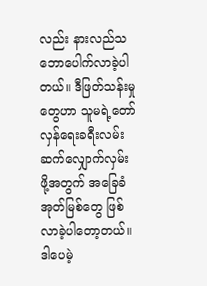လည်း နားလည်သဘောပေါက်လာခဲ့ပါတယ်။ ဒီဖြတ်သန်းမှုတွေဟာ သူမရဲ့တော်လှန်ရေးခရီးလမ်း
ဆက်လျှောက်လှမ်း ဖို့အတွက် အခြေခံအုတ်မြစ်တွေ ဖြစ်လာခဲ့ပါတော့တယ်။
ဒါပေမဲ့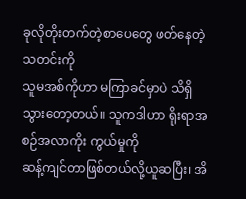ခုလိုတိုးတက်တဲ့စာပေတွေ ဖတ်နေတဲ့သတင်းကို
သူမအစ်ကိုဟာ မကြာခင်မှာပဲ သိရှိသွားတော့တယ်။ သူကဒါဟာ ရိုးရာအစဉ်အလာကိုး ကွယ်မှုကို
ဆန့်ကျင်တာဖြစ်တယ်လို့ယူဆပြီး၊ အိ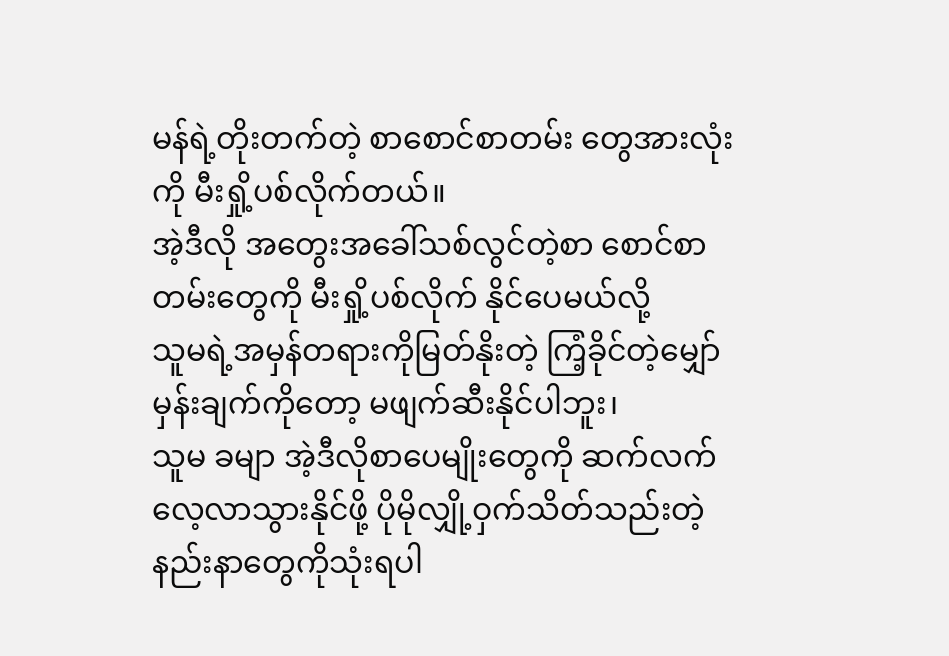မန်ရဲ့တိုးတက်တဲ့ စာစောင်စာတမ်း တွေအားလုံးကို မီးရှို့ပစ်လိုက်တယ်။
အဲ့ဒီလို အတွေးအခေါ်သစ်လွင်တဲ့စာ စောင်စာတမ်းတွေကို မီးရှို့ပစ်လိုက် နိုင်ပေမယ်လို့
သူမရဲ့အမှန်တရားကိုမြတ်နိုးတဲ့ ကြံ့ခိုင်တဲ့မျှော်မှန်းချက်ကိုတော့ မဖျက်ဆီးနိုင်ပါဘူး၊
သူမ ခမျာ အဲ့ဒီလိုစာပေမျိုးတွေကို ဆက်လက်လေ့လာသွားနိုင်ဖို့ ပိုမိုလျှို့ဝှက်သိတ်သည်းတဲ့
နည်းနာတွေကိုသုံးရပါ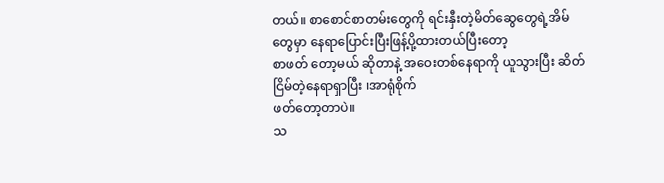တယ်။ စာစောင်စာတမ်းတွေကို ရင်းနှီးတဲ့မိတ်ဆွေတွေရဲ့အိမ်တွေမှာ နေရာပြောင်းပြီးဖြန့်ပို့ထားတယ်ပြီးတော့
စာဖတ် တော့မယ် ဆိုတာနဲ့ အဝေးတစ်နေရာကို ယူသွားပြီး ဆိတ်ငြိမ်တဲ့နေရာရှာပြီး ၊အာရုံစိုက်
ဖတ်တော့တာပဲ။
သ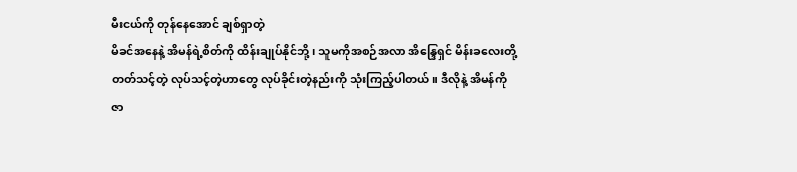မီးငယ်ကို တုန်နေအောင် ချစ်ရှာတဲ့
မိခင်အနေနဲ့ အိမန်ရဲ့စိတ်ကို ထိန်းချုပ်နိုင်ဘို့၊ သူမကိုအစဉ်အလာ အိန္ဒြေရှင် မိန်းခလေးတို့
တတ်သင့်တဲ့ လုပ်သင့်တဲ့ဟာတွေ လုပ်ခိုင်းတဲ့နည်းကို သုံးကြည့်ပါတယ်။ ဒီလိုနဲ့ အိမန်ကို
ဇာ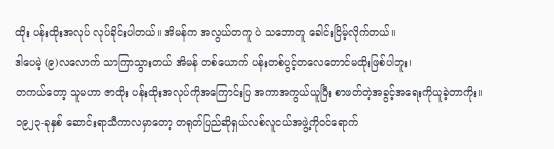ထိုး ပန်းထိုးအလုပ် လုပ်ခိုင်းပါတယ်။ အိမန်က အလွယ်တကူ ပဲ သဘောတူ ခေါင်းငြိမ့်လိုက်တယ်။
ဒါပေမဲ့ (၉)လလောက် သာကြာသွားတယ် အိမန် တစ်ယောက် ပန်းတစ်ပွင့်တလေတောင်မထိုးဖြစ်ပါဘူး၊
တကယ်တော့ သူမဟာ ဇာထိုး ပန်းထိုးအလုပ်ကိုအကြောင်းပြ အကာအကွယ်ယူပြီး စာဖတ်တဲ့အခွင့်အရေးကိုယူခဲ့တာကိုး။
၁၉၂၃-ခုနှစ် ဆောင်းရာသီကာလမှာတော့ တရုတ်ပြည်ဆိုရှယ်လစ်လူငယ်အဖွဲ့ကိုဝင်ရောက်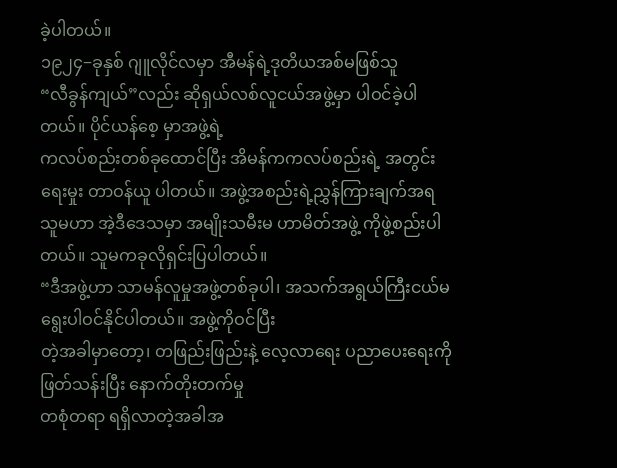ခဲ့ပါတယ်။
၁၉၂၄−ခုနှစ် ဂျူလိုင်လမှာ အီမန်ရဲ့ဒုတိယအစ်မဖြစ်သူ
“လီခွန်ကျယ်”လည်း ဆိုရှယ်လစ်လူငယ်အဖွဲ့မှာ ပါဝင်ခဲ့ပါတယ်။ ပိုင်ယန်စေ့ မှာအဖွဲ့ရဲ့
ကလပ်စည်းတစ်ခုထောင်ပြီး အိမန်ကကလပ်စည်းရဲ့ အတွင်းရေးမှုး တာဝန်ယူ ပါတယ်။ အဖွဲ့အစည်းရဲ့ညွှန်ကြားချက်အရ
သူမဟာ အဲ့ဒီဒေသမှာ အမျိုးသမီးမ ဟာမိတ်အဖွဲ့ ကိုဖွဲ့စည်းပါတယ်။ သူမကခုလိုရှင်းပြပါတယ်။
“ဒီအဖွဲ့ဟာ သာမန်လူမှုအဖွဲ့တစ်ခုပါ၊ အသက်အရွယ်ကြီးငယ်မရွေးပါဝင်နိုင်ပါတယ်။ အဖွဲ့ကိုဝင်ပြီး
တဲ့အခါမှာတော့၊ တဖြည်းဖြည်းနဲ့ လေ့လာရေး ပညာပေးရေးကိုဖြတ်သန်းပြီး နောက်တိုးတက်မှု
တစုံတရာ ရရှိလာတဲ့အခါအ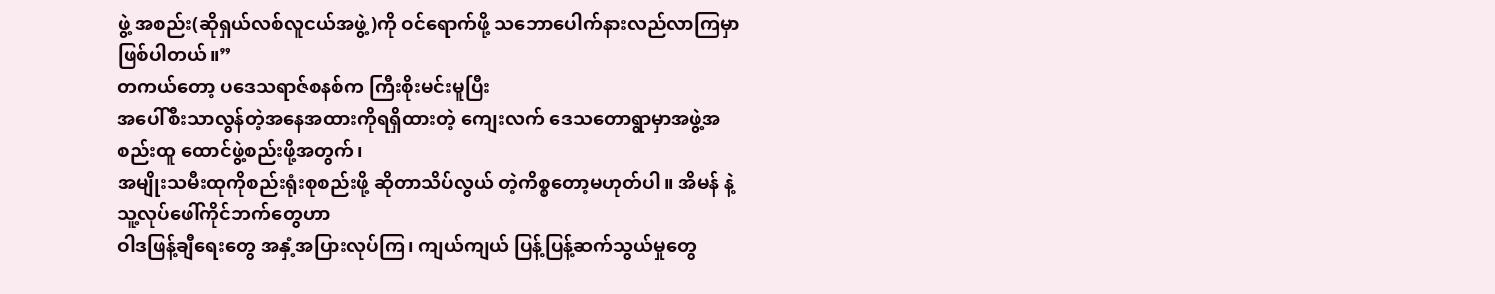ဖွဲ့ အစည်း(ဆိုရှယ်လစ်လူငယ်အဖွဲ့)ကို ဝင်ရောက်ဖို့ သဘောပေါက်နားလည်လာကြမှာ
ဖြစ်ပါတယ်။”
တကယ်တော့ ပဒေသရာဇ်စနစ်က ကြီးစိုးမင်းမူပြီး
အပေါ်စီးသာလွန်တဲ့အနေအထားကိုရရှိထားတဲ့ ကျေးလက် ဒေသတောရွာမှာအဖွဲ့အစည်းထူ ထောင်ဖွဲ့စည်းဖို့အတွက်၊
အမျိုးသမီးထုကိုစည်းရုံးစုစည်းဖို့ ဆိုတာသိပ်လွယ် တဲ့ကိစ္စတော့မဟုတ်ပါ။ အိမန် နဲ့သူ့လုပ်ဖေါ်ကိုင်ဘက်တွေဟာ
ဝါဒဖြန့်ချီရေးတွေ အနှံ့အပြားလုပ်ကြ၊ ကျယ်ကျယ် ပြန့်ပြန့်ဆက်သွယ်မှုတွေ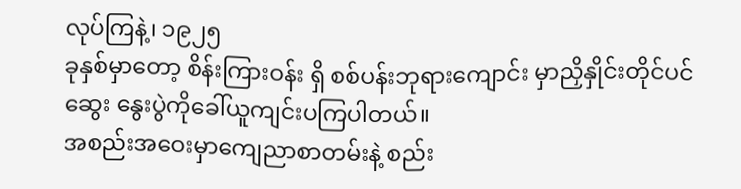လုပ်ကြနဲ့၊ ၁၉၂၅
ခုနှစ်မှာတော့ စိန်းကြားဝန်း ရှိ စစ်ပန်းဘုရားကျောင်း မှာညှိနှိုင်းတိုင်ပင်ဆွေး နွေးပွဲကိုခေါ်ယူကျင်းပကြပါတယ်။
အစည်းအဝေးမှာကျေညာစာတမ်းနဲ့ စည်း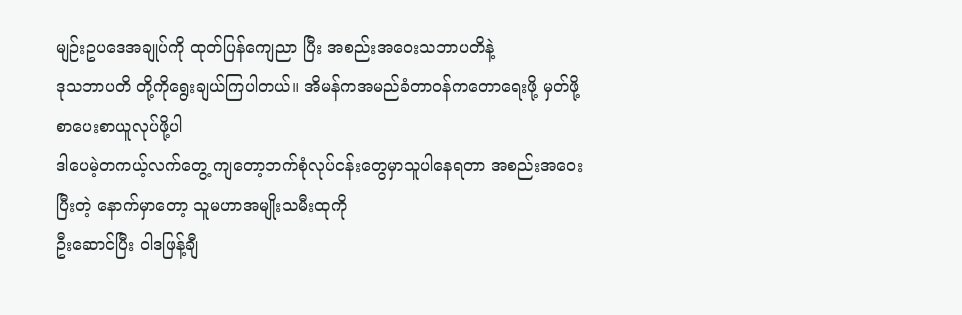မျဉ်းဥပဒေအချုပ်ကို ထုတ်ပြန်ကျေညာ ပြီး အစည်းအဝေးသဘာပတိနဲ့
ဒုသဘာပတိ တို့ကိုရွေးချယ်ကြပါတယ်။ အိမန်ကအမည်ခံတာဝန်ကတောရေးဖို့ မှတ်ဖို့ စာပေးစာယူလုပ်ဖို့ပါ
ဒါပေမဲ့တကယ့်လက်တွေ့ ကျတော့ဘက်စုံလုပ်ငန်းတွေမှာသူပါနေရတာ အစည်းအဝေးပြီးတဲ့ နောက်မှာတော့ သူမဟာအမျိုးသမီးထုကို
ဦးဆောင်ပြီး ဝါဒဖြန့်ချီ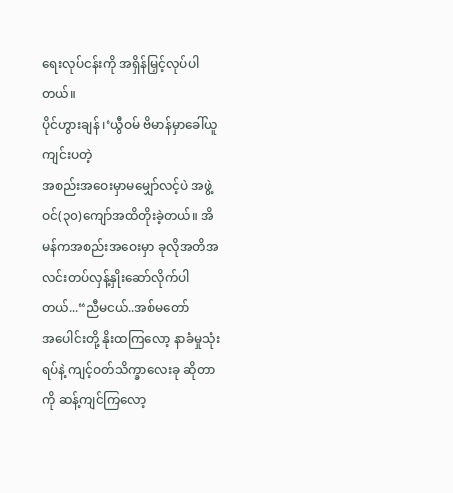ရေးလုပ်ငန်းကို အရှိန်မြှင့်လုပ်ပါတယ်။
ပိုင်ဟွားချန် ၊‘ယွီဝမ် ဗိမာန်မှာခေါ်ယူကျင်းပတဲ့
အစည်းအဝေးမှာမမျှော်လင့်ပဲ အဖွဲ့ဝင်(၃၀)ကျော်အထိတိုးခဲ့တယ်။ အိမန်ကအစည်းအဝေးမှာ ခုလိုအတိအလင်းတပ်လှန့်နှိုးဆော်လိုက်ပါတယ်...“ညီမငယ်..အစ်မတော်
အပေါင်းတို့ နိုးထကြလော့ နာခံမှုသုံးရပ်နဲ့ ကျင့်ဝတ်သိက္ခာလေးခု ဆိုတာကို ဆန့်ကျင်ကြလော့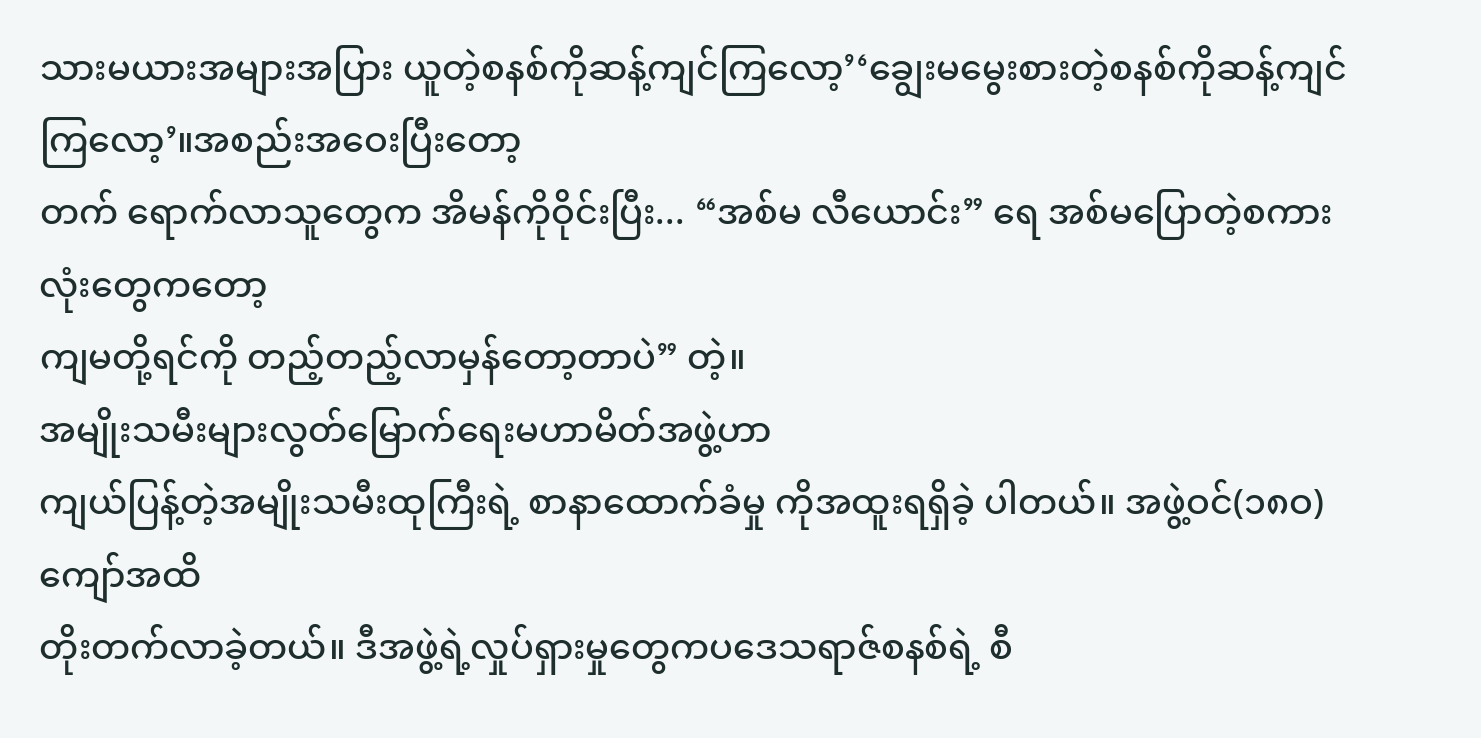သားမယားအများအပြား ယူတဲ့စနစ်ကိုဆန့်ကျင်ကြလော့’‘ချွေးမမွေးစားတဲ့စနစ်ကိုဆန့်ကျင်ကြလော့’။အစည်းအဝေးပြီးတော့
တက် ရောက်လာသူတွေက အိမန်ကိုဝိုင်းပြီး... “အစ်မ လီယောင်း” ရေ အစ်မပြောတဲ့စကားလုံးတွေကတော့
ကျမတို့ရင်ကို တည့်တည့်လာမှန်တော့တာပဲ” တဲ့။
အမျိုးသမီးများလွတ်မြောက်ရေးမဟာမိတ်အဖွဲ့ဟာ
ကျယ်ပြန့်တဲ့အမျိုးသမီးထုကြီးရဲ့ စာနာထောက်ခံမှု ကိုအထူးရရှိခဲ့ ပါတယ်။ အဖွဲ့ဝင်(၁၈ဝ)ကျော်အထိ
တိုးတက်လာခဲ့တယ်။ ဒီအဖွဲ့ရဲ့လှုပ်ရှားမှုတွေကပဒေသရာဇ်စနစ်ရဲ့ စီ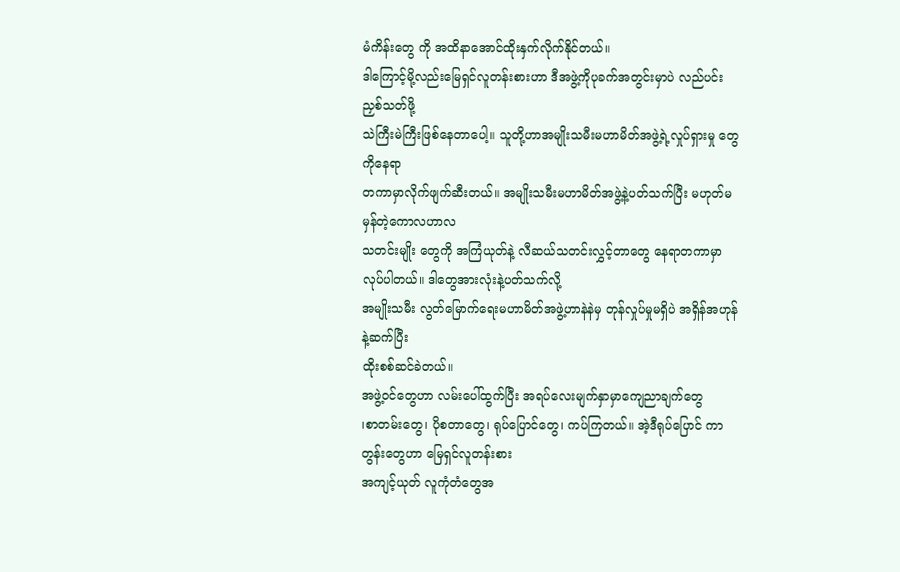မံကိန်းတွေ ကို အထိနာအောင်ထိုးနှက်လိုက်နိုင်တယ်။
ဒါကြောင့်မို့လည်းမြေရှင်လူတန်းစားဟာ ဒီအဖွဲ့ကိုပုခက်အတွင်းမှာပဲ လည်ပင်း ညှစ်သတ်ဖို့
သဲကြီးမဲကြီးဖြစ်နေတာပေါ့။ သူတို့ဟာအမျိုးသမီးမဟာမိတ်အဖွဲ့ရဲ့လှုပ်ရှားမှု တွေကိုနေရာ
တကာမှာလိုက်ဖျက်ဆီးတယ်။ အမျိုးသမီးမဟာမိတ်အဖွဲ့နဲ့ပတ်သက်ပြီး မဟုတ်မမှန်တဲ့ကောလဟာလ
သတင်းမျိုး တွေကို အကြံယုတ်နဲ့ လီဆယ်သတင်းလွှင့်တာတွေ နေရာတကာမှာလုပ်ပါတယ်။ ဒါတွေအားလုံးနဲ့ပတ်သက်လို့
အမျိုးသမီး လွတ်မြောက်ရေးမဟာမိတ်အဖွဲ့ဟာနဲနဲမှ တုန်လှုပ်မှုမရှိပဲ အရှိန်အဟုန်နဲ့ဆက်ပြီး
ထိုးစစ်ဆင်ခဲတယ်။
အဖွဲ့ဝင်တွေဟာ လမ်းပေါ်ထွက်ပြီး အရပ်လေးမျက်နှာမှာကျေညာချက်တွေ
၊စာတမ်းတွေ၊ ပိုစတာတွေ၊ ရုပ်ပြောင်တွေ၊ ကပ်ကြတယ်။ အဲ့ဒီရုပ်ပြောင် ကာတွန်းတွေဟာ မြေရှင်လူတန်းစား
အကျင့်ယုတ် လူကုံတံတွေအ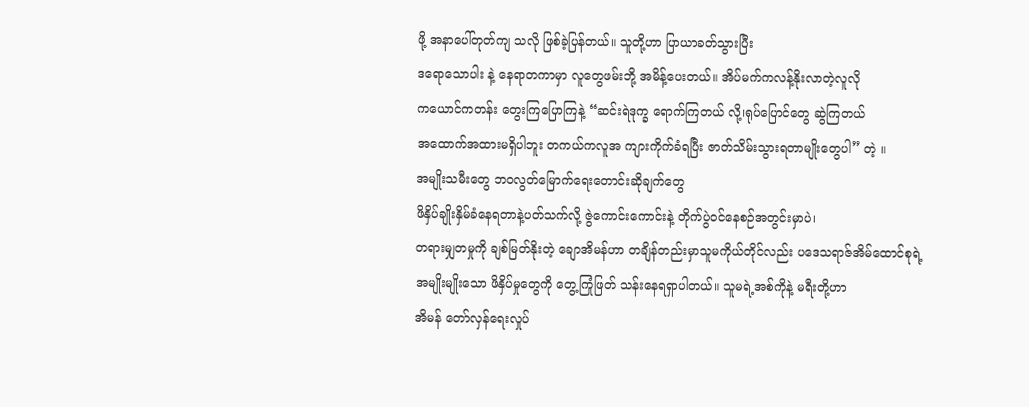ဖို့ အနာပေါ်တုတ်ကျ သလို ဖြစ်ခဲ့ပြန်တယ်။ သူတို့ဟာ ပြာယာခတ်သွားပြီး
ဒရောသောပါး နဲ့ နေရာတကာမှာ လူတွေဖမ်းဘို့ အမိန့်ပေးတယ်။ အိပ်မက်ကလန့်နိုးလာတဲ့လူလို
ကယောင်ကတန်း တွေးကြပြောကြနဲ့ “ဆင်းရဲဒုက္ခ ရောက်ကြတယ် လို့၊ရုပ်ပြောင်တွေ ဆွဲကြတယ်
အထောက်အထားမရှိပါဘူး တကယ်ကလူအ ကျားကိုက်ခံရပြီး ဇာတ်သိမ်းသွားရတာမျိုးတွေပါ” တဲ့ ။
အမျိုးသမီးတွေ ဘဝလွတ်မြောက်ရေးတောင်းဆိုချက်တွေ
ဖိနှိပ်ချိုးနှိမ်ခံနေရတာနဲ့ပတ်သက်လို့ ဇွဲကောင်းကောင်းနဲ့ တိုက်ပွဲဝင်နေစဉ်အတွင်းမှာပဲ၊
တရားမျှတမှုကို ချစ်မြတ်နိုးတဲ့ ချောအိမန်ဟာ တချိန်တည်းမှာသူမကိုယ်တိုင်လည်း ပဒေသရာဇ်အိမ်ထောင်စုရဲ့
အမျိုးမျိုးသော ဖိနှိပ်မှုတွေကို တွေ့ကြုံဖြတ် သန်းနေရရှာပါတယ်။ သူမရဲ့အစ်ကိုနဲ့ မရီးတို့ဟာ
အိမန် တော်လှန်ရေးလှုပ်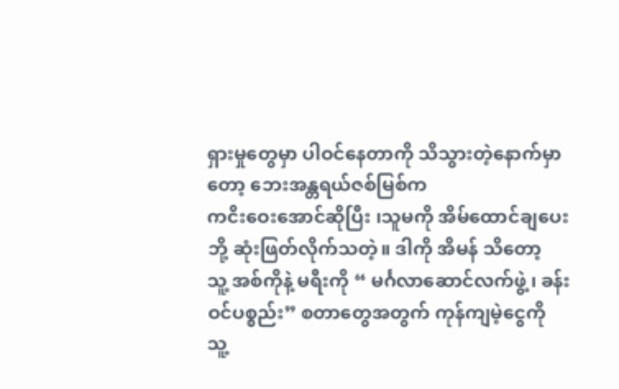ရှားမှုတွေမှာ ပါဝင်နေတာကို သိသွားတဲ့နောက်မှာတော့ ဘေးအန္တရယ်ဇစ်မြစ်က
ကငိးဝေးအောင်ဆိုပြီး ၊သူမကို အိမ်ထောင်ချပေးဘို့ ဆုံးဖြတ်လိုက်သတဲ့။ ဒါကို အိမန် သိတော့
သူ့ အစ်ကိုနဲ့ မရီးကို “ မင်္ဂလာဆောင်လက်ဖွဲ့၊ ခန်းဝင်ပစ္စည်း” စတာတွေအတွက် ကုန်ကျမဲ့ငွေကို
သူ့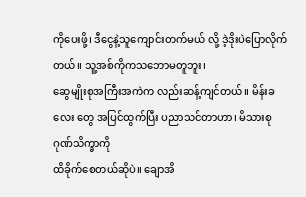ကိုပေးဖို့၊ ဒီငွေနဲ့သူကျောင်းတက်မယ် လို့ ဒဲ့ဒိုးပဲပြောလိုက်တယ်။ သူ့အစ်ကိုကသဘောမတူဘူး၊
ဆွေမျိုးစုအကြီးအကဲက လည်းဆန့်ကျင်တယ်။ မိန်းခလေး တွေ အပြင်ထွက်ပြီး ပညာသင်တာဟာ၊ မိသားစုဂုဏ်သိက္ခာကို
ထိခိုက်စေတယ်ဆိုပဲ။ ချောအိ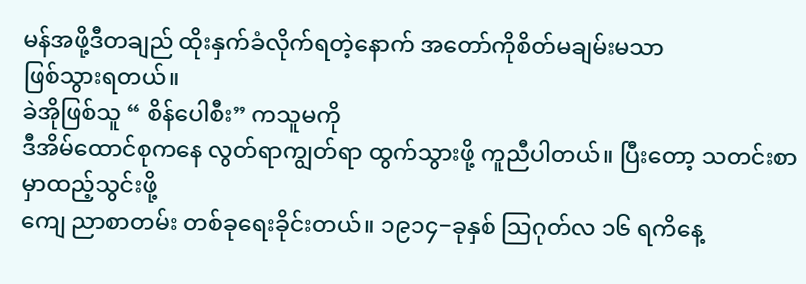မန်အဖို့ဒီတချည် ထိုးနှက်ခံလိုက်ရတဲ့နောက် အတော်ကိုစိတ်မချမ်းမသာ
ဖြစ်သွားရတယ်။
ခဲအိုဖြစ်သူ “ စိန်ပေါစီး” ကသူမကို
ဒီအိမ်ထောင်စုကနေ လွတ်ရာကျွတ်ရာ ထွက်သွားဖို့ ကူညီပါတယ်။ ပြီးတော့ သတင်းစာမှာထည့်သွင်းဖို့
ကျေ ညာစာတမ်း တစ်ခုရေးခိုင်းတယ်။ ၁၉၁၄−ခုနှစ် သြဂုတ်လ ၁၆ ရကိနေ့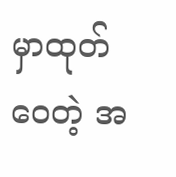မှာထုတ်ဝေတဲ့ အ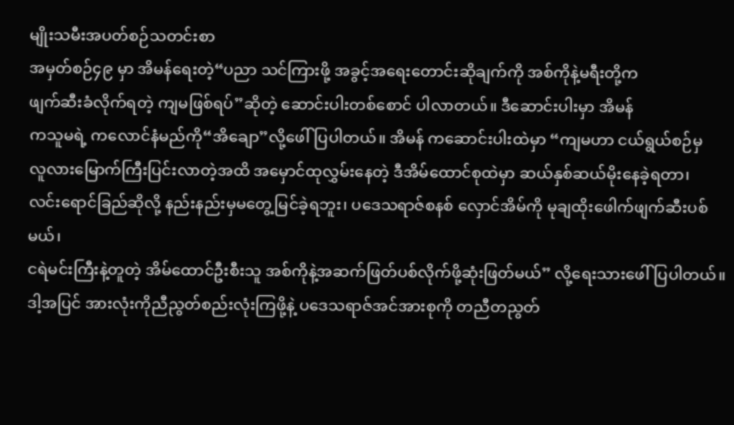မျိုးသမီးအပတ်စဉ်သတင်းစာ
အမှတ်စဉ်၄၉ မှာ အိမန်ရေးတဲ့“ပညာ သင်ကြားဖို့ အခွင့်အရေးတောင်းဆိုချက်ကို အစ်ကိုနဲ့မရီးတို့က
ဖျက်ဆီးခံလိုက်ရတဲ့ ကျမဖြစ်ရပ်”ဆိုတဲ့ ဆောင်းပါးတစ်စောင် ပါလာတယ်။ ဒီဆောင်းပါးမှာ အိမန်
ကသူမရဲ့ ကလောင်နံမည်ကို“အိချော”လို့ဖေါ်ပြပါတယ်။ အိမန် ကဆောင်းပါးထဲမှာ “ကျမဟာ ငယ်ရွယ်စဉ်မှ
လူလားမြောက်ကြီးပြင်းလာတဲ့အထိ အမှောင်ထုလွှမ်းနေတဲ့ ဒီအိမ်ထောင်စုထဲမှာ ဆယ်နှစ်ဆယ်မိုးနေခဲ့ရတာ၊
လင်းရောင်ခြည်ဆိုလို့ နည်းနည်းမှမတွေ့မြင်ခဲ့ရဘူး၊ ပဒေသရာဇ်စနစ် လှောင်အိမ်ကို မုချထိုးဖေါက်ဖျက်ဆီးပစ်မယ်၊
ငရဲမင်းကြီးနဲ့တူတဲ့ အိမ်ထောင်ဦးစီးသူ အစ်ကိုနဲ့အဆက်ဖြတ်ပစ်လိုက်ဖို့ဆုံးဖြတ်မယ်” လို့ရေးသားဖေါ်ပြပါတယ်။
ဒါ့အပြင် အားလုံးကိုညီညွတ်စည်းလုံးကြဖို့နဲ့ ပဒေသရာဇ်အင်အားစုကို တညီတညွတ်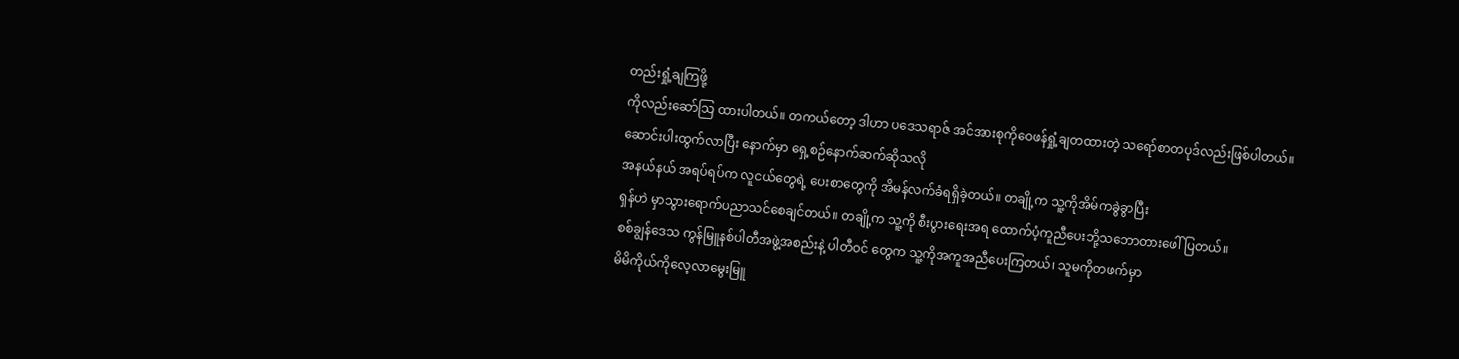တည်းရှုံ့ချကြဖို့
ကိုလည်းဆော်သြ ထားပါတယ်။ တကယ်တော့ ဒါဟာ ပဒေသရာဇ် အင်အားစုကိုဝေဖန်ရှုံ့ချတထားတဲ့ သရော်စာတပုဒ်လည်းဖြစ်ပါတယ်။
ဆောင်းပါးထွက်လာပြီး နောက်မှာ ရှေ့စဉ်နောက်ဆက်ဆိုသလို
အနယ်နယ် အရပ်ရပ်က လူငယ်တွေရဲ့ ပေးစာတွေကို အိမန်လက်ခံရရှိခဲ့တယ်။ တချို့က သူ့ကိုအိမ်ကခွဲခွာပြီး
ရှန်ဟဲ မှာသွားရောက်ပညာသင်စေချင်တယ်။ တချို့က သူ့ကို စီးပွားရေးအရ ထောက်ပံ့ကူညီပေးဘို့သဘောတားဖေါ်ပြတယ်။
စစ်ချွန်ဒေသ ကွန်မြူနစ်ပါတီအဖွဲ့အစည်းနဲ့ ပါတီဝင် တွေက သူ့ကိုအကူအညီပေးကြတယ်၊ သူမကိုတဖက်မှာ
မိမိကိုယ်ကိုလေ့လာမွေးမြူ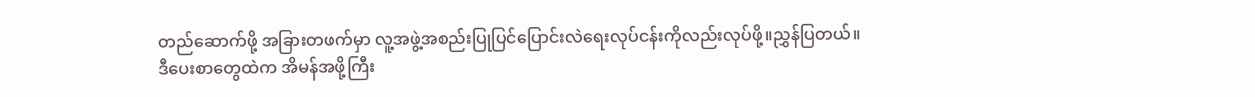တည်ဆောက်ဖို့ အခြားတဖက်မှာ လူ့အဖွဲ့အစည်းပြုပြင်ပြောင်းလဲရေးလုပ်ငန်းကိုလည်းလုပ်ဖို့။ညွှန်ပြတယ်။
ဒီပေးစာတွေထဲက အိမန်အဖို့ကြီး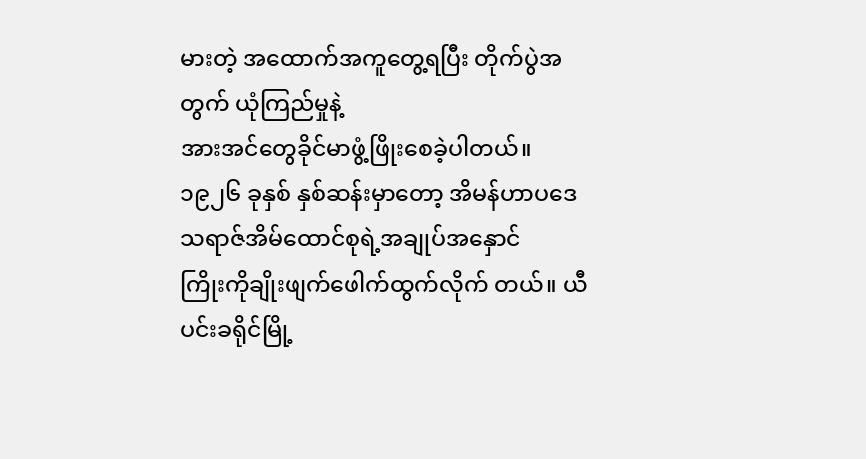မားတဲ့ အထောက်အကူတွေ့ရပြီး တိုက်ပွဲအတွက် ယုံကြည်မှုနဲ့
အားအင်တွေခိုင်မာဖွံ့ဖြိုးစေခဲ့ပါတယ်။
၁၉၂၆ ခုနှစ် နှစ်ဆန်းမှာတော့ အိမန်ဟာပဒေသရာဇ်အိမ်ထောင်စုရဲ့အချုပ်အနှောင်
ကြိုးကိုချိုးဖျက်ဖေါက်ထွက်လိုက် တယ်။ ယီပင်းခရိုင်မြို့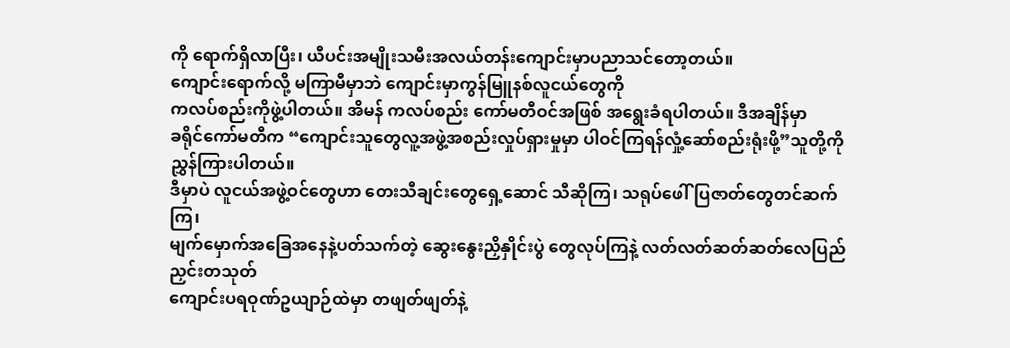ကို ရောက်ရှိလာပြီး၊ ယီပင်းအမျိုးသမီးအလယ်တန်းကျောင်းမှာပညာသင်တော့တယ်။
ကျောင်းရောက်လို့ မကြာမီမှာဘဲ ကျောင်းမှာကွန်မြူနစ်လူငယ်တွေကို
ကလပ်စည်းကိုဖွဲ့ပါတယ်။ အိမန် ကလပ်စည်း ကော်မတီဝင်အဖြစ် အရွေးခံရပါတယ်။ ဒီအချိန်မှာ
ခရိုင်ကော်မတီက “ကျောင်းသူတွေလူ့အဖွဲ့အစည်းလှုပ်ရှားမှုမှာ ပါဝင်ကြရန်လှုံ့ဆော်စည်းရုံးဖို့”သူတို့ကိုညွှန်ကြားပါတယ်။
ဒီမှာပဲ လူငယ်အဖွဲ့ဝင်တွေဟာ တေးသီချင်းတွေရှေ့ဆောင် သီဆိုကြ၊ သရုပ်ဖေါ်ပြဇာတ်တွေတင်ဆက်ကြ၊
မျက်မှောက်အခြေအနေနဲ့ပတ်သက်တဲ့ ဆွေးနွေးညှိနှိုင်းပွဲ တွေလုပ်ကြနဲ့ လတ်လတ်ဆတ်ဆတ်လေပြည်ညှင်းတသုတ်
ကျောင်းပရဝုဏ်ဥယျာဉ်ထဲမှာ တဖျတ်ဖျတ်နဲ့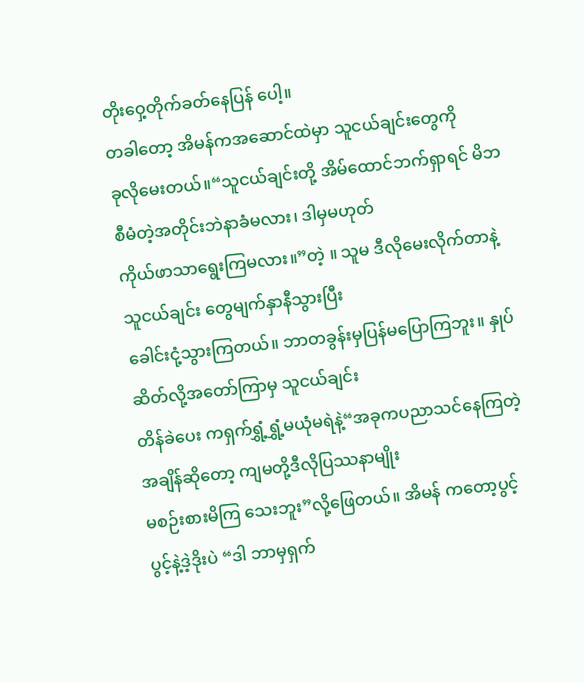တိုးဝှေ့တိုက်ခတ်နေပြန် ပေါ့။
တခါတော့ အိမန်ကအဆောင်ထဲမှာ သူငယ်ချင်းတွေကို
ခုလိုမေးတယ်။“သူငယ်ချင်းတို့ အိမ်ထောင်ဘက်ရှာရင် မိဘစီမံတဲ့အတိုင်းဘဲနာခံမလား၊ ဒါမှမဟုတ်
ကိုယ်ဖာသာရွေးကြမလား။”တဲ့ ။ သူမ ဒီလိုမေးလိုက်တာနဲ့ သူငယ်ချင်း တွေမျက်နှာနီသွားပြီး
ခေါင်းငုံ့သွားကြတယ်။ ဘာတခွန်းမှပြန်မပြောကြဘူး။ နှုပ်ဆိတ်လို့အတော်ကြာမှ သူငယ်ချင်း
တိန်ခဲပေး ကရှက်ရွှံ့ရွှံ့မယုံမရဲနဲ့“အခုကပညာသင်နေကြတဲ့ အချိန်ဆိုတော့ ကျမတို့ဒီလိုပြဿနာမျိုး
မစဉ်းစားမိကြ သေးဘူး”လို့ဖြေတယ်။ အိမန် ကတော့ပွင့်ပွင့်နဲ့ဒဲ့ဒိုးပဲ “ဒါ ဘာမှရှက်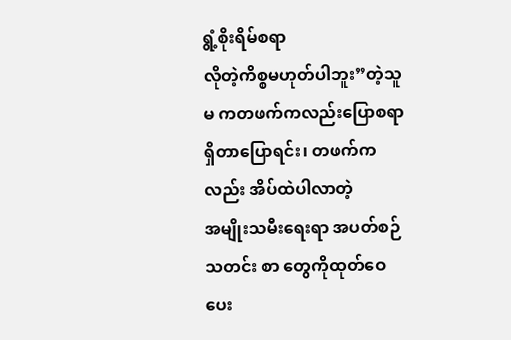ရွံ့စိုးရိမ်စရာ
လိုတဲ့ကိစ္စမဟုတ်ပါဘူး”တဲ့သူမ ကတဖက်ကလည်းပြောစရာရှိတာပြောရင်း၊ တဖက်ကလည်း အိပ်ထဲပါလာတဲ့
အမျိုးသမီးရေးရာ အပတ်စဉ်သတင်း စာ တွေကိုထုတ်ဝေပေး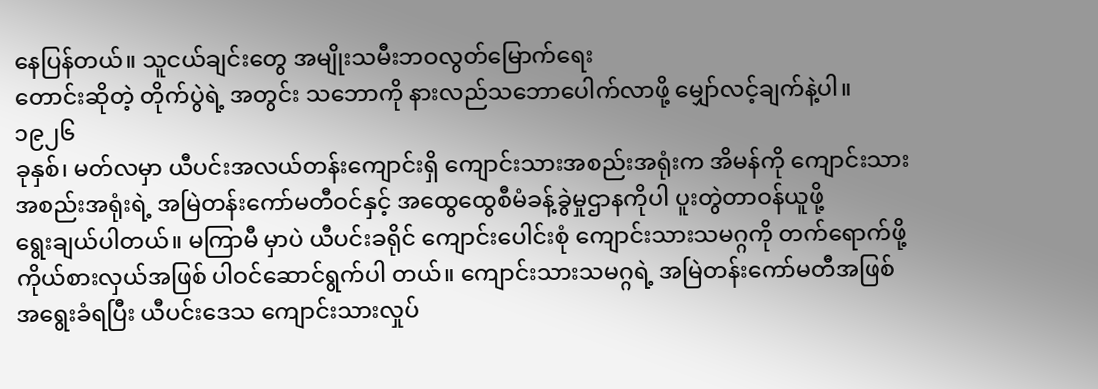နေပြန်တယ်။ သူငယ်ချင်းတွေ အမျိုးသမီးဘဝလွတ်မြောက်ရေး
တောင်းဆိုတဲ့ တိုက်ပွဲရဲ့ အတွင်း သဘောကို နားလည်သဘောပေါက်လာဖို့ မျှော်လင့်ချက်နဲ့ပါ။
၁၉၂၆
ခုနှစ်၊ မတ်လမှာ ယီပင်းအလယ်တန်းကျောင်းရှိ ကျောင်းသားအစည်းအရုံးက အိမန်ကို ကျောင်းသား
အစည်းအရုံးရဲ့ အမြဲတန်းကော်မတီဝင်နှင့် အထွေထွေစီမံခန့်ခွဲမှုဌာနကိုပါ ပူးတွဲတာဝန်ယူဖို့
ရွေးချယ်ပါတယ်။ မကြာမီ မှာပဲ ယီပင်းခရိုင် ကျောင်းပေါင်းစုံ ကျောင်းသားသမဂ္ဂကို တက်ရောက်ဖို့
ကိုယ်စားလှယ်အဖြစ် ပါဝင်ဆောင်ရွက်ပါ တယ်။ ကျောင်းသားသမဂ္ဂရဲ့ အမြဲတန်းကော်မတီအဖြစ်
အရွေးခံရပြီး ယီပင်းဒေသ ကျောင်းသားလှုပ်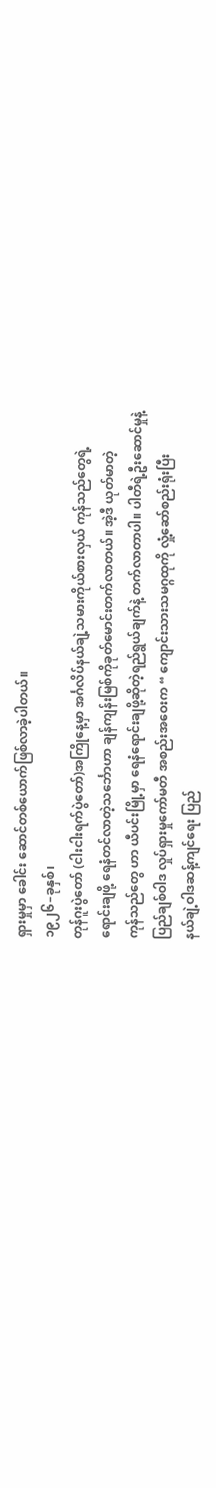ရှားမှုမှာ ခေါင်း ဆောင်တစ်ယောက်ဖြစ်လာခဲ့ပါတယ်။
၁၉၂၆–ခုနှစ်၊
တုန်ဂူးပွဲတော် (ငါးငါးရက်ပွဲတော်)အကြိုနေ့မှာ အင်္ဂလိပ်နယ်ချဲ့သမားကိုယ်စားလှယ် ကုန်သည်တွေရဲ့
ရောင်းချဖို့ ရေနံတင်လာတဲ့သင်္ဘောဟာ ချန်ကျန်းမြစ်ကိုခုတ်မောင်းတက်လာတယ်။ အဲ့ဒီ ယုတ်မာတဲ့
ကုန်သည်တွေ ဟာ ယီပင်းမြို့မှာ ရေနံရောင်းချဖို့ဆိုတဲ့ရည်ရွယ်ချက်နဲ့ တက်လာတာပါ။ ပါတီရဲ့ဦးဆောင်မှုနဲ့
ပြည်ချစ်ဝါဒ လှုပ်ရှားမှုကော်မတီ အစည်းအဝေးက “ ကျောင်းသားသမဂ္ဂထုကို လှုံ့ဆော်စည်းရုံးပြီး
နယ်ချဲ့ဝါဒဆန့်ကျင်ရေး ပြည်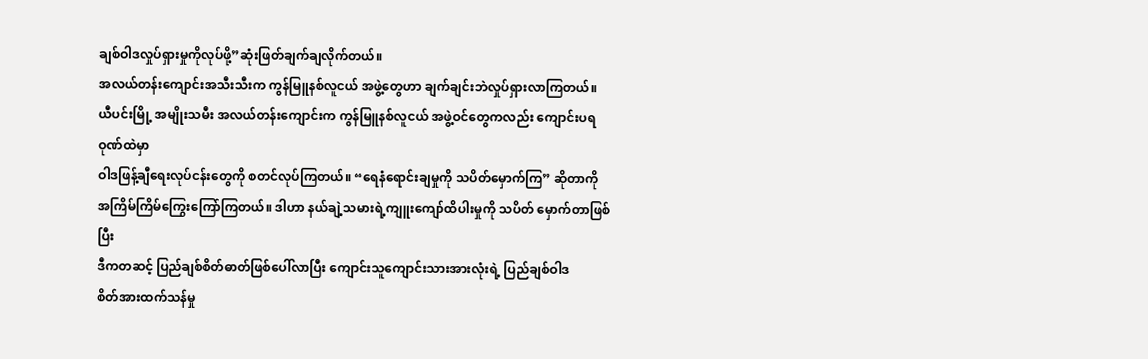ချစ်ဝါဒလှုပ်ရှားမှုကိုလုပ်ဖို့”ဆုံးဖြတ်ချက်ချလိုက်တယ်။
အလယ်တန်းကျောင်းအသီးသီးက ကွန်မြူနစ်လူငယ် အဖွဲ့တွေဟာ ချက်ချင်းဘဲလှုပ်ရှားလာကြတယ်။
ယီပင်းမြို့ အမျိုးသမီး အလယ်တန်းကျောင်းက ကွန်မြူနစ်လူငယ် အဖွဲ့ဝင်တွေကလည်း ကျောင်းပရဝုဏ်ထဲမှာ
ဝါဒဖြန့်ချီရေးလုပ်ငန်းတွေကို စတင်လုပ်ကြတယ်။ “ရေနံရောင်းချမှုကို သပိတ်မှောက်ကြ” ဆိုတာကို
အကြိမ်ကြိမ်ကြွေးကြော်ကြတယ်။ ဒါဟာ နယ်ချဲ့သမားရဲ့ကျူးကျော်ထိပါးမှုကို သပိတ် မှောက်တာဖြစ်ပြီး
ဒီကတဆင့် ပြည်ချစ်စိတ်ဓာတ်ဖြစ်ပေါ်လာပြီး ကျောင်းသူကျောင်းသားအားလုံးရဲ့ ပြည်ချစ်ဝါဒ
စိတ်အားထက်သန်မှု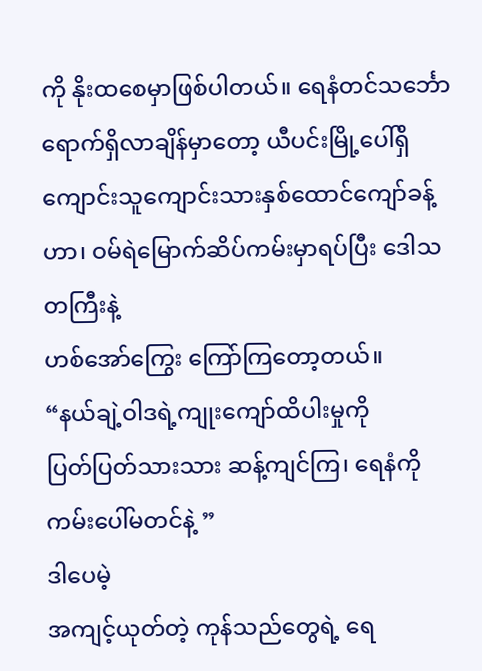ကို နိုးထစေမှာဖြစ်ပါတယ်။ ရေနံတင်သင်္ဘော ရောက်ရှိလာချိန်မှာတော့ ယီပင်းမြို့ပေါ်ရှိ
ကျောင်းသူကျောင်းသားနှစ်ထောင်ကျော်ခန့်ဟာ၊ ဝမ်ရဲမြောက်ဆိပ်ကမ်းမှာရပ်ပြီး ဒေါသတကြီးနဲ့
ဟစ်အော်ကြွေး ကြော်ကြတော့တယ်။
“နယ်ချဲ့ဝါဒရဲ့ကျုးကျော်ထိပါးမှုကို
ပြတ်ပြတ်သားသား ဆန့်ကျင်ကြ၊ ရေနံကို ကမ်းပေါ်မတင်နဲ့ ”
ဒါပေမဲ့
အကျင့်ယုတ်တဲ့ ကုန်သည်တွေရဲ့ ရေ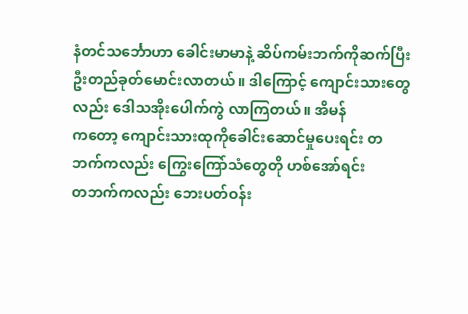နံတင်သင်္ဘောဟာ ခေါင်းမာမာနဲ့ ဆိပ်ကမ်းဘက်ကိုဆက်ပြီး
ဦးတည်ခုတ်မောင်းလာတယ်။ ဒါကြောင့် ကျောင်းသားတွေလည်း ဒေါသအိုးပေါက်ကွဲ လာကြတယ်။ အိမန်
ကတော့ ကျောင်းသားထုကိုခေါင်းဆောင်မှုပေးရင်း တဘက်ကလည်း ကြွေးကြော်သံတွေတို ဟစ်အော်ရင်း
တဘက်ကလည်း ဘေးပတ်ဝန်း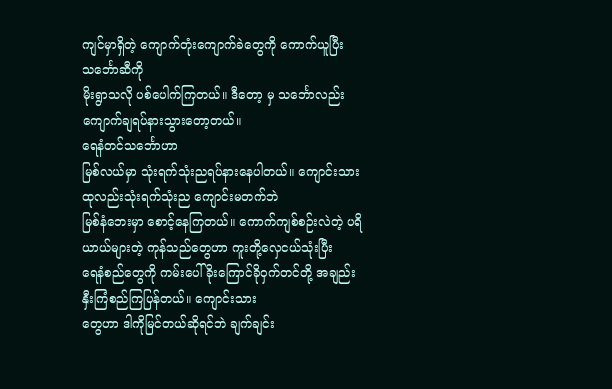ကျင်မှာရှိတဲ့ ကျောက်တုံးကျောက်ခဲတွေကို ကောက်ယူပြီး သင်္ဘောဆီကို
မိုးရွာသလို ပစ်ပေါက်ကြတယ်။ ဒီတော့ မှ သင်္ဘောလည်း ကျောက်ချရပ်နားသွားတော့တယ်။
ရေနံတင်သင်္ဘောဟာ
မြစ်လယ်မှာ သုံးရက်သုံးညရပ်နားနေပါတယ်။ ကျောင်းသားထုလည်းသုံးရက်သုံးည ကျောင်းမတက်ဘဲ
မြစ်နံဘေးမှာ စောင့်နေကြတယ်။ ကောက်ကျစ်စဉ်းလဲတဲ့ ပရိယာယ်များတဲ့ ကုန်သည်တွေဟာ ကူးတို့လှေငယ်သုံးပြီး
ရေနံစည်တွေကို ကမ်းပေါ်ခိုးကြောင်ခိုဝှက်တင်တို့ အချည်းနှီးကြံစည်ကြပြန်တယ်။ ကျောင်းသား
တွေဟာ ဒါကိုမြင်တယ်ဆိုရင်ဘဲ ချက်ချင်း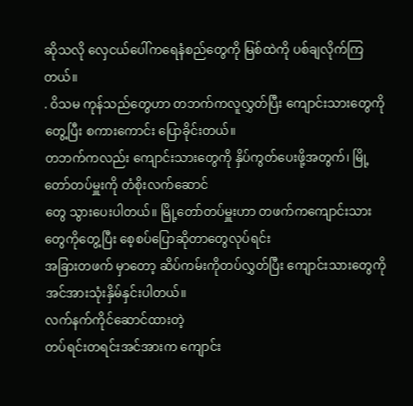ဆိုသလို လှေငယ်ပေါ်ကရေနံစည်တွေကို မြစ်ထဲကို ပစ်ချလိုက်ကြတယ်။
. ဝိသမ ကုန်သည်တွေဟာ တဘက်ကလူလွှတ်ပြီး ကျောင်းသားတွေကိုတွေ့ပြီး စကားကောင်း ပြောခိုင်းတယ်။
တဘက်ကလည်း ကျောင်းသားတွေကို နှိပ်ကွတ်ပေးဖို့အတွက်၊ မြို့တော်တပ်မှူးကို တံစိုးလက်ဆောင်
တွေ သွားပေးပါတယ်။ မြို့တော်တပ်မှူးဟာ တဖက်ကကျောင်းသားတွေကိုတွေ့ပြီး စေ့စပ်ပြောဆိုတာတွေလုပ်ရင်း
အခြားတဖက် မှာတော့ ဆိပ်ကမ်းကိုတပ်လွှတ်ပြီး ကျောင်းသားတွေကို အင်အားသုံးနှိမ်နှင်းပါတယ်။
လက်နက်ကိုင်ဆောင်ထားတဲ့
တပ်ရင်းတရင်းအင်အားက ကျောင်း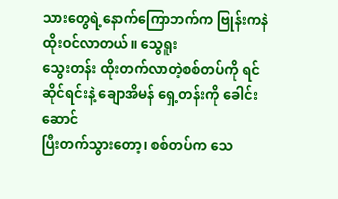သားတွေရဲ့နောက်ကြောဘက်က ဗြုန်းကနဲ ထိုးဝင်လာတယ်။ သွေရူး
သွေးတန်း ထိုးတက်လာတဲ့စစ်တပ်ကို ရင်ဆိုင်ရင်းနဲ့ ချောအိမန် ရှေ့တန်းကို ခေါင်းဆောင်
ပြီးတက်သွားတော့၊ စစ်တပ်က သေ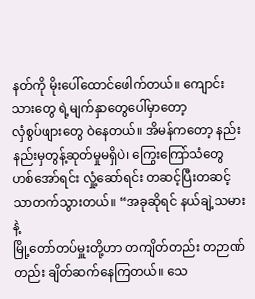နတ်ကို မိုးပေါ်ထောင်ဖေါက်တယ်။ ကျောင်းသားတွေ ရဲ့မျက်နှာတွေပေါ်မှာတော့
လှံစွပ်ဖျားတွေ ဝဲနေတယ်။ အိမန်ကတော့ နည်းနည်းမှတွန့်ဆုတ်မှုမရှိပဲ၊ ကြွေးကြော်သံတွေ
ဟစ်အော်ရင်း လှုံ့ဆော်ရင်း တဆင့်ပြီးတဆင့်သာတက်သွားတယ်။ “အခုဆိုရင် နယ်ချဲ့သမားနဲ့
မြို့တော်တပ်မှူးတို့ဟာ တကျိတ်တည်း တဉာဏ်တည်း ချိတ်ဆက်နေကြတယ်။ သေ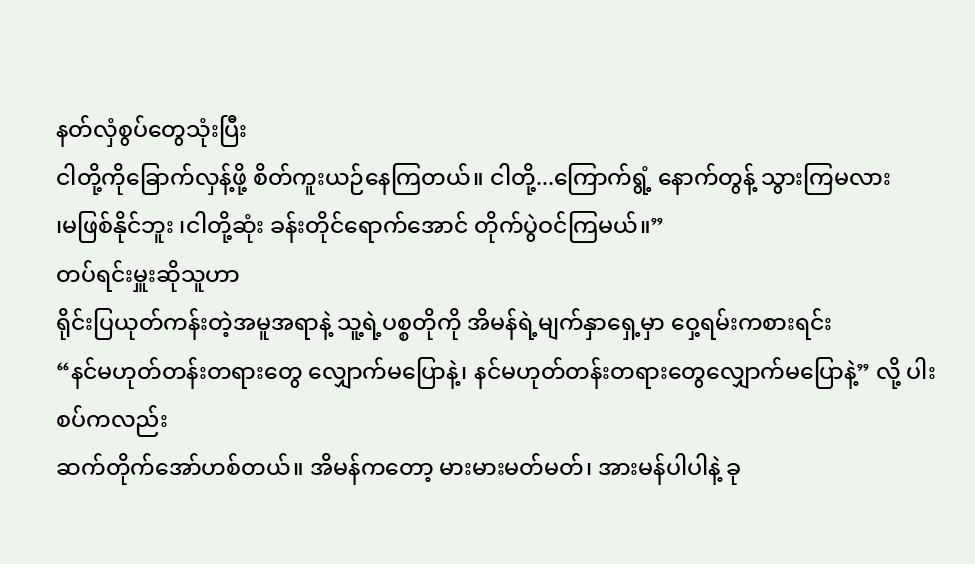နတ်လှံစွပ်တွေသုံးပြီး
ငါတို့ကိုခြောက်လှန့်ဖို့ စိတ်ကူးယဉ်နေကြတယ်။ ငါတို့...ကြောက်ရွံ့ နောက်တွန့် သွားကြမလား
၊မဖြစ်နိုင်ဘူး ၊ငါတို့ဆုံး ခန်းတိုင်ရောက်အောင် တိုက်ပွဲဝင်ကြမယ်။”
တပ်ရင်းမှူးဆိုသူဟာ
ရိုင်းပြယုတ်ကန်းတဲ့အမူအရာနဲ့ သူ့ရဲ့ပစ္စတိုကို အိမန်ရဲ့မျက်နှာရှေ့မှာ ဝှေ့ရမ်းကစားရင်း
“နင်မဟုတ်တန်းတရားတွေ လျှောက်မပြောနဲ့၊ နင်မဟုတ်တန်းတရားတွေလျှောက်မပြောနဲ့” လို့ ပါးစပ်ကလည်း
ဆက်တိုက်အော်ဟစ်တယ်။ အိမန်ကတော့ မားမားမတ်မတ်၊ အားမန်ပါပါနဲ့ ခု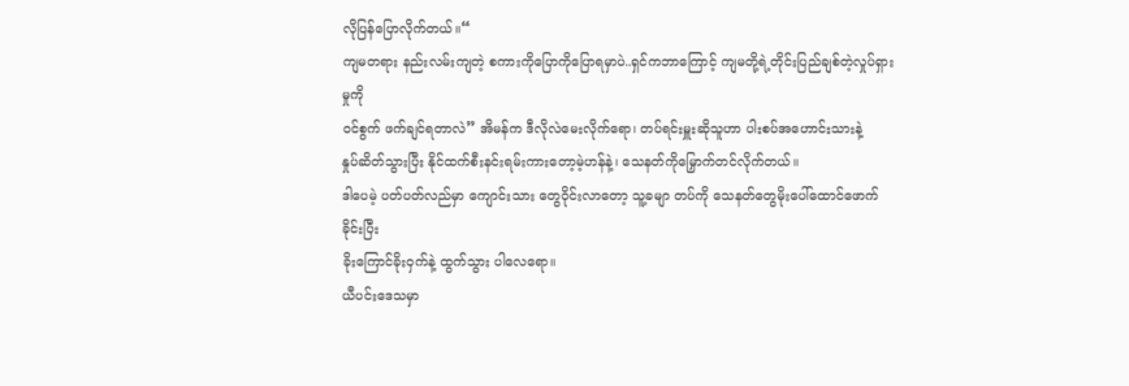လိုပြန်ပြောလိုက်တယ်။“
ကျမတရား နည်းလမ်းကျတဲ့ စကားကိုပြောကိုပြောရမှာပဲ..ရှင်ကဘာကြောင့် ကျမတို့ရဲ့တိုင်းပြည်ချစ်တဲ့လှုပ်ရှားမှုကို
ဝင်စွက် ဖက်ချင်ရတာလဲ” အိမန်က ဒီလိုလဲမေးလိုက်ရော၊ တပ်ရင်းမှူးဆိုသူဟာ ပါးစပ်အဟောင်းသားနဲ့
နှုပ်ဆိတ်သွားပြီး နိုင်ထက်စီးနင်းရမ်းကားတော့မဲ့ဟန်နဲ့၊ သေနတ်ကိုမြှောက်တင်လိုက်တယ်။
ဒါပေမဲ့ ပတ်ပတ်လည်မှာ ကျောင်းသား တွေဝိုင်းလာတော့ သူ့ခမျာ တပ်ကို သေနတ်တွေမိုးပေါ်ထောင်ဖောက်ခိုင်းပြီး
ခိုးကြောင်ခိုးဝှက်နဲ့ ထွက်သွား ပါလေရော။
ယီပင်းဒေသမှာ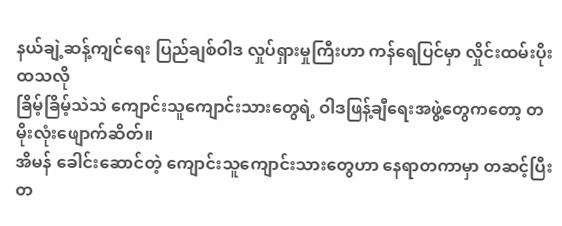နယ်ချဲ့ဆန့်ကျင်ရေး ပြည်ချစ်ဝါဒ လှုပ်ရှားမှုကြီးဟာ ကန်ရေပြင်မှာ လှိုင်းထမ်းပိုးထသလို
ခြိမ့်ခြိမ့်သဲသဲ ကျောင်းသူကျောင်းသားတွေရဲ့ ဝါဒဖြန့်ချီရေးအဖွဲ့တွေကတော့ တမိုးလုံးဖျောက်ဆိတ်။
အိမန် ခေါင်းဆောင်တဲ့ ကျောင်းသူကျောင်းသားတွေဟာ နေရာတကာမှာ တဆင့်ပြီးတ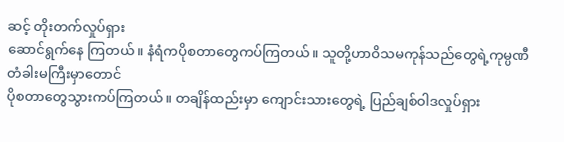ဆင့် တိုးတက်လှုပ်ရှား
ဆောင်ရွက်နေ ကြတယ်။ နံရံကပိုစတာတွေကပ်ကြတယ်။ သူတို့ဟာဝိသမကုန်သည်တွေရဲ့ကုမ္ပဏီ တံခါးမကြီးမှာတောင်
ပိုစတာတွေသွားကပ်ကြတယ်။ တချိန်ထည်းမှာ ကျောင်းသားတွေရဲ့ ပြည်ချစ်ဝါဒလှုပ်ရှား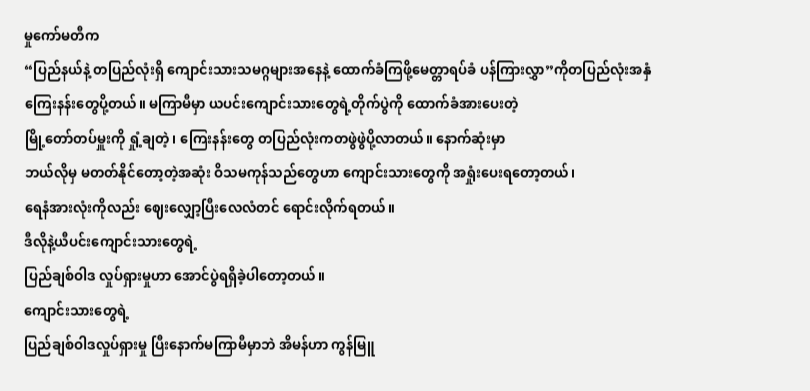မှုကော်မတီက
“ပြည်နယ်နဲ့ တပြည်လုံးရှိ ကျောင်းသားသမဂ္ဂများအနေနဲ့ ထောက်ခံကြဖို့မေတ္တာရပ်ခံ ပန်ကြားလွှာ”ကိုတပြည်လုံးအနှံ
ကြေးနန်းတွေပို့တယ်။ မကြာမီမှာ ယပင်းကျောင်းသားတွေရဲ့တိုက်ပွဲကို ထောက်ခံအားပေးတဲ့
မြို့တော်တပ်မှူးကို ရှုံ့ချတဲ့၊ ကြေးနန်းတွေ တပြည်လုံးကတဖွဲဖွဲပို့လာတယ်။ နောက်ဆုံးမှာ
ဘယ်လိုမှ မတတ်နိုင်တော့တဲ့အဆုံး ဝိသမကုန်သည်တွေဟာ ကျောင်းသားတွေကို အရှုံးပေးရတော့တယ်၊
ရေနံအားလုံးကိုလည်း ဈေးလျှော့ပြီးလေလံတင် ရောင်းလိုက်ရတယ်။
ဒီလိုနဲ့ယီပင်းကျောင်းသားတွေရဲ့
ပြည်ချစ်ဝါဒ လှုပ်ရှားမှုဟာ အောင်ပွဲရရှိခဲ့ပါတော့တယ်။
ကျောင်းသားတွေရဲ့
ပြည်ချစ်ဝါဒလှုပ်ရှားမှု ပြီးနောက်မကြာမီမှာဘဲ အိမန်ဟာ ကွန်မြူ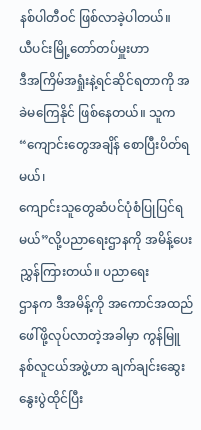နစ်ပါတီဝင် ဖြစ်လာခဲ့ပါတယ်။
ယီပင်းမြို့တော်တပ်မှူးဟာ
ဒီအကြိမ်အရှုံးနဲ့ရင်ဆိုင်ရတာကို အခဲမကြေနိုင် ဖြစ်နေတယ်။ သူက“ကျောင်းတွေအချိန် စောပြီးပိတ်ရမယ်၊
ကျောင်းသူတွေဆံပင်ပုံစံပြုပြင်ရမယ်”လို့ပညာရေးဌာနကို အမိန့်ပေးညွှန်ကြားတယ်။ ပညာရေး
ဌာနက ဒီအမိန့်ကို အကောင်အထည်ဖေါ်ဖို့လုပ်လာတဲ့အခါမှာ ကွန်မြူနစ်လူငယ်အဖွဲ့ဟာ ချက်ချင်းဆွေးနွေးပွဲထိုင်ပြီး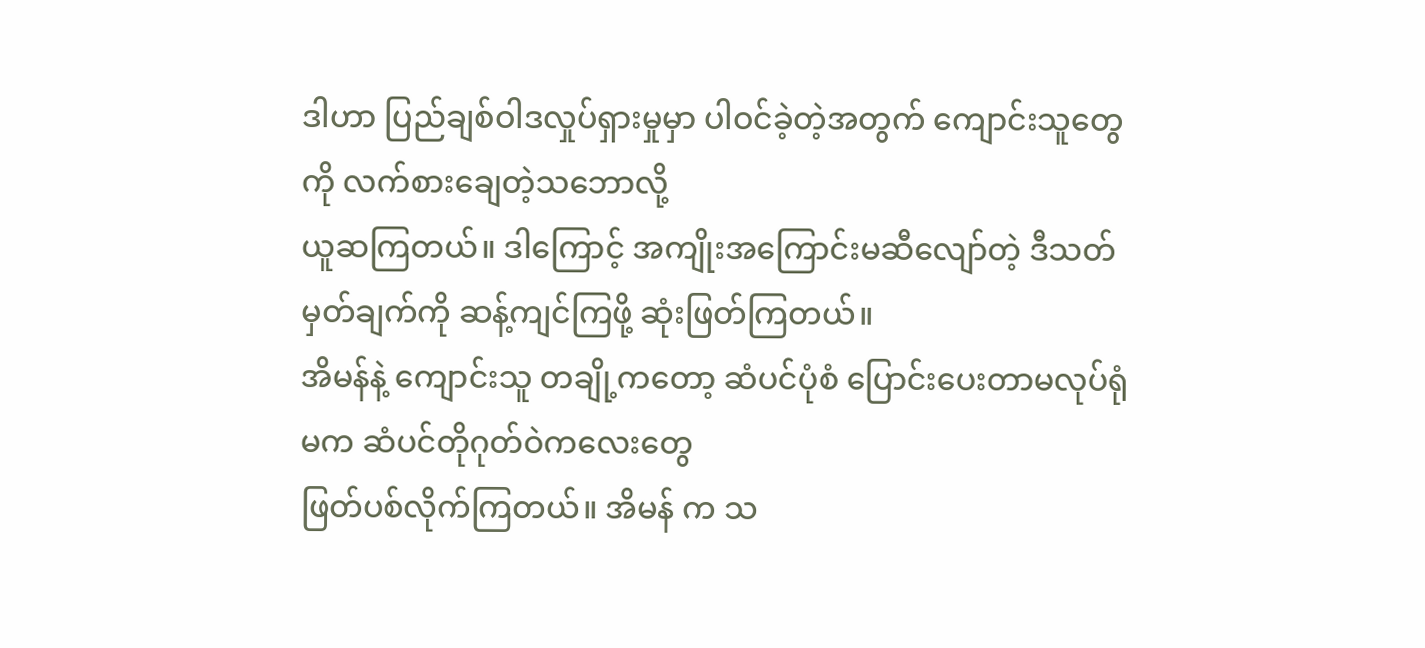ဒါဟာ ပြည်ချစ်ဝါဒလှုပ်ရှားမှုမှာ ပါဝင်ခဲ့တဲ့အတွက် ကျောင်းသူတွေကို လက်စားချေတဲ့သဘောလို့
ယူဆကြတယ်။ ဒါကြောင့် အကျိုးအကြောင်းမဆီလျော်တဲ့ ဒီသတ်မှတ်ချက်ကို ဆန့်ကျင်ကြဖို့ ဆုံးဖြတ်ကြတယ်။
အိမန်နဲ့ ကျောင်းသူ တချို့ကတော့ ဆံပင်ပုံစံ ပြောင်းပေးတာမလုပ်ရုံမက ဆံပင်တိုဂုတ်ဝဲကလေးတွေ
ဖြတ်ပစ်လိုက်ကြတယ်။ အိမန် က သ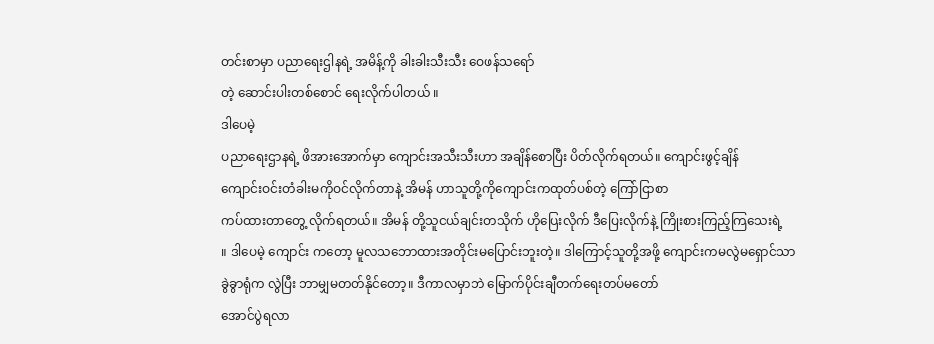တင်းစာမှာ ပညာရေးဌါနရဲ့ အမိန့်ကို ခါးခါးသီးသီး ဝေဖန်သရော်
တဲ့ ဆောင်းပါးတစ်စောင် ရေးလိုက်ပါတယ် ။
ဒါပေမဲ့
ပညာရေးဌာနရဲ့ ဖိအားအောက်မှာ ကျောင်းအသီးသီးဟာ အချိန်စောပြီး ပိတ်လိုက်ရတယ်။ ကျောင်းဖွင့်ချိန်
ကျောင်းဝင်းတံခါးမကိုဝင်လိုက်တာနဲ့ အိမန် ဟာသူတို့ကိုကျောင်းကထုတ်ပစ်တဲ့ ကြော်ငြာစာ
ကပ်ထားတာတွေ့ လိုက်ရတယ်။ အိမန် တို့သူငယ်ချင်းတသိုက် ဟိုပြေးလိုက် ဒီပြေးလိုက်နဲ့ ကြိုးစားကြည့်ကြသေးရဲ့
။ ဒါပေမဲ့ ကျောင်း ကတော့ မူလသဘောထားအတိုင်းမပြောင်းဘူးတဲ့။ ဒါကြောင့်သူတို့အဖို့ ကျောင်းကမလွဲမရှောင်သာ
ခွဲခွာရုံက လွဲပြီး ဘာမျှမတတ်နိုင်တော့။ ဒီကာလမှာဘဲ မြောက်ပိုင်းချီတက်ရေးတပ်မတော်
အောင်ပွဲရလာ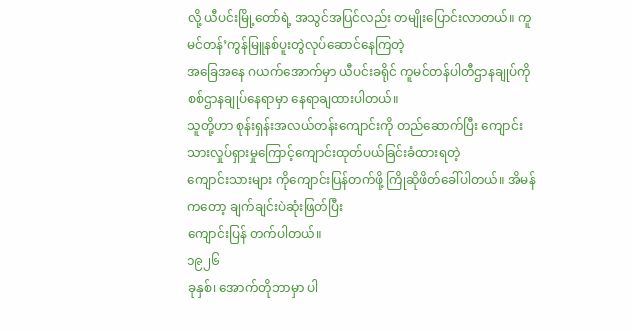လို့ ယီပင်းမြို့တော်ရဲ့ အသွင်အပြင်လည်း တမျိုးပြောင်းလာတယ်။ ကူမင်တန်’ကွန်မြူနစ်ပူးတွဲလုပ်ဆောင်နေကြတဲ့
အခြေအနေ ဂယက်အောက်မှာ ယီပင်းခရိုင် ကူမင်တန်ပါတီဌာနချုပ်ကို စစ်ဌာနချုပ်နေရာမှာ နေရာချထားပါတယ်။
သူတို့ဟာ စုန်းရှန်းအလယ်တန်းကျောင်းကို တည်ဆောက်ပြီး ကျောင်းသားလှုပ်ရှားမှုကြောင့်ကျောင်းထုတ်ပယ်ခြင်းခံထားရတဲ့
ကျောင်းသားများ ကိုကျောင်းပြန်တက်ဖို့ ကြိုဆိုဖိတ်ခေါ်ပါတယ်။ အိမန်ကတော့ ချက်ချင်းပဲဆုံးဖြတ်ပြီး
ကျောင်းပြန် တက်ပါတယ်။
၁၉၂၆
ခုနှစ်၊ အောက်တိုဘာမှာ ပါ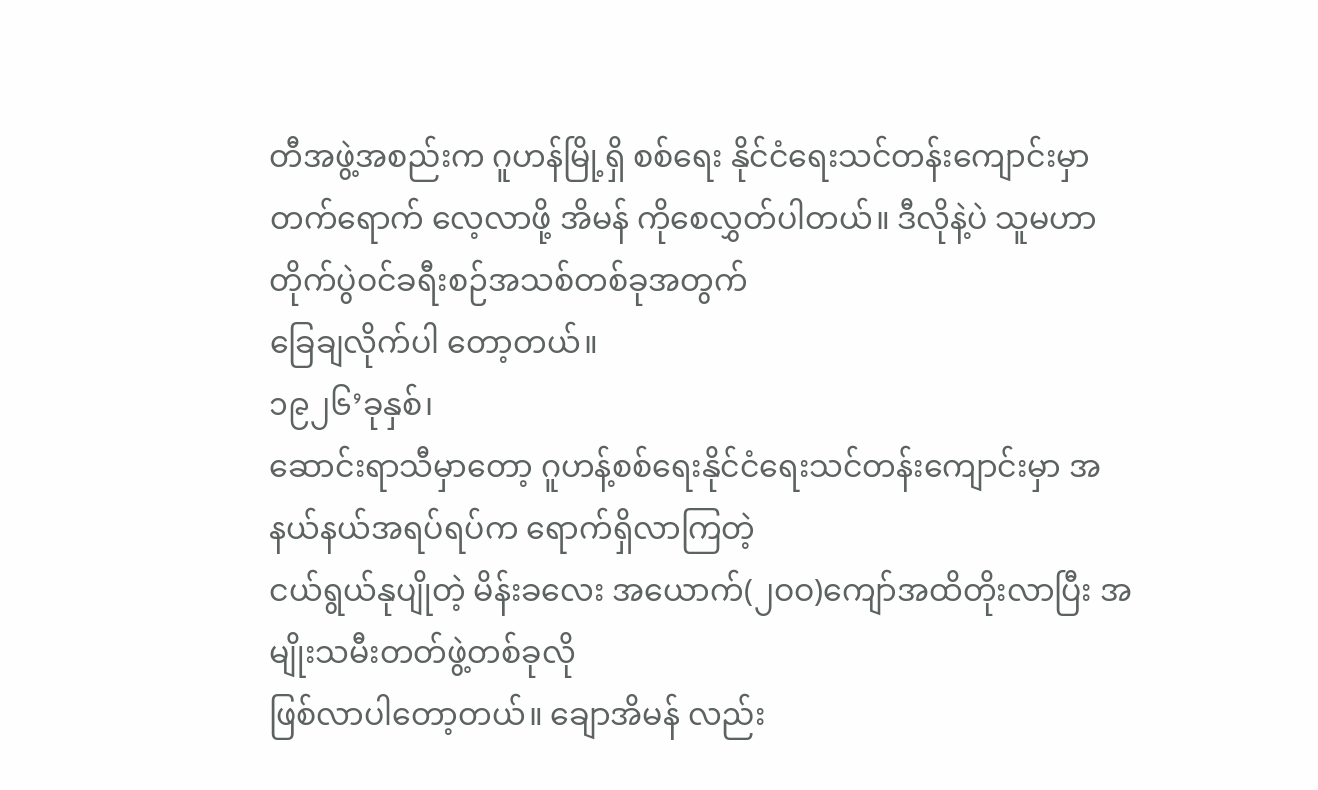တီအဖွဲ့အစည်းက ဂူဟန်မြို့ရှိ စစ်ရေး နိုင်ငံရေးသင်တန်းကျောင်းမှာ
တက်ရောက် လေ့လာဖို့ အိမန် ကိုစေလွှတ်ပါတယ်။ ဒီလိုနဲ့ပဲ သူမဟာ တိုက်ပွဲဝင်ခရီးစဉ်အသစ်တစ်ခုအတွက်
ခြေချလိုက်ပါ တော့တယ်။
၁၉၂၆’ခုနှစ်၊
ဆောင်းရာသီမှာတော့ ဂူဟန့်စစ်ရေးနိုင်ငံရေးသင်တန်းကျောင်းမှာ အနယ်နယ်အရပ်ရပ်က ရောက်ရှိလာကြတဲ့
ငယ်ရွယ်နုပျိုတဲ့ မိန်းခလေး အယောက်(၂ဝဝ)ကျော်အထိတိုးလာပြီး အမျိုးသမီးတတ်ဖွဲ့တစ်ခုလို
ဖြစ်လာပါတော့တယ်။ ချောအိမန် လည်း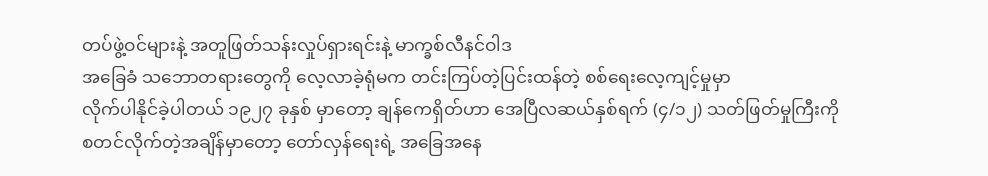တပ်ဖွဲ့ဝင်များနဲ့ အတူဖြတ်သန်းလှုပ်ရှားရင်းနဲ့ မာက္ခစ်လီနင်ဝါဒ
အခြေခံ သဘောတရားတွေကို လေ့လာခဲ့ရုံမက တင်းကြပ်တဲ့ပြင်းထန်တဲ့ စစ်ရေးလေ့ကျင့်မှုမှာ
လိုက်ပါနိုင်ခဲ့ပါတယ် ၁၉၂၇ ခုနှစ် မှာတော့ ချန်ကေရှိတ်ဟာ အေပြီလဆယ်နှစ်ရက် (၄/၁၂) သတ်ဖြတ်မှုကြီးကို
စတင်လိုက်တဲ့အချိန်မှာတော့ တော်လှန်ရေးရဲ့ အခြေအနေ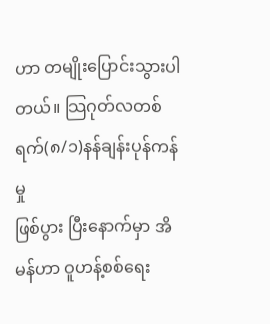ဟာ တမျိုးပြောင်းသွားပါတယ်။ သြဂုတ်လတစ်ရက်(၈/၁)နန်ချန်းပုန်ကန်မှု
ဖြစ်ပွား ပြီးနောက်မှာ အိမန်ဟာ ဝူဟန့်စစ်ရေး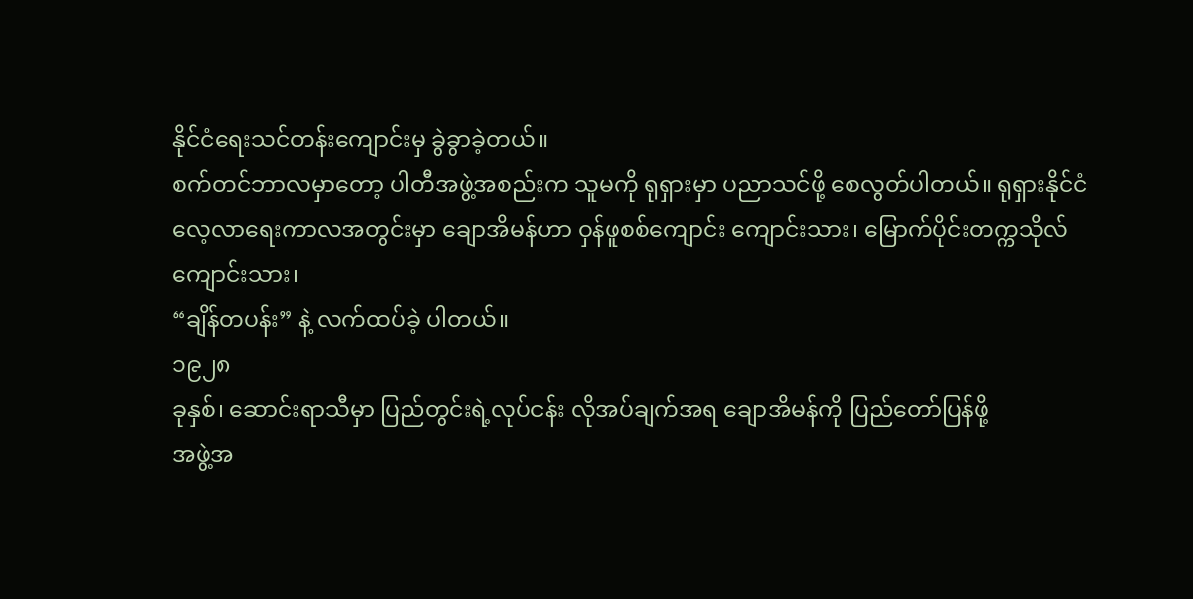နိုင်ငံရေးသင်တန်းကျောင်းမှ ခွဲခွာခဲ့တယ်။
စက်တင်ဘာလမှာတော့ ပါတီအဖွဲ့အစည်းက သူမကို ရုရှားမှာ ပညာသင်ဖို့ စေလွတ်ပါတယ်။ ရုရှားနိုင်ငံ
လေ့လာရေးကာလအတွင်းမှာ ချောအိမန်ဟာ ဝှန်ဖူစစ်ကျောင်း ကျောင်းသား၊ မြောက်ပိုင်းတက္ကသိုလ်ကျောင်းသား၊
“ချိန်တပန်း” နဲ့ လက်ထပ်ခဲ့ ပါတယ်။
၁၉၂၈
ခုနှစ်၊ ဆောင်းရာသီမှာ ပြည်တွင်းရဲ့လုပ်ငန်း လိုအပ်ချက်အရ ချောအိမန်ကို ပြည်တော်ပြန်ဖို့
အဖွဲ့အ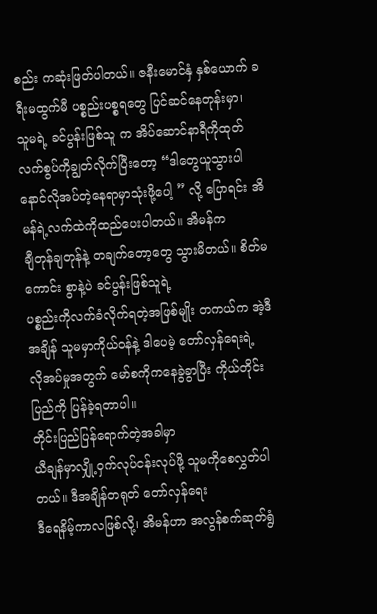စည်း ကဆုံးဖြတ်ပါတယ်။ ဇနီးမောင်နှံ နှစ်ယောက် ခရီးမထွက်မီ ပစ္စည်းပစ္စရတွေ ပြင်ဆင်နေတုန်းမှာ၊
သူမရဲ့ ခင်ပွန်းဖြစ်သူ က အိပ်ဆောင်နာရီကိုထုတ် လက်စွပ်ကိုချွတ်လိုက်ပြီးတော့ “ဒါတွေယူသွားပါ
နောင်လိုအပ်တဲ့နေရာမှာသုံးဖို့ပေါ့ ” လို့ ပြောရင်း အိမန်ရဲ့လက်ထဲကိုထည်ပေးပါတယ်။ အိမန်က
ချီတုန်ချတုန်နဲ့ တချက်တော့တွေ သွားမိတယ်။ စိတ်မကောင်း စွာနဲ့ပဲ ခင်ပွန်းဖြစ်သူရဲ့
ပစ္စည်းကိုလက်ခံလိုက်ရတဲ့အဖြစ်မျိုး တကယ်က အဲ့ဒီအချိန် သူမမှာကိုယ်ဝန်နဲ့ ဒါပေမဲ့ တော်လှန်ရေးရဲ့
လိုအပ်မှုအတွက် မော်စကိုကနေခွဲခွာပြီး ကိုယ်တိုင်းပြည်ကို ပြန်ခဲ့ရတာပါ။
တိုင်းပြည်ပြန်ရောက်တဲ့အခါမှာ
ယီချန်မှာလျှို့ဝှက်လုပ်ငန်းလုပ်ဖို့ သူမကိုစေလွှတ်ပါတယ်။ ဒီအချိန်တရုတ် တော်လှန်ရေး
ဒီရေနိမ့်ကာလဖြစ်လို့၊ အိမန်ဟာ အလွန်စက်ဆုတ်ရွံ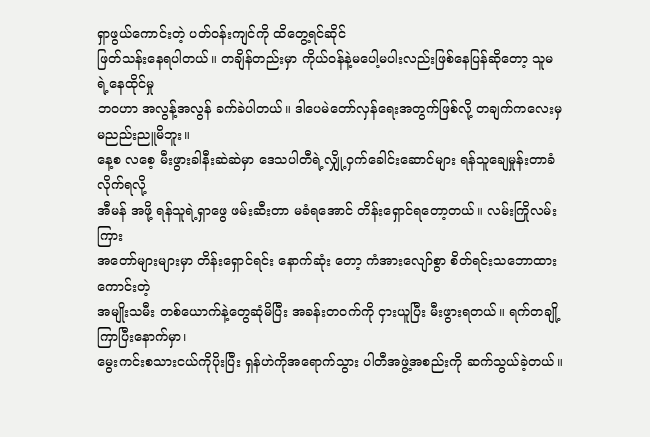ရှာဖွယ်ကောင်းတဲ့ ပတ်ဝန်းကျင်ကို ထိတွေ့ရင်ဆိုင်
ဖြတ်သန်းနေရပါတယ်။ တချိန်တည်းမှာ ကိုယ်ဝန်နဲ့မပေါ့မပါးလည်းဖြစ်နေပြန်ဆိုတော့ သူမရဲ့နေထိုင်မှု
ဘဝဟာ အလွန့်အလွန် ခက်ခဲပါတယ်။ ဒါပေမဲတော်လှန်ရေးအတွက်ဖြစ်လို့ တချက်ကလေးမှ မညည်းညူမိဘူး။
နေ့စ လစေ့ မီးဖွားခါနီးဆဲဆဲမှာ ဒေသပါတီရဲ့လျှို့ဝှက်ခေါင်းဆောင်များ ရန်သူချေမှုန်းတာခံလိုက်ရလို့
အီမန် အဖို့ ရန်သူရဲ့ရှာဖွေ ဖမ်းဆီးတာ မခံရအောင် တိန်းရှောင်ရတော့တယ်။ လမ်းကြိုလမ်းကြား
အတော်များများမှာ တိန်းရှောင်ရင်း နောက်ဆုံး တော့ ကံအားလျော်စွာ စိတ်ရင်းသဘောထားကောင်းတဲ့
အမျိုးသမီး တစ်ယောက်နဲ့တွေဆုံမိပြီး အခန်းတဝက်ကို ငှားယူပြီး မီးဖွားရတယ်။ ရက်တချို့ကြာပြီးနောက်မှာ၊
မွေးကင်းစသားငယ်ကိုပိုးပြီး ရှန်ဟဲကိုအရောက်သွား ပါတီအဖွဲ့အစည်းကို ဆက်သွယ်ခဲ့တယ်။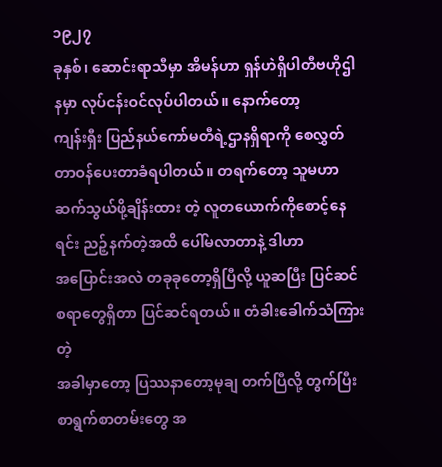၁၉၂၇
ခုနှစ်၊ ဆောင်းရာသီမှာ အိမန်ဟာ ရှန်ဟဲရှိပါတီဗဟိုဌါနမှာ လုပ်ငန်းဝင်လုပ်ပါတယ်။ နောက်တော့
ကျန်းရှီး ပြည်နယ်ကော်မတီရဲ့ဌာနရှိရာကို စေလွှတ်တာဝန်ပေးတာခံရပါတယ်။ တရက်တော့ သူမဟာ
ဆက်သွယ်ဖို့ချိန်းထား တဲ့ လူတယောက်ကိုစောင့်နေရင်း ညဉ့်နက်တဲ့အထိ ပေါ်မလာတာနဲ့ ဒါဟာ
အပြောင်းအလဲ တခုခုတော့ရှိပြီလို့ ယူဆပြီး ပြင်ဆင်စရာတွေရှိတာ ပြင်ဆင်ရတယ်။ တံခါးခေါက်သံကြားတဲ့
အခါမှာတော့ ပြဿနာတော့မုချ တက်ပြီလို့ တွက်ပြီး စာရွက်စာတမ်းတွေ အ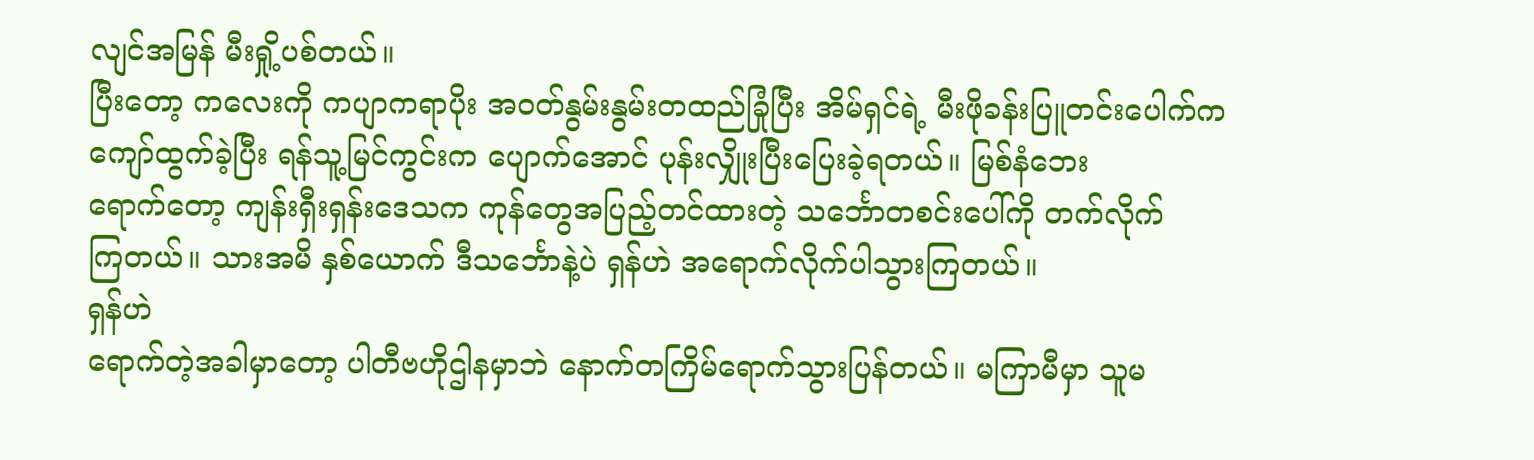လျင်အမြန် မီးရှို့ပစ်တယ်။
ပြီးတော့ ကလေးကို ကပျာကရာပိုး အဝတ်နွမ်းနွမ်းတထည်ခြုံပြီး အိမ်ရှင်ရဲ့ မီးဖိုခန်းပြူတင်းပေါက်က
ကျော်ထွက်ခဲ့ပြီး ရန်သူ့မြင်ကွင်းက ပျောက်အောင် ပုန်းလျှိုးပြီးပြေးခဲ့ရတယ်။ မြစ်နံဘေး
ရောက်တော့ ကျန်းရှီးရှန်းဒေသက ကုန်တွေအပြည့်တင်ထားတဲ့ သင်္ဘောတစင်းပေါ်ကို တက်လိုက်
ကြတယ်။ သားအမိ နှစ်ယောက် ဒီသင်္ဘောနဲ့ပဲ ရှန်ဟဲ အရောက်လိုက်ပါသွားကြတယ်။
ရှန်ဟဲ
ရောက်တဲ့အခါမှာတော့ ပါတီဗဟိုဌါနမှာဘဲ နောက်တကြိမ်ရောက်သွားပြန်တယ်။ မကြာမီမှာ သူမ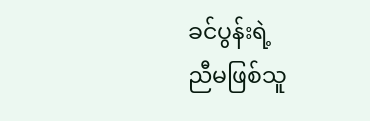ခင်ပွန်းရဲ့
ညီမဖြစ်သူ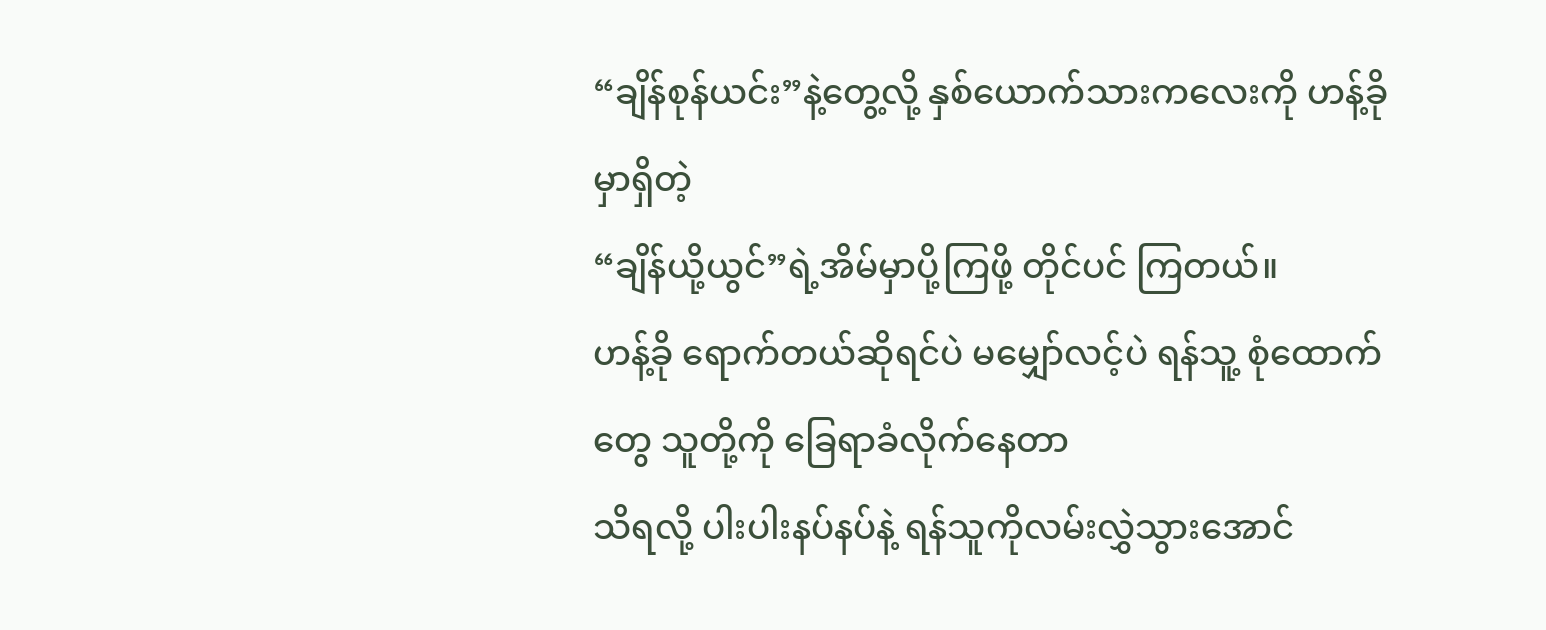“ချိန်စုန်ယင်း”နဲ့တွေ့လို့ နှစ်ယောက်သားကလေးကို ဟန့်ခိုမှာရှိတဲ့
“ချိန်ယို့ယွင်”ရဲ့အိမ်မှာပို့ကြဖို့ တိုင်ပင် ကြတယ်။
ဟန့်ခို ရောက်တယ်ဆိုရင်ပဲ မမျှော်လင့်ပဲ ရန်သူ့ စုံထောက်တွေ သူတို့ကို ခြေရာခံလိုက်နေတာ
သိရလို့ ပါးပါးနပ်နပ်နဲ့ ရန်သူကိုလမ်းလွှဲသွားအောင်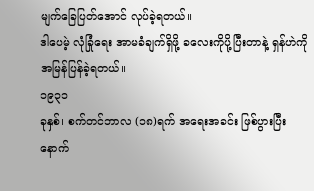မျက်ခြေပြတ်အောင် လုပ်ခဲ့ရတယ်။
ဒါပေမဲ့ လုံခြုံရေး အာမခံချက်ရှိဖို့ ခလေးကိုပို့ပြီးတာနဲ့ ရှန်ဟဲကိုအမြန်ပြန်ခဲ့ရတယ်။
၁၉၃၁
ခုနှစ်၊ စက်တင်ဘာလ (၁၈)ရက် အရေးအခင်း ဖြစ်ပွားပြီးနောက်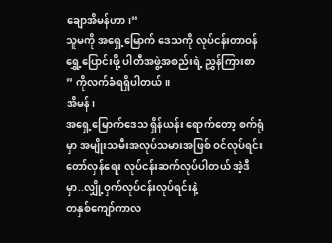ချောအိမန်ဟာ၊“
သူမကို အရှေ့မြောက် ဒေသကို လုပ်ငန်းတာဝန် ရွှေ့ပြောင်းဖို့ ပါတီအဖွဲ့အစည်းရဲ့ ညွှန်ကြားစာ
” ကိုလက်ခံရရှိပါတယ်။
အိမန်၊
အရှေ့မြောက်ဒေသ ရှိန်ယန်း ရောက်တော့ စက်ရုံမှာ အမျိုးသမီးအလုပ်သမားအဖြစ် ဝင်လုပ်ရင်း
တော်လှန်ရေး လုပ်ငန်းဆက်လုပ်ပါတယ် အဲ့ဒီမှာ..လျှို့ဝှက်လုပ်ငန်းလုပ်ရင်းနဲ့
တနှစ်ကျော်ကာလ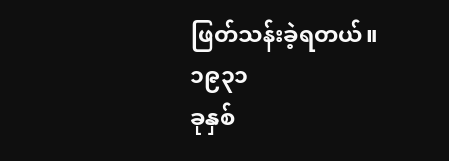ဖြတ်သန်းခဲ့ရတယ်။
၁၉၃၁
ခုနှစ်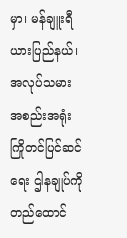မှာ၊ မန်ချူးရီယားပြည်နယ်၊ အလုပ်သမားအစည်းအရုံး ကြိုတင်ပြင်ဆင်ရေး ဌါနချုပ်ကိုတည်ထောင်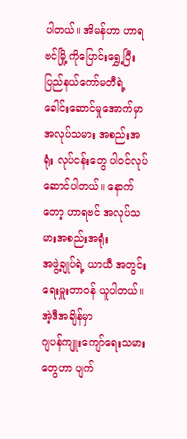ပါတယ်။ အိမန်ဟာ ဟာရဗင်မြို့ ကိုပြောင်းရွှေ့ပြီး ပြည်နယ်ကော်မတီရဲ့ ခေါင်းဆောင်မှုအောက်မှာ
အလုပ်သမား အစည်းအရုံး လုပ်ငန်းတွေ ပါဝင်လုပ်ဆောင်ပါတယ်။ နောက်တော့ ဟာရဗင် အလုပ်သမားအစည်းအရုံး
အဖွဲ့ချုပ်ရဲ့ ယာယီ အတွင်းရေးမှူးတာဝန် ယူပါတယ်။
အဲ့ဒီအချိန်မှာ
ဂျပန်ကျူးကျော်ရေးသမားတွေဟာ ပျက်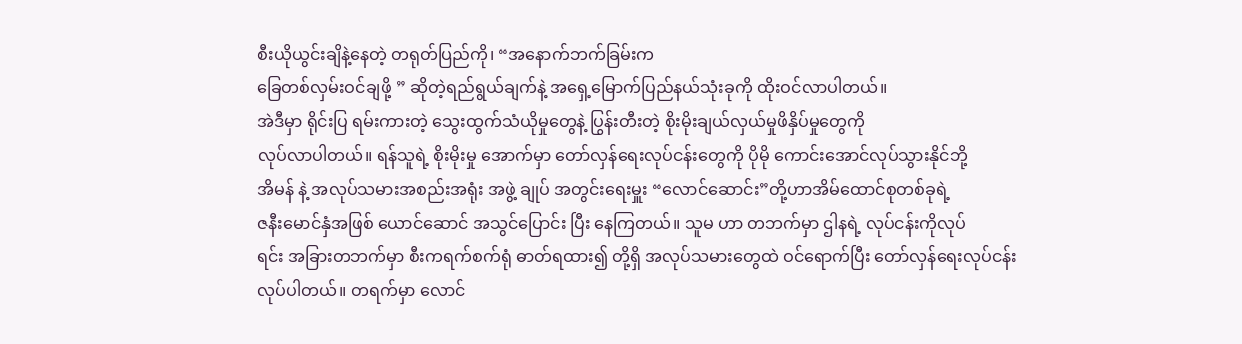စီးယိုယွင်းချိနဲ့နေတဲ့ တရုတ်ပြည်ကို၊ “အနောက်ဘက်ခြမ်းက
ခြေတစ်လှမ်းဝင်ချဖို့ ” ဆိုတဲ့ရည်ရွယ်ချက်နဲ့ အရှေ့မြောက်ပြည်နယ်သုံးခုကို ထိုးဝင်လာပါတယ်။
အဲဒီမှာ ရိုင်းပြ ရမ်းကားတဲ့ သွေးထွက်သံယိုမှုတွေနဲ့ ပြွန်းတီးတဲ့ စိုးမိုးချယ်လှယ်မှုဖိနှိပ်မှုတွေကို
လုပ်လာပါတယ်။ ရန်သူရဲ့ စိုးမိုးမှု အောက်မှာ တော်လှန်ရေးလုပ်ငန်းတွေကို ပိုမို ကောင်းအောင်လုပ်သွားနိုင်ဘို့
အိမန် နဲ့ အလုပ်သမားအစည်းအရုံး အဖွဲ့ ချုပ် အတွင်းရေးမှူး “လောင်ဆောင်း”တို့ဟာအိမ်ထောင်စုတစ်ခုရဲ့
ဇနီးမောင်နှံအဖြစ် ယောင်ဆောင် အသွင်ပြောင်း ပြီး နေကြတယ်။ သူမ ဟာ တဘက်မှာ ဌါနရဲ့ လုပ်ငန်းကိုလုပ်
ရင်း အခြားတဘက်မှာ စီးကရက်စက်ရုံ ဓာတ်ရထား၍ တို့ရှိ အလုပ်သမားတွေထဲ ဝင်ရောက်ပြီး တော်လှန်ရေးလုပ်ငန်း
လုပ်ပါတယ်။ တရက်မှာ လောင်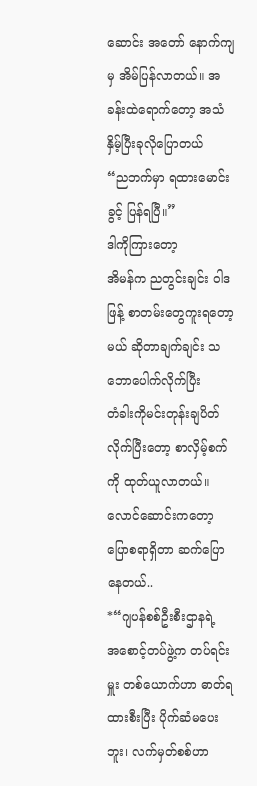ဆောင်း အတော် နောက်ကျမှ အိမ်ပြန်လာတယ်။ အခန်းထဲရောက်တော့ အသံနှိမ့်ပြီးခုလိုပြောတယ်
“ညဘက်မှာ ရထားမောင်းခွင့် ပြန်ရပြီ။”
ဒါကိုကြားတော့
အိမန်က ညတွင်းချင်း ဝါဒဖြန့် စာတမ်းတွေကူးရတော့မယ် ဆိုတာချက်ချင်း သဘောပေါက်လိုက်ပြီး
တံခါးကိုမင်းတုန်းချပိတ်လိုက်ပြီးတော့ စာလှိမ့်စက်ကို ထုတ်ယူလာတယ်။ လောင်ဆောင်းကတော့
ပြောစရာရှိတာ ဆက်ပြောနေတယ်..
*“ဂျပန်စစ်ဦးစီးဌာနရဲ့
အစောင့်တပ်ဖွဲ့က တပ်ရင်းမှူး တစ်ယောက်ဟာ ဓာတ်ရထားစီးပြီး ပိုက်ဆံမပေးဘူး၊ လက်မှတ်စစ်ဟာ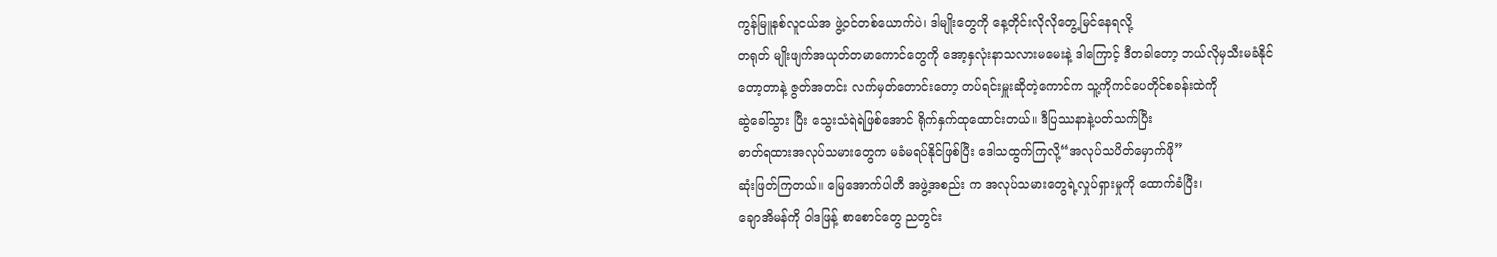ကွန်မြူနစ်လူငယ်အ ဖွဲ့ဝင်တစ်ယောက်ပဲ၊ ဒါမျိုးတွေကို နေ့တိုင်းလိုလိုတွေ့မြင်နေရလို့
တရုတ် မျိုးဖျက်အယုတ်တမာကောင်တွေကို အော့နှလုံးနာသလားမမေးနဲ့ ဒါကြောင့် ဒီတခါတော့ ဘယ်လိုမှသီးမခံနိုင်
တော့တာနဲ့ ဇွတ်အတင်း လက်မှတ်တောင်းတော့ တပ်ရင်းမှူးဆိုတဲ့ကောင်က သူ့ကိုကင်ပေတိုင်စခန်းထဲကို
ဆွဲခေါ်သွား ပြီး သွေးသံရဲရဲဖြစ်အောင် ရိုက်နှက်ထုထောင်းတယ်။ ဒီပြဿနာနဲ့ပတ်သက်ပြီး
ဓာတ်ရထားအလုပ်သမားတွေက မခံမရပ်နိုင်ဖြစ်ပြီး ဒေါသထွက်ကြလို့“အလုပ်သပိတ်မှောက်ဖို”
ဆုံးဖြတ်ကြတယ်။ မြေအောက်ပါတီ အဖွဲ့အစည်း က အလုပ်သမားတွေရဲ့လှုပ်ရှားမှုကို ထောက်ခံပြီး၊
ချောအိမန်ကို ဝါဒဖြန့် စာစောင်တွေ ညတွင်း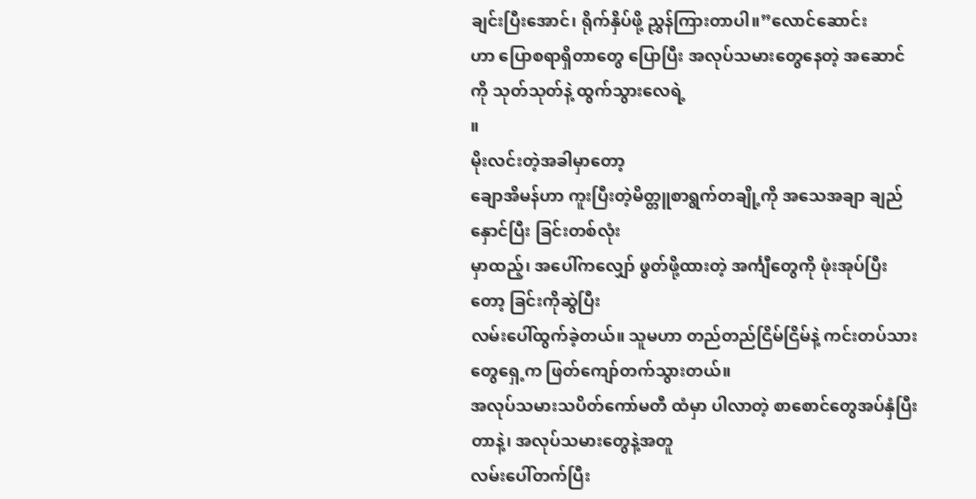ချင်းပြီးအောင်၊ ရိုက်နှိပ်ဖို့ ညွှန်ကြားတာပါ။”လောင်ဆောင်း
ဟာ ပြောစရာရှိတာတွေ ပြောပြီး အလုပ်သမားတွေနေတဲ့ အဆောင်ကို သုတ်သုတ်နဲ့ ထွက်သွားလေရဲ့
။
မိုးလင်းတဲ့အခါမှာတော့
ချောအိမန်ဟာ ကူးပြီးတဲ့မိတ္တူစာရွက်တချို့ကို အသေအချာ ချည်နှောင်ပြီး ခြင်းတစ်လုံး
မှာထည့်၊ အပေါ်ကလျှော် ဖွတ်ဖို့ထားတဲ့ အင်္ကျီတွေကို ဖုံးအုပ်ပြီးတော့ ခြင်းကိုဆွဲပြီး
လမ်းပေါ်ထွက်ခဲ့တယ်။ သူမဟာ တည်တည်ငြိမ်ငြိမ်နဲ့ ကင်းတပ်သားတွေရှေ့က ဖြတ်ကျော်တက်သွားတယ်။
အလုပ်သမားသပိတ်ကော်မတီ ထံမှာ ပါလာတဲ့ စာစောင်တွေအပ်နှံပြီးတာနဲ့၊ အလုပ်သမားတွေနဲ့အတူ
လမ်းပေါ်တက်ပြီး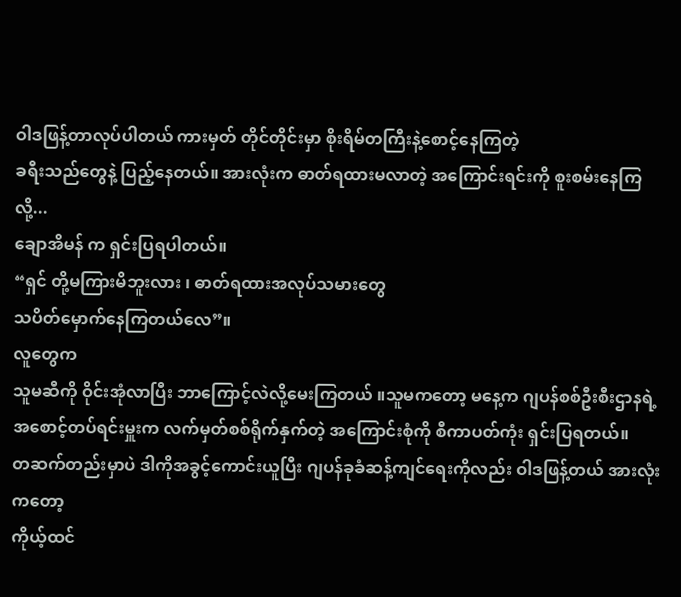ဝါဒဖြန့်တာလုပ်ပါတယ် ကားမှတ် တိုင်တိုင်းမှာ စိုးရိမ်တကြီးနဲ့စောင့်နေကြတဲ့
ခရီးသည်တွေနဲ့ ပြည့်နေတယ်။ အားလုံးက ဓာတ်ရထားမလာတဲ့ အကြောင်းရင်းကို စူးစမ်းနေကြလို့...
ချောအိမန် က ရှင်းပြရပါတယ်။
“ရှင် တို့မကြားမိဘူးလား ၊ ဓာတ်ရထားအလုပ်သမားတွေ
သပိတ်မှောက်နေကြတယ်လေ”။
လူတွေက
သူမဆီကို ဝိုင်းအုံလာပြီး ဘာကြောင့်လဲလို့မေးကြတယ် ။သူမကတော့ မနေ့က ဂျပန်စစ်ဦးစီးဌာနရဲ့
အစောင့်တပ်ရင်းမှူးက လက်မှတ်စစ်ရိုက်နှက်တဲ့ အကြောင်းစုံကို စီကာပတ်ကုံး ရှင်းပြရတယ်။
တဆက်တည်းမှာပဲ ဒါကိုအခွင့်ကောင်းယူပြီး ဂျပန်ခုခံဆန့်ကျင်ရေးကိုလည်း ဝါဒဖြန့်တယ် အားလုံးကတော့
ကိုယ့်ထင်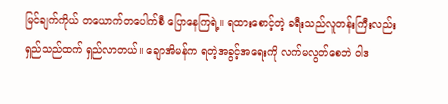မြင်ချက်ကိုယ် တယောက်တပေါက်စီ ပြောနေကြရဲ့။ ရထားစောင့်တဲ့ ခရီးသည်လူတန်းကြီးလည်း
ရှည်သည်ထက် ရှည်လာတယ်။ ချောအိမန်က ရတဲ့အခွင့်အရေးကို လက်မလွတ်စေဘဲ ဝါဒ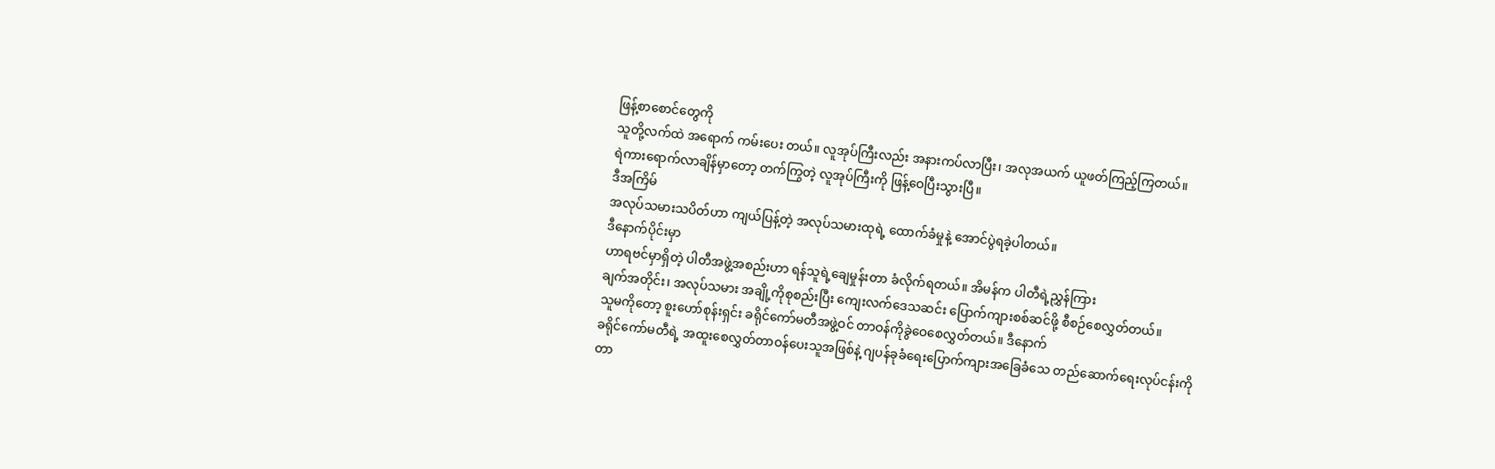ဖြန့်စာစောင်တွေကို
သူတို့လက်ထဲ အရောက် ကမ်းပေး တယ်။ လူအုပ်ကြီးလည်း အနားကပ်လာပြီး၊ အလုအယက် ယူဖတ်ကြည့်ကြတယ်။
ရဲကားရောက်လာချိန်မှာတော့ တက်ကြွတဲ့ လူအုပ်ကြီးကို ဖြန့်ဝေပြီးသွားပြီ။
ဒီအကြိမ်
အလုပ်သမားသပိတ်ဟာ ကျယ်ပြန့်တဲ့ အလုပ်သမားထုရဲ့ ထောက်ခံမှုနဲ့ အောင်ပွဲရခဲ့ပါတယ်။
ဒီနောက်ပိုင်းမှာ
ဟာရဗင်မှာရှိတဲ့ ပါတီအဖွဲ့အစည်းဟာ ရန်သူရဲ့ချေမှုန်းတာ ခံလိုက်ရတယ်။ အိမန်က ပါတီရဲ့ညွှန်ကြား
ချက်အတိုင်း၊ အလုပ်သမား အချို့ကိုစုစည်းပြီး ကျေးလက်ဒေသဆင်း ပြောက်ကျားစစ်ဆင်ဖို့ စီစဉ်စေလွှတ်တယ်။
သူမကိုတော့ စူးဟော်စုန်းရှင်း ခရိုင်ကော်မတီအဖွဲ့ဝင် တာဝန်ကိုခွဲဝေစေလွှတ်တယ်။ ဒီနောက်
ခရိုင်ကော်မတီရဲ့ အထူးစေလွှတ်တာဝန်ပေးသူအဖြစ်နဲ့ ဂျပန်ခုခံရေးပြောက်ကျားအခြေခံသေ တည်ဆောက်ရေးလုပ်ငန်းကို
တာ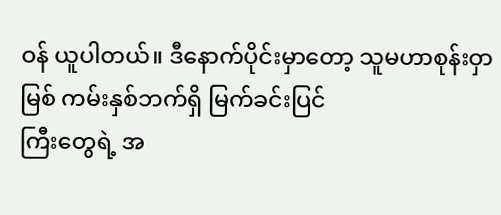ဝန် ယူပါတယ်။ ဒီနောက်ပိုင်းမှာတော့ သူမဟာစုန်းဝှာမြစ် ကမ်းနှစ်ဘက်ရှိ မြက်ခင်းပြင်
ကြီးတွေရဲ့ အ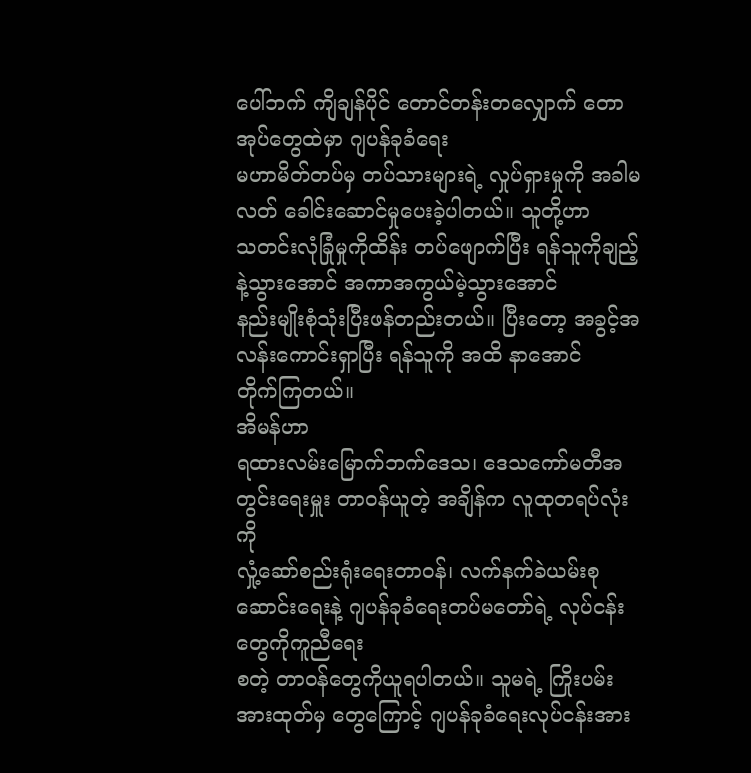ပေါ်ဘက် ကျိချန်ပိုင် တောင်တန်းတလျှောက် တောအုပ်တွေထဲမှာ ဂျပန်ခုခံရေး
မဟာမိတ်တပ်မှ တပ်သားများရဲ့ လှုပ်ရှားမှုကို အခါမလတ် ခေါင်းဆောင်မှုပေးခဲ့ပါတယ်။ သူတို့ဟာ
သတင်းလုံခြုံမှုကိုထိန်း တပ်ဖျောက်ပြီး ရန်သူကိုချည့်နဲ့သွားအောင် အကာအကွယ်မဲ့သွားအောင်
နည်းမျိုးစုံသုံးပြီးဖန်တည်းတယ်။ ပြီးတော့ အခွင့်အလန်းကောင်းရှာပြီး ရန်သူကို အထိ နာအောင်
တိုက်ကြတယ်။
အိမန်ဟာ
ရထားလမ်းမြောက်ဘက်ဒေသ၊ ဒေသကော်မတီအတွင်းရေးမှူး တာဝန်ယူတဲ့ အချိန်က လူထုတရပ်လုံးကို
လှုံ့ဆော်စည်းရုံးရေးတာဝန်၊ လက်နက်ခဲယမ်းစုဆောင်းရေးနဲ့ ဂျပန်ခုခံရေးတပ်မတော်ရဲ့ လုပ်ငန်းတွေကိုကူညီရေး
စတဲ့ တာဝန်တွေကိုယူရပါတယ်။ သူမရဲ့ ကြိုးပမ်းအားထုတ်မှ တွေကြောင့် ဂျပန်ခုခံရေးလုပ်ငန်းအား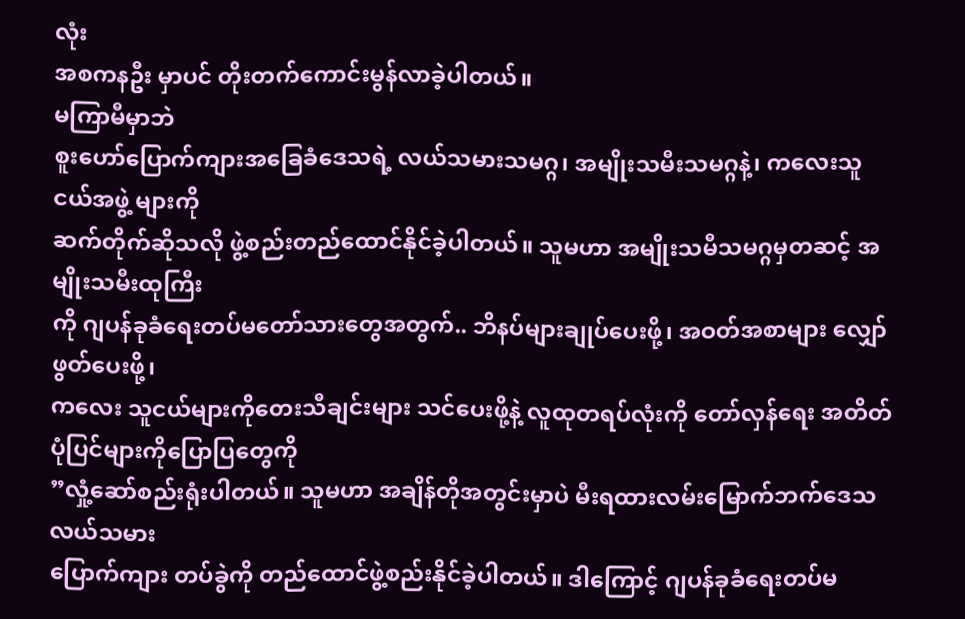လုံး
အစကနဦး မှာပင် တိုးတက်ကောင်းမွန်လာခဲ့ပါတယ်။
မကြာမီမှာဘဲ
စူးဟော်ပြောက်ကျားအခြေခံဒေသရဲ့ လယ်သမားသမဂ္ဂ၊ အမျိုးသမီးသမဂ္ဂနဲ့၊ ကလေးသူငယ်အဖွဲ့ များကို
ဆက်တိုက်ဆိုသလို ဖွဲ့စည်းတည်ထောင်နိုင်ခဲ့ပါတယ်။ သူမဟာ အမျိုးသမီသမဂ္ဂမှတဆင့် အမျိုးသမီးထုကြီး
ကို ဂျပန်ခုခံရေးတပ်မတော်သားတွေအတွက်.. ဘိနပ်များချုပ်ပေးဖို့၊ အဝတ်အစာများ လျှော်ဖွတ်ပေးဖို့၊
ကလေး သူငယ်များကိုတေးသီချင်းများ သင်ပေးဖို့နဲ့ လူထုတရပ်လုံးကို တော်လှန်ရေး အတိတ်ပုံပြင်များကိုပြောပြတွေကို
”လှုံ့ဆော်စည်းရုံးပါတယ်။ သူမဟာ အချိန်တိုအတွင်းမှာပဲ မီးရထားလမ်းမြောက်ဘက်ဒေသ လယ်သမား
ပြောက်ကျား တပ်ခွဲကို တည်ထောင်ဖွဲ့စည်းနိုင်ခဲ့ပါတယ်။ ဒါကြောင့် ဂျပန်ခုခံရေးတပ်မ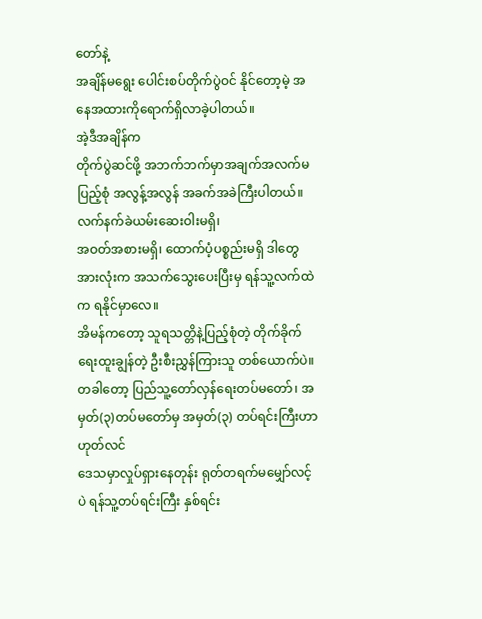တော်နဲ့
အချိန်မရွေး ပေါင်းစပ်တိုက်ပွဲဝင် နိုင်တော့မဲ့ အနေအထားကိုရောက်ရှိလာခဲ့ပါတယ်။
အဲ့ဒီအချိန်က
တိုက်ပွဲဆင်ဖို့ အဘက်ဘက်မှာအချက်အလက်မပြည့်စုံ အလွန့်အလွန် အခက်အခဲကြီးပါတယ်။ လက်နက်ခဲယမ်းဆေးဝါးမရှိ၊
အဝတ်အစားမရှိ၊ ထောက်ပံ့ပစ္စည်းမရှိ ဒါတွေအားလုံးက အသက်သွေးပေးပြီးမှ ရန်သူ့လက်ထဲက ရနိုင်မှာလေ။
အိမန်ကတော့ သူရသတ္တိနဲ့ပြည့်စုံတဲ့ တိုက်ခိုက်ရေးထူးချွန်တဲ့ ဦးစီးညွှန်ကြားသူ တစ်ယောက်ပဲ။
တခါတော့ ပြည်သူ့တော်လှန်ရေးတပ်မတော်၊ အမှတ်(၃)တပ်မတော်မှ အမှတ်(၃) တပ်ရင်းကြီးဟာ ဟုတ်လင်
ဒေသမှာလှုပ်ရှားနေတုန်း ရုတ်တရက်မမျှော်လင့်ပဲ ရန်သူ့တပ်ရင်းကြီး နှစ်ရင်း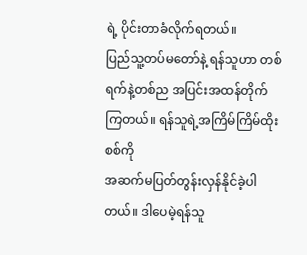ရဲ့ ပိုင်းတာခံလိုက်ရတယ်။
ပြည်သူ့တပ်မတော်နဲ့ ရန်သူဟာ တစ်ရက်နဲ့တစ်ည အပြင်းအထန်တိုက်ကြတယ်။ ရန်သူရဲ့အကြိမ်ကြိမ်ထိုးစစ်ကို
အဆက်မပြတ်တွန်းလှန်နိုင်ခဲ့ပါတယ်။ ဒါပေမဲ့ရန်သူ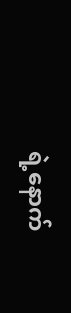ရဲ့နောက်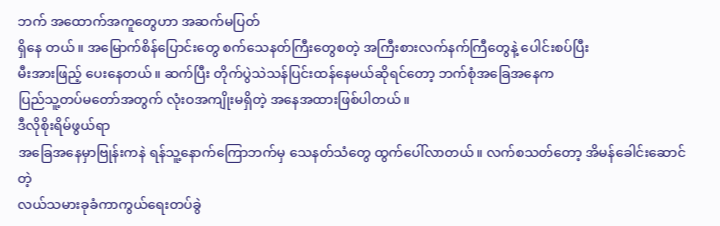ဘက် အထောက်အကူတွေဟာ အဆက်မပြတ်
ရှိနေ တယ်။ အမြောက်စိန်ပြောင်းတွေ စက်သေနတ်ကြီးတွေစတဲ့ အကြီးစားလက်နက်ကြီတွေနဲ့ ပေါင်းစပ်ပြီး
မီးအားဖြည့် ပေးနေတယ်။ ဆက်ပြီး တိုက်ပွဲသဲသန်ပြင်းထန်နေမယ်ဆိုရင်တော့ ဘက်စုံအခြေအနေက
ပြည်သူ့တပ်မတော်အတွက် လုံးဝအကျိုးမရှိတဲ့ အနေအထားဖြစ်ပါတယ်။
ဒီလိုစိုးရိမ်ဖွယ်ရာ
အခြေအနေမှာဗြုန်းကနဲ ရန်သူ့နောက်ကြောဘက်မှ သေနတ်သံတွေ ထွက်ပေါ်လာတယ်။ လက်စသတ်တော့ အိမန်ခေါင်းဆောင်တဲ့
လယ်သမားခုခံကာကွယ်ရေးတပ်ခွဲ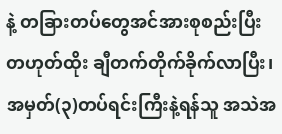နဲ့ တခြားတပ်တွေအင်အားစုစည်းပြီး တဟုတ်ထိုး ချီတက်တိုက်ခိုက်လာပြီး၊
အမှတ်(၃)တပ်ရင်းကြီးနဲ့ရန်သူ အသဲအ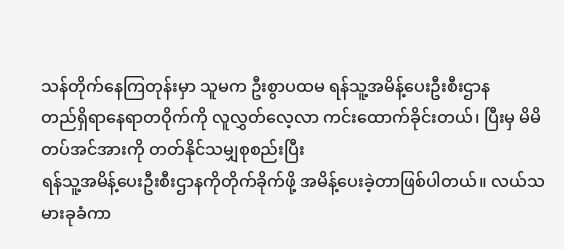သန်တိုက်နေကြတုန်းမှာ သူမက ဦးစွာပထမ ရန်သူ့အမိန့်ပေးဦးစီးဌာန
တည်ရှိရာနေရာတဝိုက်ကို လူလွှတ်လေ့လာ ကင်းထောက်ခိုင်းတယ်၊ ပြီးမှ မိမိတပ်အင်အားကို တတ်နိုင်သမျှစုစည်းပြီး
ရန်သူ့အမိန့်ပေးဦးစီးဌာနကိုတိုက်ခိုက်ဖို့ အမိန့်ပေးခဲ့တာဖြစ်ပါတယ်။ လယ်သမားခုခံကာ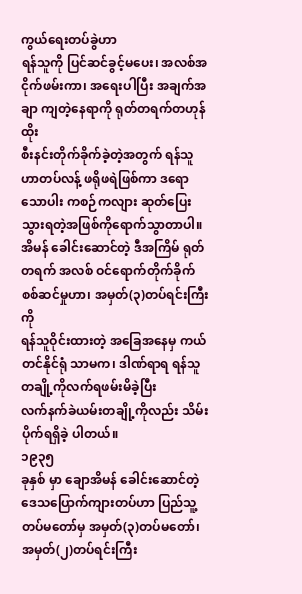ကွယ်ရေးတပ်ခွဲဟာ
ရန်သူကို ပြင်ဆင်ခွင့်မပေး၊ အလစ်အငိုက်ဖမ်းကာ၊ အရေးပါပြီး အချက်အချာ ကျတဲ့နေရာကို ရုတ်တရက်တဟုန်ထိုး
စီးနင်းတိုက်ခိုက်ခဲ့တဲ့အတွက် ရန်သူဟာတပ်လန့် ဖရိုဖရဲဖြစ်ကာ ဒရောသောပါး ကစဉ်ကလျား ဆုတ်ပြေးသွားရတဲ့အဖြစ်ကိုရောက်သွာတာပါ။
အိမန် ခေါင်းဆောင်တဲ့ ဒီအကြိမ် ရုတ်တရက် အလစ် ဝင်ရောက်တိုက်ခိုက်စစ်ဆင်မှုဟာ၊ အမှတ်(၃)တပ်ရင်းကြီးကို
ရန်သူဝိုင်းထားတဲ့ အခြေအနေမှ ကယ်တင်နိုင်ရုံ သာမက၊ ဒါဏ်ရာရ ရန်သူတချို့ကိုလက်ရဖမ်းမိခဲ့ပြီး
လက်နက်ခဲယမ်းတချို့ကိုလည်း သိမ်းပိုက်ရရှိခဲ့ ပါတယ်။
၁၉၃၅
ခုနှစ် မှာ ချောအိမန် ခေါင်းဆောင်တဲ့ ဒေသပြောက်ကျားတပ်ဟာ ပြည်သူ့တပ်မတော်မှ အမှတ်(၃)တပ်မတော်၊
အမှတ်(၂)တပ်ရင်းကြီး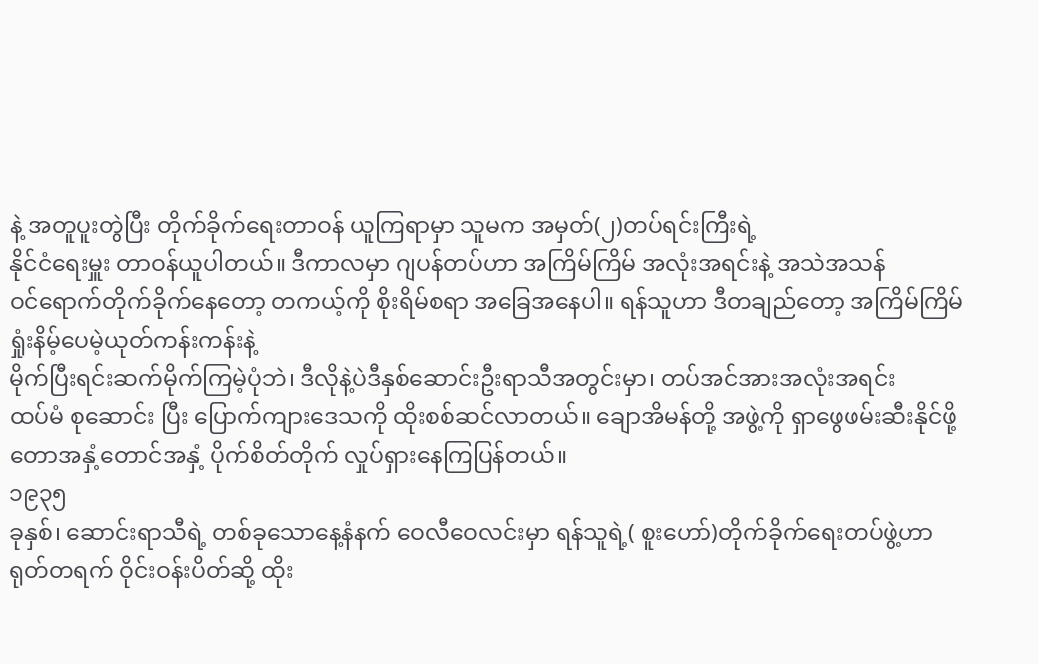နဲ့ အတူပူးတွဲပြီး တိုက်ခိုက်ရေးတာဝန် ယူကြရာမှာ သူမက အမှတ်(၂)တပ်ရင်းကြီးရဲ့
နိုင်ငံရေးမှူး တာဝန်ယူပါတယ်။ ဒီကာလမှာ ဂျပန်တပ်ဟာ အကြိမ်ကြိမ် အလုံးအရင်းနဲ့ အသဲအသန်
ဝင်ရောက်တိုက်ခိုက်နေတော့ တကယ့်ကို စိုးရိမ်စရာ အခြေအနေပါ။ ရန်သူဟာ ဒီတချည်တော့ အကြိမ်ကြိမ်ရှုံးနိမ့်ပေမဲ့ယုတ်ကန်းကန်းနဲ့
မိုက်ပြီးရင်းဆက်မိုက်ကြမဲ့ပုံဘဲ၊ ဒီလိုနဲ့ပဲဒီနှစ်ဆောင်းဦးရာသီအတွင်းမှာ၊ တပ်အင်အားအလုံးအရင်း
ထပ်မံ စုဆောင်း ပြီး ပြောက်ကျားဒေသကို ထိုးစစ်ဆင်လာတယ်။ ချောအိမန်တို့ အဖွဲ့ကို ရှာဖွေဖမ်းဆီးနိုင်ဖို့
တောအနှံ့တောင်အနှံ့ ပိုက်စိတ်တိုက် လှုပ်ရှားနေကြပြန်တယ်။
၁၉၃၅
ခုနှစ်၊ ဆောင်းရာသီရဲ့ တစ်ခုသောနေ့နံနက် ဝေလီဝေလင်းမှာ ရန်သူရဲ့( စူးဟော်)တိုက်ခိုက်ရေးတပ်ဖွဲ့ဟာ
ရုတ်တရက် ဝိုင်းဝန်းပိတ်ဆို့ ထိုး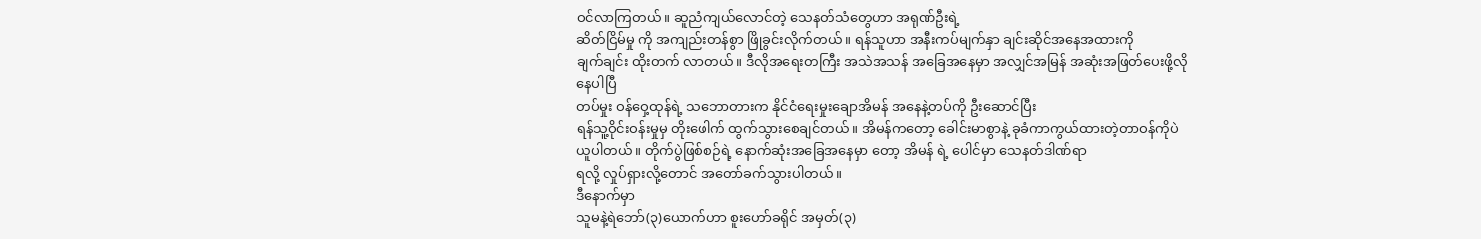ဝင်လာကြတယ်။ ဆူညံကျယ်လောင်တဲ့ သေနတ်သံတွေဟာ အရုဏ်ဦးရဲ့
ဆိတ်ငြိမ်မှု ကို အကျည်းတန်စွာ ဖြိုခွင်းလိုက်တယ်။ ရန်သူဟာ အနီးကပ်မျက်နှာ ချင်းဆိုင်အနေအထားကို
ချက်ချင်း ထိုးတက် လာတယ်။ ဒီလိုအရေးတကြီး အသဲအသန် အခြေအနေမှာ အလျှင်အမြန် အဆုံးအဖြတ်ပေးဖို့လိုနေပါပြီ
တပ်မှုး ဝန်ဝှေ့ထုန်ရဲ့ သဘောတားက နိုင်ငံရေးမှုးချောအိမန် အနေနဲ့တပ်ကို ဦးဆောင်ပြီး
ရန်သူ့ဝိုင်းဝန်းမှုမှ တိုးဖေါက် ထွက်သွားစေချင်တယ်။ အိမန်ကတော့ ခေါင်းမာစွာနဲ့ ခုခံကာကွယ်ထားတဲ့တာဝန်ကိုပဲ
ယူပါတယ်။ တိုက်ပွဲဖြစ်စဉ်ရဲ့ နောက်ဆုံးအခြေအနေမှာ တော့ အိမန် ရဲ့ ပေါင်မှာ သေနတ်ဒါဏ်ရာ
ရလို့ လှုပ်ရှားလို့တောင် အတော်ခက်သွားပါတယ်။
ဒီနောက်မှာ
သူမနဲ့ရဲဘော်(၃)ယောက်ဟာ စူးဟော်ခရိုင် အမှတ်(၃)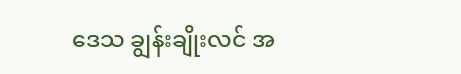ဒေသ ချွန်းချိုးလင် အ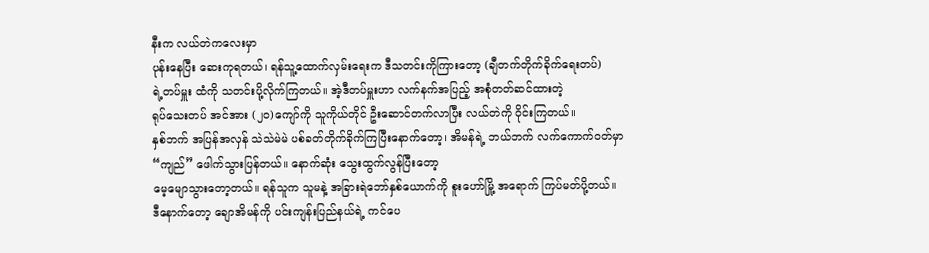နီးက လယ်တဲကလေးမှာ
ပုန်းနေပြီး ဆေးကုရတယ်၊ ရန်သူ့ထောက်လှမ်းရေးက ဒီသတင်းကိုကြားတော့ (ချီတက်တိုက်ခိုက်ရေးတပ်)
ရဲ့တပ်မှူး ထံကို သတင်းပို့လိုက်ကြတယ်။ အဲ့ဒီတပ်မှူးဟာ လက်နက်အပြည့် အစုံတတ်ဆင်ထားတဲ့
ရုပ်သေးတပ် အင်အား (၂ဝ)ကျော်ကို သူကိုယ်တိုင် ဦးဆောင်တက်လာပြီး လယ်တဲကို ဝိုင်းကြတယ်။
နှစ်ဘက် အပြန်အလှန် သဲသဲမဲမဲ ပစ်ခတ်တိုက်ခိုက်ကြပြီးနောက်တော့၊ အိမန်ရဲ့ ဘယ်ဘက် လက်ကောက်ဝတ်မှာ
“ကျည်” ဖေါက်သွားပြန်တယ်။ နောက်ဆုံး သွေးထွက်လွန်ပြီးတော့
မေ့မျောသွားတော့တယ်။ ရန်သူက သူမနဲ့ အခြားရဲဘော်နှစ်ယောက်ကို စူးဟော်မြို့ အရောက် ကြပ်မတ်ပို့တယ်။
ဒီနောက်တော့ ချောအိမန်ကို ပင်းကျန်းပြည်နယ်ရဲ့ ကင်ပေ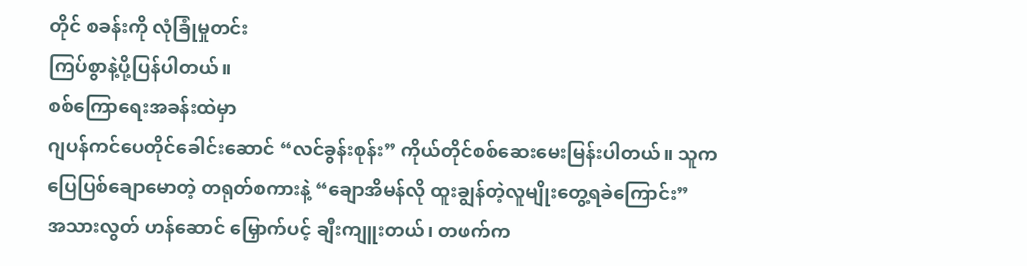တိုင် စခန်းကို လုံခြုံမှုတင်း
ကြပ်စွာနဲ့ပို့ပြန်ပါတယ်။
စစ်ကြောရေးအခန်းထဲမှာ
ဂျပန်ကင်ပေတိုင်ခေါင်းဆောင် “လင်ခွန်းစုန်း” ကိုယ်တိုင်စစ်ဆေးမေးမြန်းပါတယ်။ သူက
ပြေပြစ်ချောမောတဲ့ တရုတ်စကားနဲ့ “ချောအိမန်လို ထူးချွန်တဲ့လူမျိုးတွေ့ရခဲကြောင်း”
အသားလွတ် ဟန်ဆောင် မြှောက်ပင့် ချီးကျူးတယ်၊ တဖက်က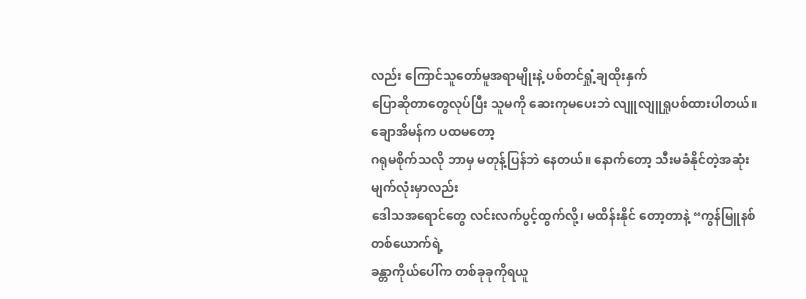လည်း ကြောင်သူတော်မူအရာမျိုးနဲ့ ပစ်တင်ရှုံ့ချထိုးနှက်
ပြောဆိုတာတွေလုပ်ပြီး သူမကို ဆေးကုမပေးဘဲ လျူလျူရှုပစ်ထားပါတယ်။ ချောအိမန်က ပထမတော့
ဂရုမစိုက်သလို ဘာမှ မတုန့်ပြန်ဘဲ နေတယ်။ နောက်တော့ သီးမခံနိုင်တဲ့အဆုံး မျက်လုံးမှာလည်း
ဒေါသအရောင်တွေ လင်းလက်ပွင့်ထွက်လို့၊ မထိန်းနိုင် တော့တာနဲ့ “ကွန်မြူနစ်တစ်ယောက်ရဲ့
ခန္တာကိုယ်ပေါ်က တစ်ခုခုကိုရယူ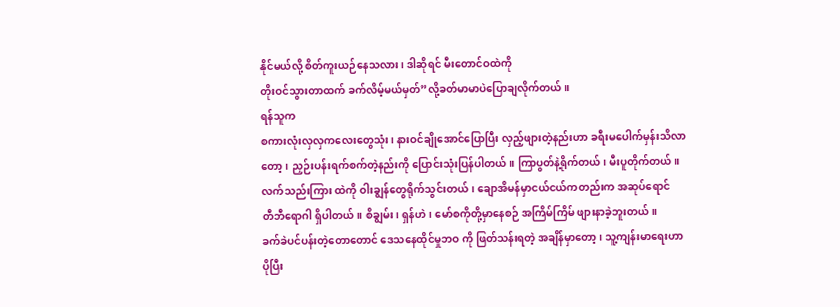နိုင်မယ်လို့ စိတ်ကူးယဉ်နေသလား၊ ဒါဆိုရင် မီးတောင်ဝထဲကို
တိုးဝင်သွားတာထက် ခက်လိမ့်မယ်မှတ်”လို့ခတ်မာမာပဲပြောချလိုက်တယ်။
ရန်သူက
စကားလုံးလှလှကလေးတွေသုံး၊ နားဝင်ချိုအောင်ပြောပြီး လှည့်ဖျားတဲ့နည်းဟာ ခရီးမပေါက်မှန်းသိလာ
တော့၊ ညှဉ်းပန်းရက်စက်တဲ့နည်းကို ပြောင်းသုံးပြန်ပါတယ်။ ကြာပွတ်နဲ့ရိုက်တယ်၊ မီးပူတိုက်တယ်။
လက်သည်းကြား ထဲကို ဝါးချွန်တွေရိုက်သွင်းတယ်၊ ချောအိမန်မှာငယ်ငယ်ကတည်းက အဆုပ်ရောင်
တီဘီရောဂါ ရှိပါတယ်။ စိချွမ်း၊ ရှန်ဟဲ၊ မော်စကိုတို့မှာနေစဉ် အကြိမ်ကြိမ် ဖျားနာခဲ့ဘူးတယ်။
ခက်ခဲပင်ပန်းတဲ့တောတောင် ဒေသနေထိုင်မှုဘဝ ကို ဖြတ်သန်းရတဲ့ အချိန်မှာတော့၊ သူ့ကျန်းမာရေးဟာ
ပိုပြီး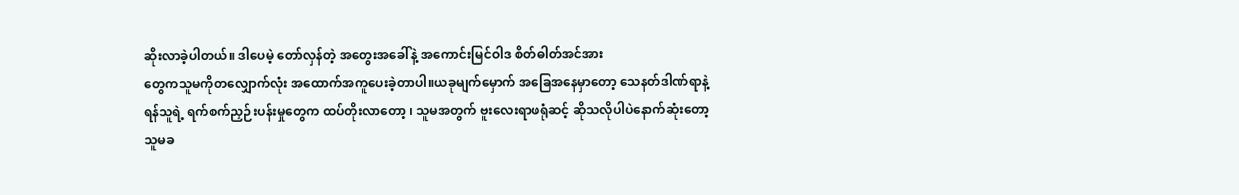ဆိုးလာခဲ့ပါတယ်။ ဒါပေမဲ့ တော်လှန်တဲ့ အတွေးအခေါ်နဲ့ အကောင်းမြင်ဝါဒ စိတ်ဓါတ်အင်အား
တွေကသူမကိုတလျှောက်လုံး အထောက်အကူပေးခဲ့တာပါ။ယခုမျက်မှောက် အခြေအနေမှာတော့ သေနတ်ဒါဏ်ရာနဲ့
ရန်သူရဲ့ ရက်စက်ညှဉ်းပန်းမှုတွေက ထပ်တိုးလာတော့ ၊ သူမအတွက် ဗူးလေးရာဖရုံဆင့် ဆိုသလိုပါပဲနောက်ဆုံးတော့
သူမခ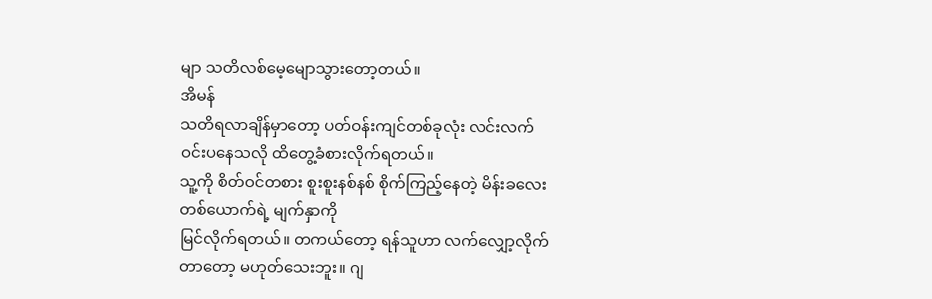မျာ သတိလစ်မေ့မျောသွားတော့တယ်။
အိမန်
သတိရလာချိန်မှာတော့ ပတ်ဝန်းကျင်တစ်ခုလုံး လင်းလက်ဝင်းပနေသလို ထိတွေ့ခံစားလိုက်ရတယ်။
သူ့ကို စိတ်ဝင်တစား စူးစူးနစ်နစ် စိုက်ကြည့်နေတဲ့ မိန်းခလေးတစ်ယောက်ရဲ့ မျက်နှာကို
မြင်လိုက်ရတယ်။ တကယ်တော့ ရန်သူဟာ လက်လျှော့လိုက်တာတော့ မဟုတ်သေးဘူး။ ဂျ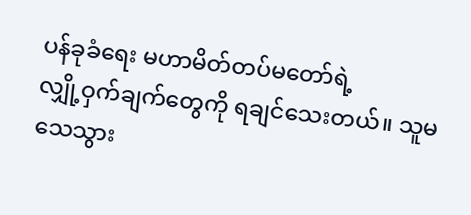ပန်ခုခံရေး မဟာမိတ်တပ်မတော်ရဲ့
လျှို့ဝှက်ချက်တွေကို ရချင်သေးတယ်။ သူမသေသွား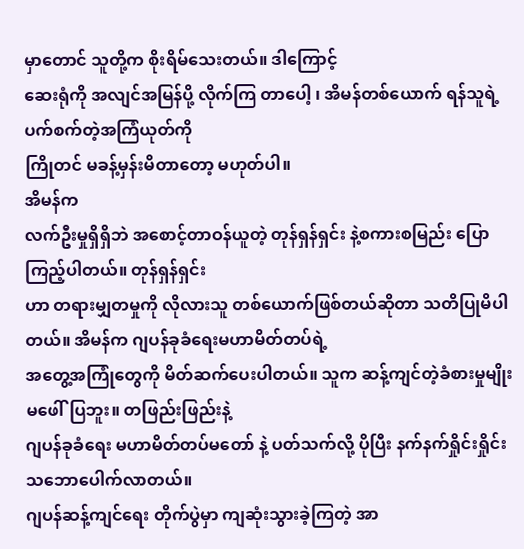မှာတောင် သူတို့က စိုးရိမ်သေးတယ်။ ဒါကြောင့်
ဆေးရုံကို အလျင်အမြန်ပို့ လိုက်ကြ တာပေါ့ ၊ အိမန်တစ်ယောက် ရန်သူရဲ့ပက်စက်တဲ့အကြံယုတ်ကို
ကြိုတင် မခန့်မှန်းမိတာတော့ မဟုတ်ပါ။
အိမန်က
လက်ဦးမှုရှိရှိဘဲ အစောင့်တာဝန်ယူတဲ့ တုန်ရှန်ရှင်း နဲ့စကားစမြည်း ပြောကြည့်ပါတယ်။ တုန်ရှန်ရှင်း
ဟာ တရားမျှတမှုကို လိုလားသူ တစ်ယောက်ဖြစ်တယ်ဆိုတာ သတိပြုမိပါတယ်။ အိမန်က ဂျပန်ခုခံရေးမဟာမိတ်တပ်ရဲ့
အတွေ့အကြုံတွေကို မိတ်ဆက်ပေးပါတယ်။ သူက ဆန့်ကျင်တဲ့ခံစားမှုမျိုး မဖေါ်ပြဘူး။ တဖြည်းဖြည်းနဲ့
ဂျပန်ခုခံရေး မဟာမိတ်တပ်မတော် နဲ့ ပတ်သက်လို့ ပိုပြီး နက်နက်ရှိုင်းရှိုင်း သဘောပေါက်လာတယ်။
ဂျပန်ဆန့်ကျင်ရေး တိုက်ပွဲမှာ ကျဆုံးသွားခဲ့ကြတဲ့ အာ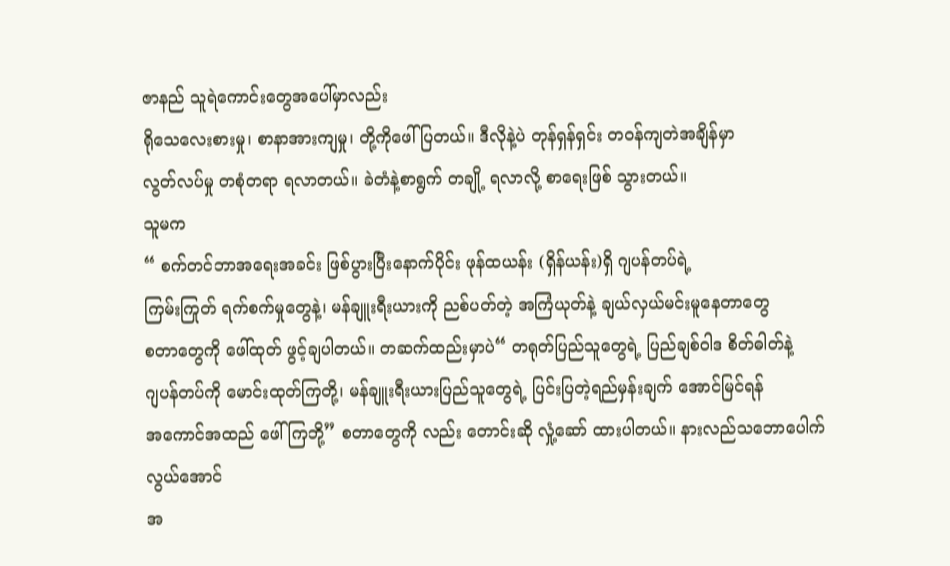ဇာနည် သူရဲကောင်းတွေအပေါ်မှာလည်း
ရိုသေလေးစားမှု၊ စာနာအားကျမှု၊ တို့ကိုဖေါ်ပြတယ်။ ဒီလိုနဲ့ပဲ တုန်ရှန်ရှင်း တဝန်ကျတဲအချိန်မှာ
လွတ်လပ်မှု တစုံတရာ ရလာတယ်။ ခဲတံနဲ့စာရွက် တချို့ ရလာလို့ စာရေးဖြစ် သွားတယ်။
သူမက
“ စက်တင်ဘာအရေးအခင်း ဖြစ်ပွားပြီးနောက်ပိုင်း ဖုန်ထယန်း (ရှိန်ယန်း)ရှိ ဂျပန်တပ်ရဲ့
ကြမ်းကြုတ် ရက်စက်မှုတွေနဲ့၊ မန်ချူးရီးယားကို ညစ်ပတ်တဲ့ အကြံယုတ်နဲ့ ချယ်လှယ်မင်းမူနေတာတွေ
စတာတွေကို ဖေါ်ထုတ် ဖွင့်ချပါတယ်။ တဆက်ထည်းမှာပဲ“ တရုတ်ပြည်သူတွေရဲ့ ပြည်ချစ်ဝါဒ စိတ်ဓါတ်နဲ့
ဂျပန်တပ်ကို မောင်းထုတ်ကြတို့၊ မန်ချူးရီးယားပြည်သူတွေရဲ့ ပြင်းပြတဲ့ရည်မှန်းချက် အောင်မြင်ရန်
အကောင်အထည် ဖေါ်ကြဘို့” စတာတွေကို လည်း တောင်းဆို လှုံ့ဆော် ထားပါတယ်။ နားလည်သဘောပေါက်လွယ်အောင်
အ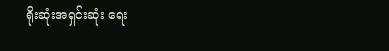ရိုးဆုံးအရှင်းဆုံး ရေး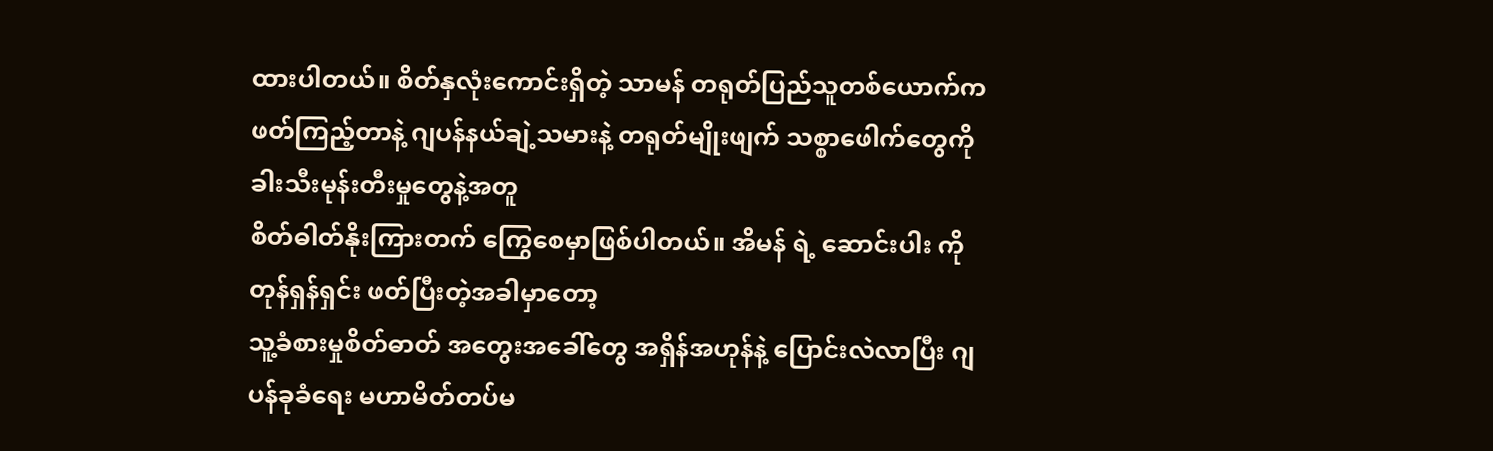ထားပါတယ်။ စိတ်နှလုံးကောင်းရှိတဲ့ သာမန် တရုတ်ပြည်သူတစ်ယောက်က
ဖတ်ကြည့်တာနဲ့ ဂျပန်နယ်ချဲ့သမားနဲ့ တရုတ်မျိုးဖျက် သစ္စာဖေါက်တွေကို ခါးသီးမုန်းတီးမှုတွေနဲ့အတူ
စိတ်ဓါတ်နိုးကြားတက် ကြွေစေမှာဖြစ်ပါတယ်။ အိမန် ရဲ့ ဆောင်းပါး ကို တုန်ရှန်ရှင်း ဖတ်ပြီးတဲ့အခါမှာတော့
သူ့ခံစားမှုစိတ်ဓာတ် အတွေးအခေါ်တွေ အရှိန်အဟုန်နဲ့ ပြောင်းလဲလာပြီး ဂျပန်ခုခံရေး မဟာမိတ်တပ်မ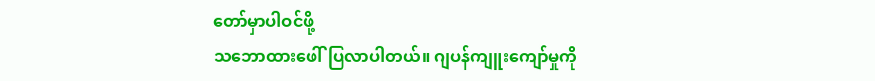တော်မှာပါဝင်ဖို့
သဘောထားဖေါ်ပြလာပါတယ်။ ဂျပန်ကျူးကျော်မှုကို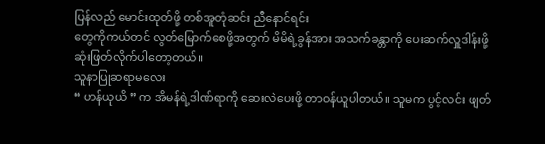ပြန်လည် မောင်းထုတ်ဖို့ တစ်အူတုံဆင်း ညီနောင်ရင်း
တွေကိုကယ်တင် လွတ်မြောက်စေဖို့အတွက် မိမိရဲ့ခွန်အား အသက်ခန္တာကို ပေးဆက်လှူဒါန်းဖို့
ဆုံးဖြတ်လိုက်ပါတော့တယ်။
သူနာပြုဆရာမလေး
“ ဟန်ယုယိ ” က အိမန်ရဲ့ဒါဏ်ရာကို ဆေးလဲပေးဖို့ တာဝန်ယူပါတယ်။ သူမက ပွင့်လင်း ဖျတ်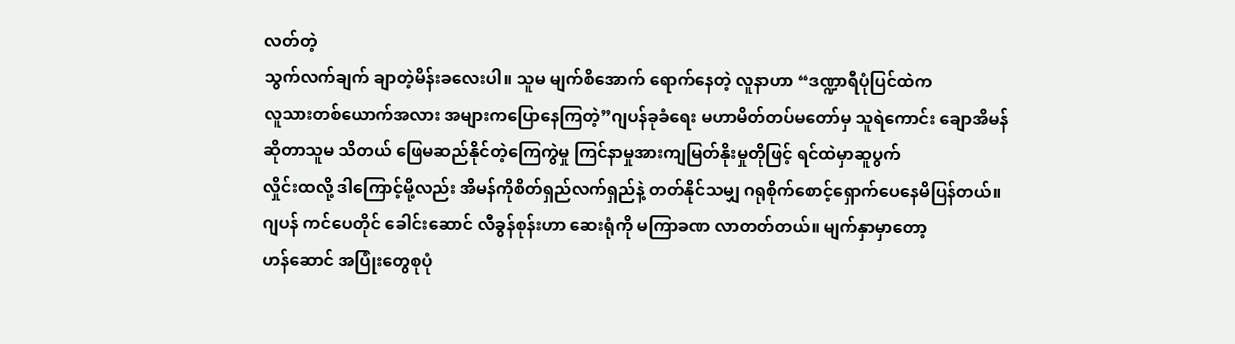လတ်တဲ့
သွက်လက်ချက် ချာတဲ့မိန်းခလေးပါ။ သူမ မျက်စိအောက် ရောက်နေတဲ့ လူနာဟာ “ဒဏ္ဍာရီပုံပြင်ထဲက
လူသားတစ်ယောက်အလား အများကပြောနေကြတဲ့”ဂျပန်ခုခံရေး မဟာမိတ်တပ်မတော်မှ သူရဲကောင်း ချောအိမန်
ဆိုတာသူမ သိတယ် ဖြေမဆည်နိုင်တဲ့ကြေကွဲမှု ကြင်နာမှုအားကျမြတ်နိုးမှုတိုဖြင့် ရင်ထဲမှာဆူပွက်
လှိုင်းထလို့ ဒါကြောင့်မို့လည်း အိမန်ကိုစိတ်ရှည်လက်ရှည်နဲ့ တတ်နိုင်သမျှ ဂရုစိုက်စောင့်ရှောက်ပေနေမိပြန်တယ်။
ဂျပန် ကင်ပေတိုင် ခေါင်းဆောင် လီခွန်စုန်းဟာ ဆေးရုံကို မကြာခဏ လာတတ်တယ်။ မျက်နှာမှာတော့
ဟန်ဆောင် အပြုံးတွေစုပုံ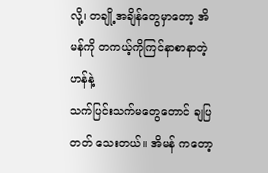လို့၊ တချို့အချိန်တွေမှာတော့ အိမန်ကို တကယ့်ကိုကြင်နာစာနာတဲ့ဟန်နဲ့
သက်ပြင်းသက်မတွေတောင် ချပြတတ် သေးတယ်။ အိမန် ကတော့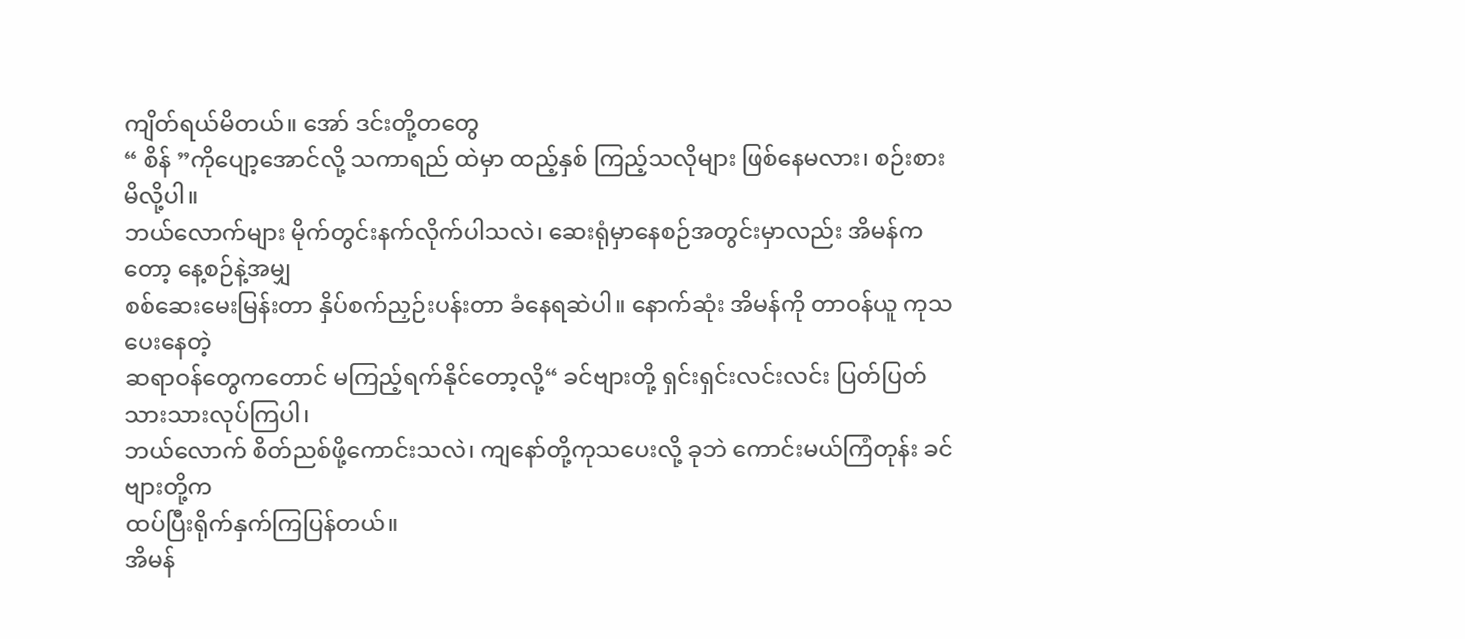ကျိတ်ရယ်မိတယ်။ အော် ဒင်းတို့တတွေ
“ စိန် ”ကိုပျော့အောင်လို့ သကာရည် ထဲမှာ ထည့်နှစ် ကြည့်သလိုများ ဖြစ်နေမလား၊ စဉ်းစားမိလို့ပါ။
ဘယ်လောက်များ မိုက်တွင်းနက်လိုက်ပါသလဲ၊ ဆေးရုံမှာနေစဉ်အတွင်းမှာလည်း အိမန်ကတော့ နေ့စဉ်နဲ့အမျှ
စစ်ဆေးမေးမြန်းတာ နှိပ်စက်ညှဉ်းပန်းတာ ခံနေရဆဲပါ။ နောက်ဆုံး အိမန်ကို တာဝန်ယူ ကုသပေးနေတဲ့
ဆရာဝန်တွေကတောင် မကြည့်ရက်နိုင်တော့လို့“ ခင်ဗျားတို့ ရှင်းရှင်းလင်းလင်း ပြတ်ပြတ်သားသားလုပ်ကြပါ၊
ဘယ်လောက် စိတ်ညစ်ဖို့ကောင်းသလဲ၊ ကျနော်တို့ကုသပေးလို့ ခုဘဲ ကောင်းမယ်ကြံတုန်း ခင်ဗျားတို့က
ထပ်ပြီးရိုက်နှက်ကြပြန်တယ်။
အိမန်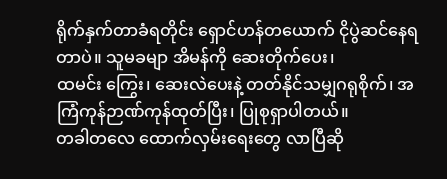ရိုက်နှက်တာခံရတိုင်း ရှောင်ဟန်တယောက် ငိုပွဲဆင်နေရတာပဲ။ သူမခမျာ အိမန်ကို ဆေးတိုက်ပေး၊
ထမင်း ကြွေး၊ ဆေးလဲပေးနဲ့ တတ်နိုင်သမျှဂရုစိုက်၊ အကြံကုန်ဉာဏ်ကုန်ထုတ်ပြီး၊ ပြုစုရှာပါတယ်။
တခါတလေ ထောက်လှမ်းရေးတွေ လာပြီဆို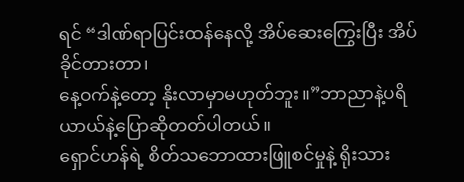ရင် “ဒါဏ်ရာပြင်းထန်နေလို့ အိပ်ဆေးကြွေးပြီး အိပ်ခိုင်တားတာ၊
နေ့ဝက်နဲ့တော့ နိုးလာမှာမဟုတ်ဘူး။”ဘာညာနဲ့ပရိယာယ်နဲ့ပြောဆိုတတ်ပါတယ်။
ရှောင်ဟန်ရဲ့ စိတ်သဘောထားဖြူစင်မှုနဲ့ ရိုးသား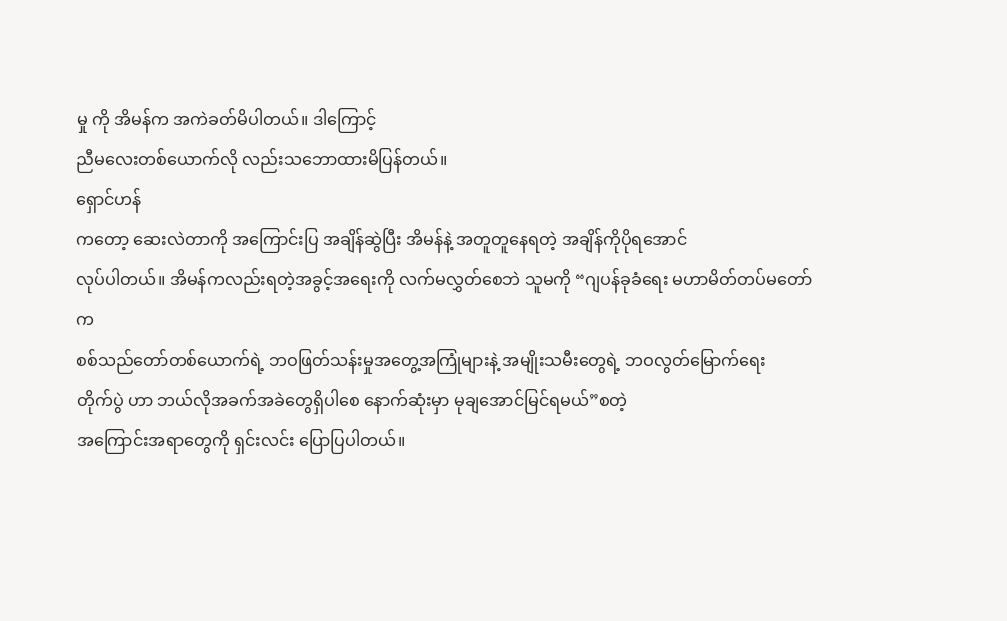မှု ကို အိမန်က အကဲခတ်မိပါတယ်။ ဒါကြောင့်
ညီမလေးတစ်ယောက်လို လည်းသဘောထားမိပြန်တယ်။
ရှောင်ဟန်
ကတော့ ဆေးလဲတာကို အကြောင်းပြ အချိန်ဆွဲပြီး အိမန်နဲ့ အတူတူနေရတဲ့ အချိန်ကိုပိုရအောင်
လုပ်ပါတယ်။ အိမန်ကလည်းရတဲ့အခွင့်အရေးကို လက်မလွှတ်စေဘဲ သူမကို “ဂျပန်ခုခံရေး မဟာမိတ်တပ်မတော်က
စစ်သည်တော်တစ်ယောက်ရဲ့ ဘဝဖြတ်သန်းမှုအတွေ့အကြုံများနဲ့ အမျိုးသမီးတွေရဲ့ ဘဝလွတ်မြောက်ရေး
တိုက်ပွဲ ဟာ ဘယ်လိုအခက်အခဲတွေရှိပါစေ နောက်ဆုံးမှာ မုချအောင်မြင်ရမယ်”စတဲ့
အကြောင်းအရာတွေကို ရှင်းလင်း ပြောပြပါတယ်။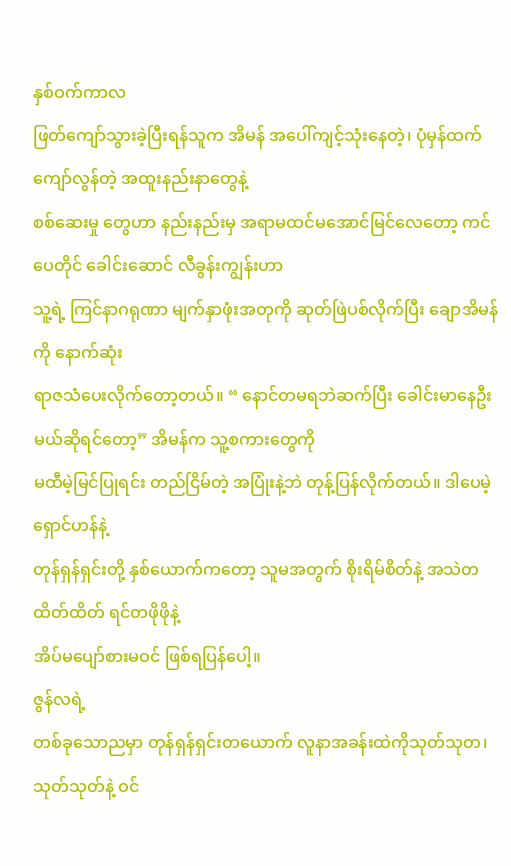နှစ်ဝက်ကာလ
ဖြတ်ကျော်သွားခဲ့ပြီးရန်သူက အိမန် အပေါ်ကျင့်သုံးနေတဲ့၊ ပုံမှန်ထက်ကျော်လွန်တဲ့ အထူးနည်းနာတွေနဲ့
စစ်ဆေးမှု တွေဟာ နည်းနည်းမှ အရာမထင်မအောင်မြင်လေတော့ ကင်ပေတိုင် ခေါင်းဆောင် လီခွန်းကျွန်းဟာ
သူ့ရဲ့ ကြင်နာဂရုဏာ မျက်နှာဖုံးအတုကို ဆုတ်ဖြဲပစ်လိုက်ပြီး ချောအိမန်ကို နောက်ဆုံး
ရာဇသံပေးလိုက်တော့တယ်။ “ နောင်တမရဘဲဆက်ပြီး ခေါင်းမာနေဦးမယ်ဆိုရင်တော့” အိမန်က သူ့စကားတွေကို
မထီမဲ့မြင်ပြုရင်း တည်ငြိမ်တဲ့ အပြုံးနဲ့ဘဲ တုန့်ပြန်လိုက်တယ်။ ဒါပေမဲ့ ရှောင်ဟန်နဲ့
တုန်ရှန်ရှင်းတို့ နှစ်ယောက်ကတော့ သူမအတွက် စိုးရိမ်စိတ်နဲ့ အသဲတထိတ်ထိတ် ရင်တဖိုဖိုနဲ့
အိပ်မပျော်စားမဝင် ဖြစ်ရပြန်ပေါ့။
ဇွန်လရဲ့
တစ်ခုသောညမှာ တုန်ရှန်ရှင်းတယောက် လူနာအခန်းထဲကိုသုတ်သုတ၊သုတ်သုတ်နဲ့ ဝင်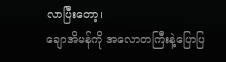လာပြီးတော့၊
ချောအိမန်ကို အလောတကြီးနဲ့ပြောပြ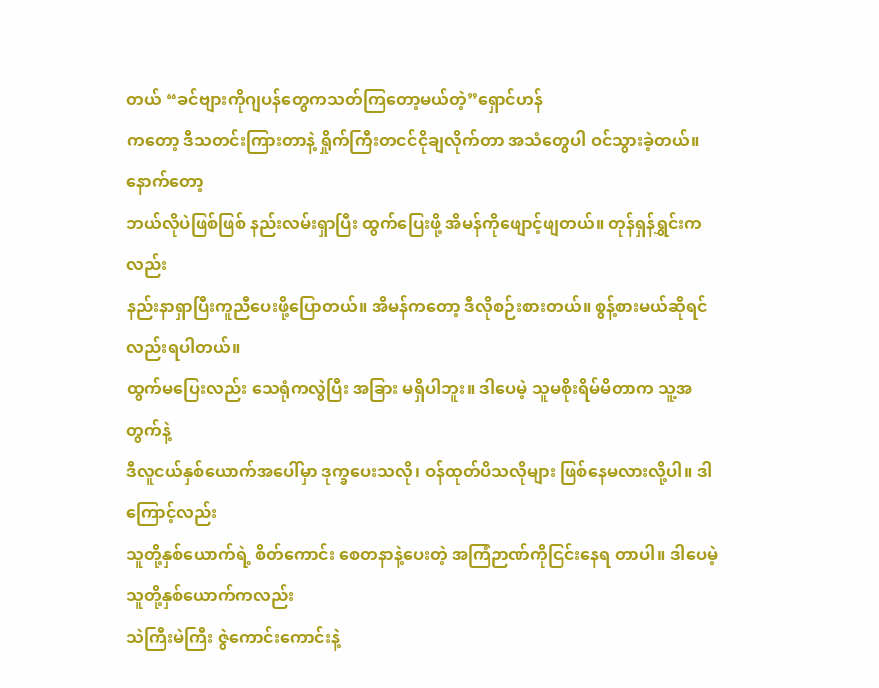တယ် “ခင်ဗျားကိုဂျပန်တွေကသတ်ကြတော့မယ်တဲ့”ရှောင်ဟန်
ကတော့ ဒီသတင်းကြားတာနဲ့ ရှိုက်ကြီးတငင်ငိုချလိုက်တာ အသံတွေပါ ဝင်သွားခဲ့တယ်။ နောက်တော့
ဘယ်လိုပဲဖြစ်ဖြစ် နည်းလမ်းရှာပြီး ထွက်ပြေးဖို့ အိမန်ကိုဖျောင့်ဖျတယ်။ တုန်ရှန်ရွှင်းကလည်း
နည်းနာရှာပြီးကူညီပေးဖို့ပြောတယ်။ အိမန်ကတော့ ဒီလိုစဉ်းစားတယ်။ စွန့်စားမယ်ဆိုရင်လည်းရပါတယ်။
ထွက်မပြေးလည်း သေရုံကလွဲပြီး အခြား မရှိပါဘူး။ ဒါပေမဲ့ သူမစိုးရိမ်မိတာက သူ့အတွက်နဲ့
ဒီလူငယ်နှစ်ယောက်အပေါ်မှာ ဒုက္ခပေးသလို၊ ဝန်ထုတ်ပိသလိုများ ဖြစ်နေမလားလို့ပါ။ ဒါကြောင့်လည်း
သူတို့နှစ်ယောက်ရဲ့ စိတ်ကောင်း စေတနာနဲ့ပေးတဲ့ အကြံဉာဏ်ကိုငြင်းနေရ တာပါ။ ဒါပေမဲ့ သူတို့နှစ်ယောက်ကလည်း
သဲကြီးမဲကြီး ဇွဲကောင်းကောင်းနဲ့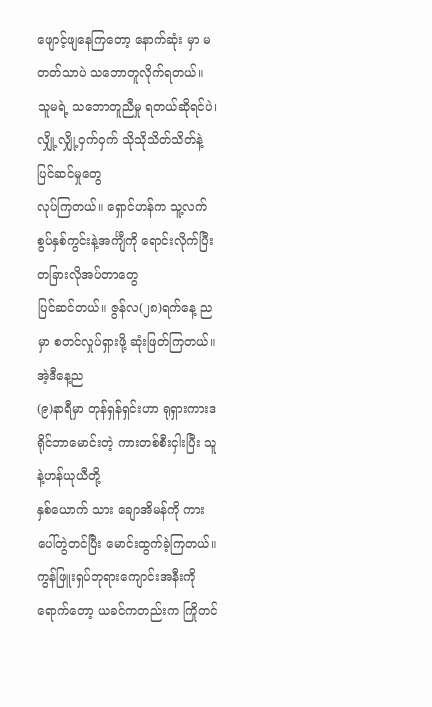ဖျောင့်ဖျနေကြတော့ နောက်ဆုံး မှာ မတတ်သာပဲ သဘောတူလိုက်ရတယ်။
သူမရဲ့ သဘောတူညီမှု ရတယ်ဆိုရင်ပဲ၊ လျှို့လျှို့ဝှက်ဝှက် သိုသိုသိတ်သိတ်နဲ့ ပြင်ဆင်မှုတွေ
လုပ်ကြတယ်။ ရှောင်ဟန်က သူ့လက်စွပ်နှစ်ကွင်းနဲ့အင်္ကျီကို ရောင်းလိုက်ပြီး တခြားလိုအပ်တာတွေ
ပြင်ဆင်တယ်။ ဇွန်လ(၂၈)ရက်နေ့ ည မှာ စတင်လှုပ်ရှားဖို့ ဆုံးဖြတ်ကြတယ်။
အဲ့ဒီနေ့ည
(၉)နာရီမှာ တုန်ရှန်ရှင်းဟာ ရုရှားကားဒရိုင်ဘာမောင်းတဲ့ ကားတစ်စီးငှါးပြီး သူနဲ့ဟန်ယုယီတို့
နှစ်ယောက် သား ချောအိမန်ကို ကားပေါ်တွဲတင်ပြီး မောင်းထွက်ခဲ့ကြတယ်။ ကွန်ဖြူးရှပ်ဘုရားကျောင်းအနီးကို
ရောက်တော့ ယခင်ကတည်းက ကြိုတင်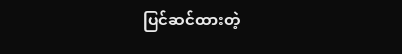ပြင်ဆင်ထားတဲ့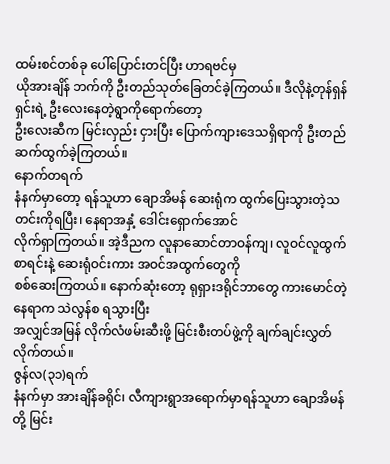ထမ်းစင်တစ်ခု ပေါ်ပြောင်းတင်ပြီး ဟာရဗင်မှ
ယိုအားချိန် ဘက်ကို ဦးတည်သုတ်ခြေတင်ခဲ့ကြတယ်။ ဒီလိုနဲ့တုန်ရှန်ရှင်းရဲ့ ဦးလေးနေတဲ့ရွာကိုရောက်တော့
ဦးလေးဆီက မြင်းလှည်း ငှားပြီး ပြောက်ကျားဒေသရှိရာကို ဦးတည်ဆက်ထွက်ခဲ့ကြတယ်။
နောက်တရက်
နံနက်မှာတော့ ရန်သူဟာ ချောအိမန် ဆေးရုံက ထွက်ပြေးသွားတဲ့သတင်းကိုရပြီး၊ နေရာအနှံ့ ဒေါင်းရှောက်အောင်
လိုက်ရှာကြတယ်။ အဲ့ဒီညက လူနာဆောင်တာဝန်ကျ၊ လူဝင်လူထွက်စာရင်းနဲ့ ဆေးရုံဝင်းကား အဝင်အထွက်တွေကို
စစ်ဆေးကြတယ်။ နောက်ဆုံးတော့ ရုရှားဒရိုင်ဘာတွေ ကားမောင်တဲ့နေရာက သဲလွန်စ ရသွားပြီး
အလျှင်အမြန် လိုက်လံဖမ်းဆီးဖို့ မြင်းစီးတပ်ဖွဲ့ကို ချက်ချင်းလွှတ်လိုက်တယ်။
ဇွန်လ(၃၁)ရက်
နံနက်မှာ အားချိန်ခရိုင်၊ လီကျားရွာအရောက်မှာရန်သူဟာ ချောအိမန်တို့ မြင်း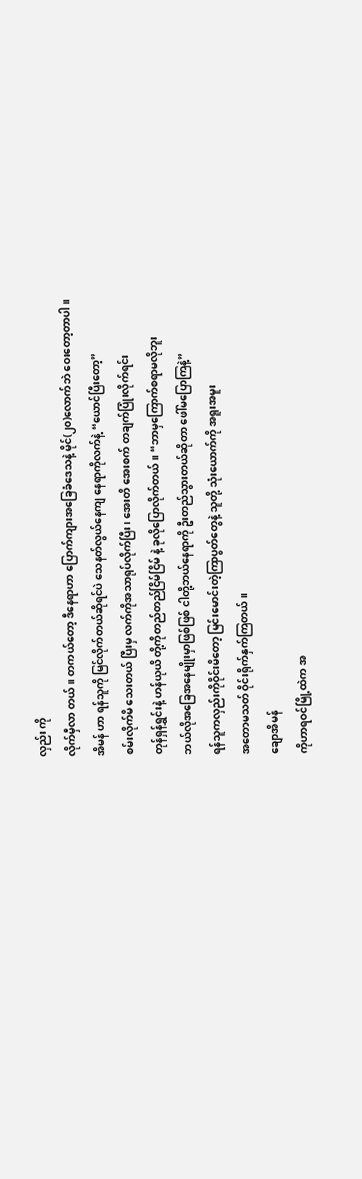လှည်း ကို
လိုက်မှီလာ တယ် ။ တကယ်တော့ ဒီနေရာဟာ ပြောက်ကျားအခြေခံဒေသနဲ့ မိုင်(၂၀)လောက်ဘဲ ဝေးတော့တာပါ။
အိမန် ဟာ ရန်သူကို မြင်လိုက်တယ်ဆိုရင်ပဲ သေနတ်လွယ်နေကျ နေရာကိုလက်နဲ့ “ယောင်ပြီးတော့”
စမ်းလိုက်မိ သေးတယ် ပြီးမှ လက်ကိုအသာရုပ်လိုက်ပြီး၊ အေးတိ အေးစက် တချက်ပြုံးလိုက်ရင်း
တုန်ရှန်ရွှင်းနဲ့ ဟန်ယုယိ တို့ကိုတည်တည်ငြိမ်ငြိမ် နဲ့ ခုလိုပြောလိုက်တယ်။ “ဘာမှကြောက်စရာမလိုဘူး
ဘယ်လိုအခြေအနေမျိုးမှာဖြစ်ဖြစ် ငါတို့ဘယ်နေရာကို ဦးတည်သွားတယ်ဆိုတာ ဖေါ်မပြောကြနဲ့”
ရန်သူကလှည်းကိုဝိုင်းမိတော့ မြင်းမောင်းတဲ့ကြာပွတ်တွေနဲ့ သူတို့ သုံးယောက်ကို အရူးအမူး
အတောမသတ် ဝိုင်းရိုက်နှက်ကြတယ် ။
ချောအိမန်
ကိုဟာရဝင်မြို့ထဲက အ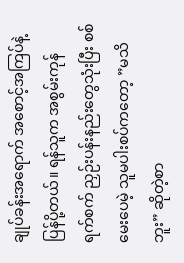ချုပ်ခန်းအရောက် အစောင့်အကြပ်နဲ့ ပြန်ပို့တယ်။ ရန်သူက အစွမ်းကုန်
ရက်စက် ညှဉ်းပန်းနည်းတွေသုံးပြီး စစ်မေးပေမဲ့ သူမပါးစပ်ကတော့ ”မသိဘူး” ဆိုတဲ့စာ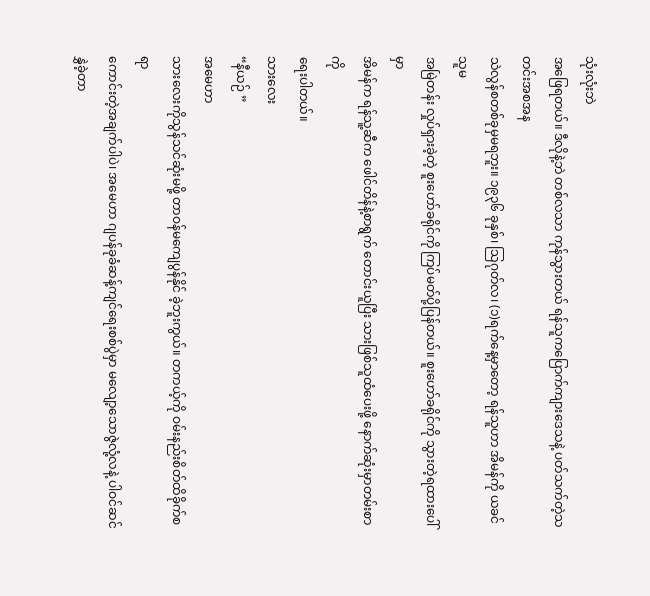သုံးလုံးဘဲ
အဖြေရတယ်။ ဒီလိုနဲ့ဘဲ တစ်လသာ ကုန်သွားတယ် ရန်သူကပြောက်ကျားဒေသနဲ့ ပတ်သက်တဲ့သတင်းအစအန
သဲလွန်စတစ်ခုမှမရဘူး။ ၁၉၃၆ ခုနှစ်၊ သြဂုတ်လ၊ (၁)ရက်နေ့မှာတော့ ရန်သူဟာ အိမန်ကို ယခင်သူမ
အမြဲတန်း လှုပ်ရှားခဲ့တဲ့ စူးဟော်ခရိုင်ကို ကြပ်မတ်ပို့ပြန်တယ်။ စူးဟော်ခရိုင်ကို သွားတဲ့ရထားပေါ်မှာ
အိမန်က ရန်သူ့ဆီက ဖေါင်တိန်နဲ့စာရွက် တောင်းယူပြီး သားဖြစ်သူထံပေးဖို့ နောက်ဆုံးမှာတမ်းစာကို
ရေးပါတယ်။
သားလေး
“နီယဉ် ”
အမေဟာ
သားလေးကိုသွန်သင်ဆုံးမဖို့ တာဝန်မကျေပွန်နိုင် ခဲ့ဘူးကွယ်။ တကယ့်ကို ဝမ်းနည်းစိတ်ထိခိုက်စရာ
ကောင်းတဲ့အချက်ပါပဲ၊ အမေဟာ ဂျပန်ခုခံဆန့်ကျင်ရေးစစ်ပွဲမှာ မလျော့သောဇွဲလုံ့လနဲ့ ပါဝင်ဆင်နွှဲခဲ့တာ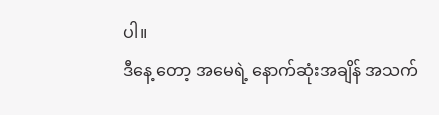ပါ။
ဒီနေ့ တော့ အမေရဲ့ နောက်ဆုံးအချိန် အသက်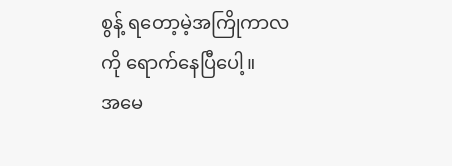စွန့် ရတော့မဲ့အကြိုကာလကို ရောက်နေပြီပေါ့။
အမေ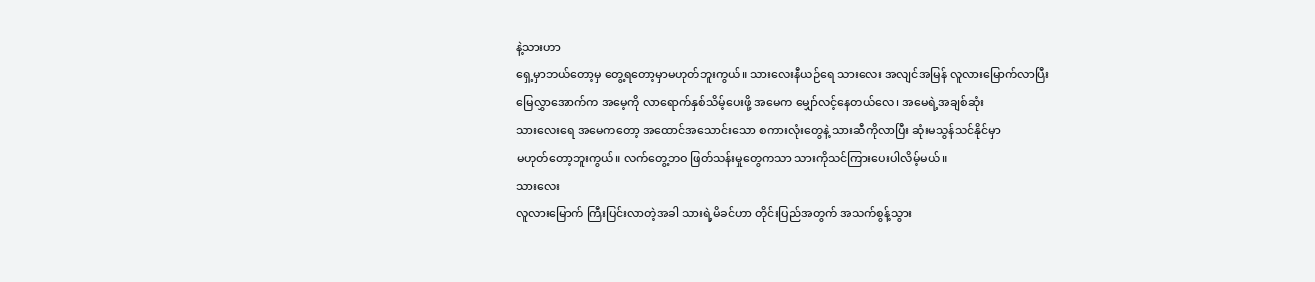နဲ့သားဟာ
ရှေ့မှာဘယ်တော့မှ တွေ့ရတော့မှာမဟုတ်ဘူးကွယ်။ သားလေးနီယဉ်ရေ သားလေး အလျင်အမြန် လူလားမြောက်လာပြီး
မြေလွှာအောက်က အမေ့ကို လာရောက်နှစ်သိမ့်ပေးဖို့ အမေက မျှော်လင့်နေတယ်လေ၊ အမေရဲ့အချစ်ဆုံး
သားလေးရေ အမေကတော့ အထောင်အသောင်းသော စကားလုံးတွေနဲ့ သားဆီကိုလာပြီး ဆုံးမသွန်သင်နိုင်မှာ
မဟုတ်တော့ဘူးကွယ်။ လက်တွေ့ဘဝ ဖြတ်သန်းမှုတွေကသာ သားကိုသင်ကြားပေးပါလိမ့်မယ်။
သားလေး
လူလားမြောက် ကြီးပြင်းလာတဲ့အခါ သားရဲ့မိခင်ဟာ တိုင်းပြည်အတွက် အသက်စွန့်သွား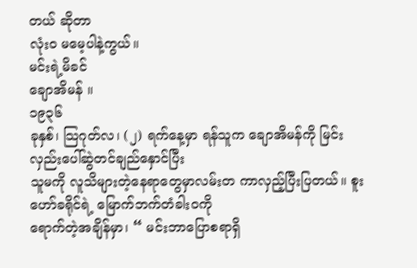တယ် ဆိုတာ
လုံးဝ မမေ့ပါနဲ့ကွယ်။
မင်းရဲ့မိခင်
ချောအိမန် ။
၁၉၃၆
ခုနှစ်၊ သြဂုတ်လ၊ (၂) ရက်နေ့မှာ ရန်သူက ချောအိမန်ကို မြင်းလှည်းပေါ်ဆွဲတင်ချည်နှောင်ပြီး
သူမကို လူသိများတဲ့နေရာတွေမှာလမ်းတ ကာလှည့်ပြီးပြတယ်။ စူးဟော်ခရိုင်ရဲ့ မြောက်ဘက်တံခါးဝကို
ရောက်တဲ့အချိန်မှာ၊ “ မင်းဘာပြောစရာရှိ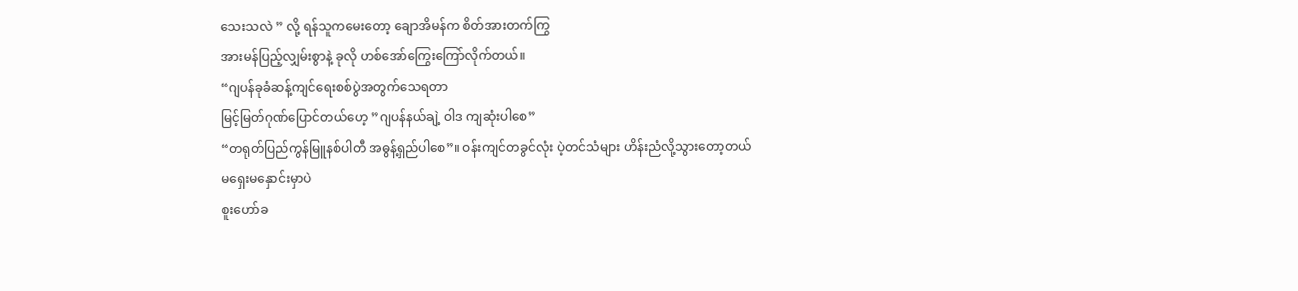သေးသလဲ ” လို့ ရန်သူကမေးတော့ ချောအိမန်က စိတ်အားတက်ကြွ
အားမန်ပြည့်လျှမ်းစွာနဲ့ ခုလို ဟစ်အော်ကြွေးကြော်လိုက်တယ်။
“ဂျပန်ခုခံဆန့်ကျင်ရေးစစ်ပွဲအတွက်သေရတာ
မြင့်မြတ်ဂုဏ်ပြောင်တယ်ဟေ့ ”ဂျပန်နယ်ချဲ့ ဝါဒ ကျဆုံးပါစေ”
“တရုတ်ပြည်ကွန်မြူနစ်ပါတီ အဓွန့်ရှည်ပါစေ”။ ဝန်းကျင်တခွင်လုံး ပဲ့တင်သံများ ဟိန်းညံလို့သွားတော့တယ်
မရှေးမနှောင်းမှာပဲ
စူးဟော်ခ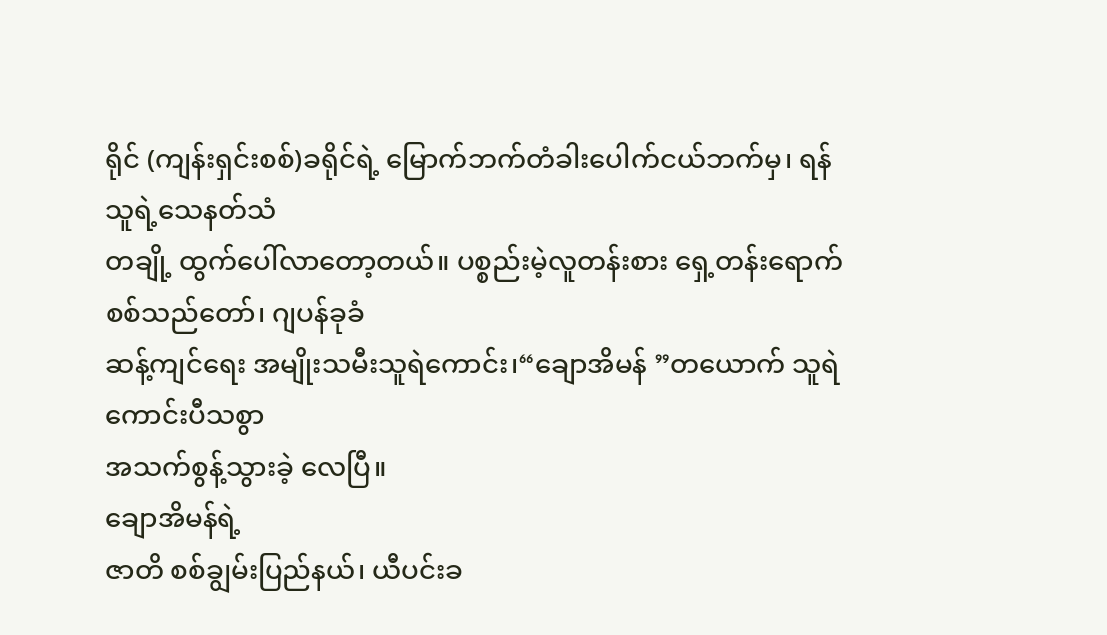ရိုင် (ကျန်းရှင်းစစ်)ခရိုင်ရဲ့ မြောက်ဘက်တံခါးပေါက်ငယ်ဘက်မှ၊ ရန်သူရဲ့သေနတ်သံ
တချို့ ထွက်ပေါ်လာတော့တယ်။ ပစ္စည်းမဲ့လူတန်းစား ရှေ့တန်းရောက်စစ်သည်တော်၊ ဂျပန်ခုခံ
ဆန့်ကျင်ရေး အမျိုးသမီးသူရဲကောင်း၊“ချောအိမန် ”တယောက် သူရဲကောင်းပီသစွာ
အသက်စွန့်သွားခဲ့ လေပြီ။
ချောအိမန်ရဲ့
ဇာတိ စစ်ချွမ်းပြည်နယ်၊ ယီပင်းခ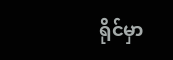ရိုင်မှာ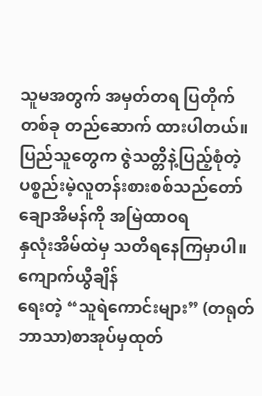သူမအတွက် အမှတ်တရ ပြတိုက်တစ်ခု တည်ဆောက် ထားပါတယ်။
ပြည်သူတွေက ဇွဲသတ္တိနဲ့ပြည့်စုံတဲ့ ပစ္စည်းမဲ့လူတန်းစားစစ်သည်တော် ချောအိမန်ကို အမြဲထာဝရ
နှလုံးအိမ်ထဲမှ သတိရနေကြမှာပါ။
ကျောက်ယွီချိန်
ရေးတဲ့ “သူရဲကောင်းများ” (တရုတ်ဘာသာ)စာအုပ်မှထုတ်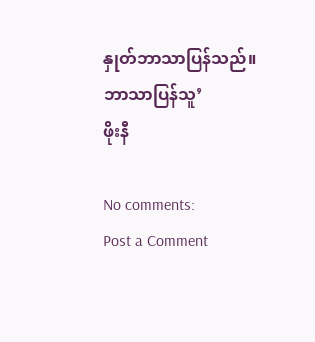နှုတ်ဘာသာပြန်သည်။
ဘာသာပြန်သူ’
ဖိုးနီ

No comments:
Post a Comment